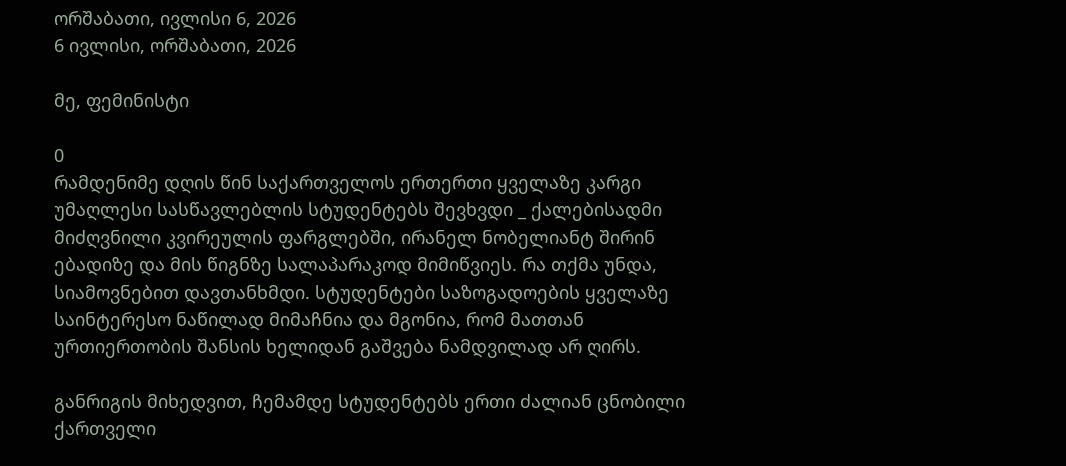ორშაბათი, ივლისი 6, 2026
6 ივლისი, ორშაბათი, 2026

მე, ფემინისტი

0
რამდენიმე დღის წინ საქართველოს ერთერთი ყველაზე კარგი უმაღლესი სასწავლებლის სტუდენტებს შევხვდი _ ქალებისადმი მიძღვნილი კვირეულის ფარგლებში, ირანელ ნობელიანტ შირინ ებადიზე და მის წიგნზე სალაპარაკოდ მიმიწვიეს. რა თქმა უნდა, სიამოვნებით დავთანხმდი. სტუდენტები საზოგადოების ყველაზე საინტერესო ნაწილად მიმაჩნია და მგონია, რომ მათთან ურთიერთობის შანსის ხელიდან გაშვება ნამდვილად არ ღირს.

განრიგის მიხედვით, ჩემამდე სტუდენტებს ერთი ძალიან ცნობილი ქართველი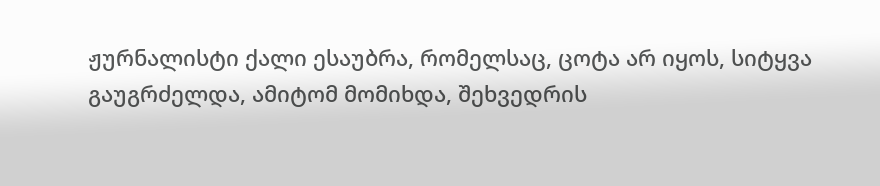ჟურნალისტი ქალი ესაუბრა, რომელსაც, ცოტა არ იყოს, სიტყვა გაუგრძელდა, ამიტომ მომიხდა, შეხვედრის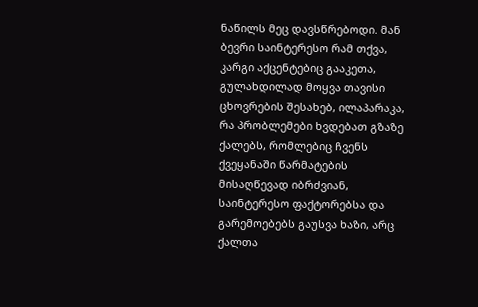ნაწილს მეც დავსწრებოდი. მან ბევრი საინტერესო რამ თქვა, კარგი აქცენტებიც გააკეთა, გულახდილად მოყვა თავისი ცხოვრების შესახებ, ილაპარაკა, რა პრობლემები ხვდებათ გზაზე ქალებს, რომლებიც ჩვენს ქვეყანაში წარმატების მისაღწევად იბრძვიან, საინტერესო ფაქტორებსა და გარემოებებს გაუსვა ხაზი, არც ქალთა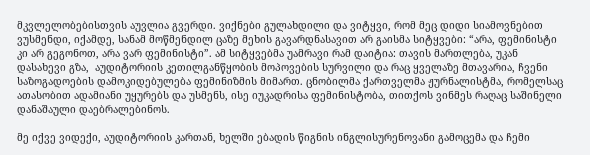მკვლელობებისთვის აუვლია გვერდი. ვიქნები გულახდილი და ვიტყვი, რომ მეც დიდი სიამოვნებით ვუსმენდი, იქამდე, სანამ მოწმენდილ ცაზე მეხის გავარდნასავით არ გაისმა სიტყვები: “არა, ფემინისტი კი არ გეგონოთ, არა ვარ ფემინისტი”. ამ სიტყვებმა უამრავი რამ დაიტია: თავის მართლება, უკან დასახევი გზა,  აუდიტორიის კეთილგანწყობის მოპოვების სურვილი და რაც ყველაზე მთავარია, ჩვენი საზოგადოების დამოკიდებულება ფემინიზმის მიმართ. ცნობილმა ქართველმა ჟურნალისტმა, რომელსაც ათასობით ადამიანი უყურებს და უსმენს, ისე იუკადრისა ფემინისტობა, თითქოს ვინმეს რაღაც საშინელი დანაშაული დაებრალებინოს.

მე იქვე ვიდექი, აუდიტორიის კართან, ხელში ებადის წიგნის ინგლისურენოვანი გამოცემა და ჩემი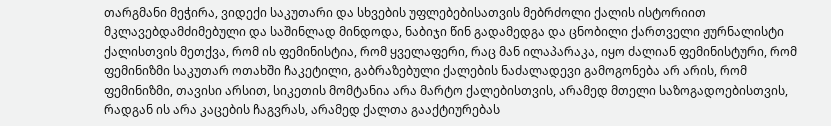თარგმანი მეჭირა, ვიდექი საკუთარი და სხვების უფლებებისათვის მებრძოლი ქალის ისტორიით მკლავებდამძიმებული და საშინლად მინდოდა, ნაბიჯი წინ გადამედგა და ცნობილი ქართველი ჟურნალისტი ქალისთვის მეთქვა, რომ ის ფემინისტია, რომ ყველაფერი, რაც მან ილაპარაკა, იყო ძალიან ფემინისტური, რომ ფემინიზმი საკუთარ ოთახში ჩაკეტილი, გაბრაზებული ქალების ნაძალადევი გამოგონება არ არის, რომ ფემინიზმი, თავისი არსით, სიკეთის მომტანია არა მარტო ქალებისთვის, არამედ მთელი საზოგადოებისთვის, რადგან ის არა კაცების ჩაგვრას, არამედ ქალთა გააქტიურებას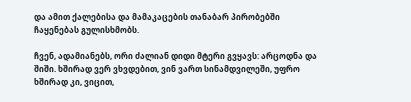და ამით ქალებისა და მამაკაცების თანაბარ პირობებში ჩაყენებას გულისხმობს.

ჩვენ, ადამიანებს, ორი ძალიან დიდი მტერი გვყავს: არცოდნა და შიში. ხშირად ვერ ვხვდებით, ვინ ვართ სინამდვილეში, უფრო ხშირად კი, ვიცით,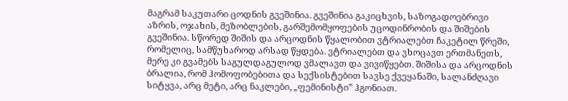მაგრამ საკუთარი ცოდნის გვეშინია. გვეშინია გაკიცხვის, საზოგადოებრივი აზრის, ოჯახის, მეზობლების, გარშემომყოფების უცოდინრობის და შიშების გვეშინია. სწორედ შიშის და არცოდნის წყალობით ვტრიალებთ ჩაკეტილ წრეში, რომელიც, სამწუხაროდ არსად წყდება. ვტრიალებთ და ვხოცავთ ერთმანეთს, მერე კი გვამებს საგულდაგულოდ ვმალავთ და ვივიწყებთ. შიშისა და არცოდნის ბრალია, რომ ჰომოფობებითა და სექსისტებით სავსე ქვეყანაში, სალანძღავი სიტყვა, არც მეტი, არც ნაკლები, „ფემინისტი” ჰგონიათ.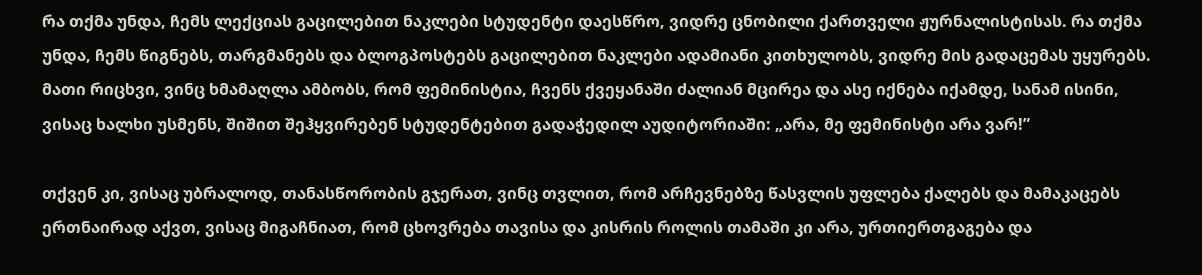რა თქმა უნდა, ჩემს ლექციას გაცილებით ნაკლები სტუდენტი დაესწრო, ვიდრე ცნობილი ქართველი ჟურნალისტისას. რა თქმა უნდა, ჩემს წიგნებს, თარგმანებს და ბლოგპოსტებს გაცილებით ნაკლები ადამიანი კითხულობს, ვიდრე მის გადაცემას უყურებს. მათი რიცხვი, ვინც ხმამაღლა ამბობს, რომ ფემინისტია, ჩვენს ქვეყანაში ძალიან მცირეა და ასე იქნება იქამდე, სანამ ისინი, ვისაც ხალხი უსმენს, შიშით შეჰყვირებენ სტუდენტებით გადაჭედილ აუდიტორიაში: „არა, მე ფემინისტი არა ვარ!”

თქვენ კი, ვისაც უბრალოდ, თანასწორობის გჯერათ, ვინც თვლით, რომ არჩევნებზე წასვლის უფლება ქალებს და მამაკაცებს ერთნაირად აქვთ, ვისაც მიგაჩნიათ, რომ ცხოვრება თავისა და კისრის როლის თამაში კი არა, ურთიერთგაგება და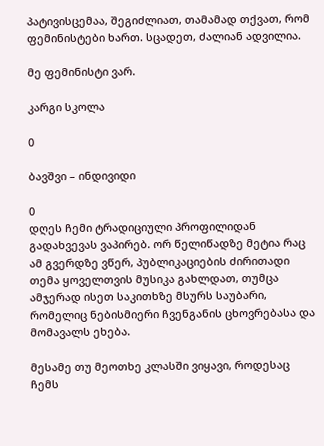პატივისცემაა, შეგიძლიათ, თამამად თქვათ, რომ ფემინისტები ხართ. სცადეთ, ძალიან ადვილია.

მე ფემინისტი ვარ.

კარგი სკოლა

0

ბავშვი – ინდივიდი

0
დღეს ჩემი ტრადიციული პროფილიდან გადახვევას ვაპირებ. ორ წელიწადზე მეტია რაც ამ გვერდზე ვწერ, პუბლიკაციების ძირითადი თემა ყოველთვის მუსიკა გახლდათ, თუმცა ამჯერად ისეთ საკითხზე მსურს საუბარი, რომელიც ნებისმიერი ჩვენგანის ცხოვრებასა და მომავალს ეხება.

მესამე თუ მეოთხე კლასში ვიყავი, როდესაც ჩემს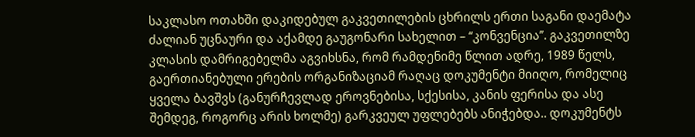საკლასო ოთახში დაკიდებულ გაკვეთილების ცხრილს ერთი საგანი დაემატა ძალიან უცნაური და აქამდე გაუგონარი სახელით – ‘‘კონვენცია’’. გაკვეთილზე კლასის დამრიგებელმა აგვიხსნა, რომ რამდენიმე წლით ადრე, 1989 წელს, გაერთიანებული ერების ორგანიზაციამ რაღაც დოკუმენტი მიიღო, რომელიც ყველა ბავშვს (განურჩევლად ეროვნებისა, სქესისა, კანის ფერისა და ასე შემდეგ, როგორც არის ხოლმე) გარკვეულ უფლებებს ანიჭებდა.. დოკუმენტს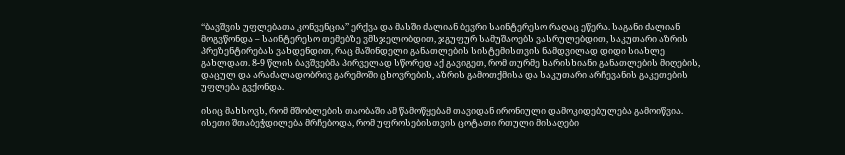‘‘ბავშვის უფლებათა კონვენცია’’ ერქვა და მასში ძალიან ბევრი საინტერესო რაღაც ეწერა. საგანი ძალიან მოგვწონდა – საინტერესო თემებზე ვმსჯელობდით, ჯგუფურ სამუშაოებს ვასრულებდით, საკუთარი აზრის პრეზენტირებას ვახდენდით, რაც მაშინდელი განათლების სისტემისთვის ნამდვილად დიდი სიახლე გახლდათ. 8-9 წლის ბავშვებმა პირველად სწორედ აქ გავიგეთ, რომ თურმე ხარისხიანი განათლების მიღების, დაცულ და არაძალადობრივ გარემოში ცხოვრების, აზრის გამოთქმისა და საკუთარი არჩევანის გაკეთების უფლება გვქონდა.

ისიც მახსოვს, რომ მშობლების თაობაში ამ წამოწყებამ თავიდან ირონიული დამოკიდებულება გამოიწვია. ისეთი შთაბეჭდილება მრჩებოდა, რომ უფროსებისთვის ცოტათი რთული მისაღები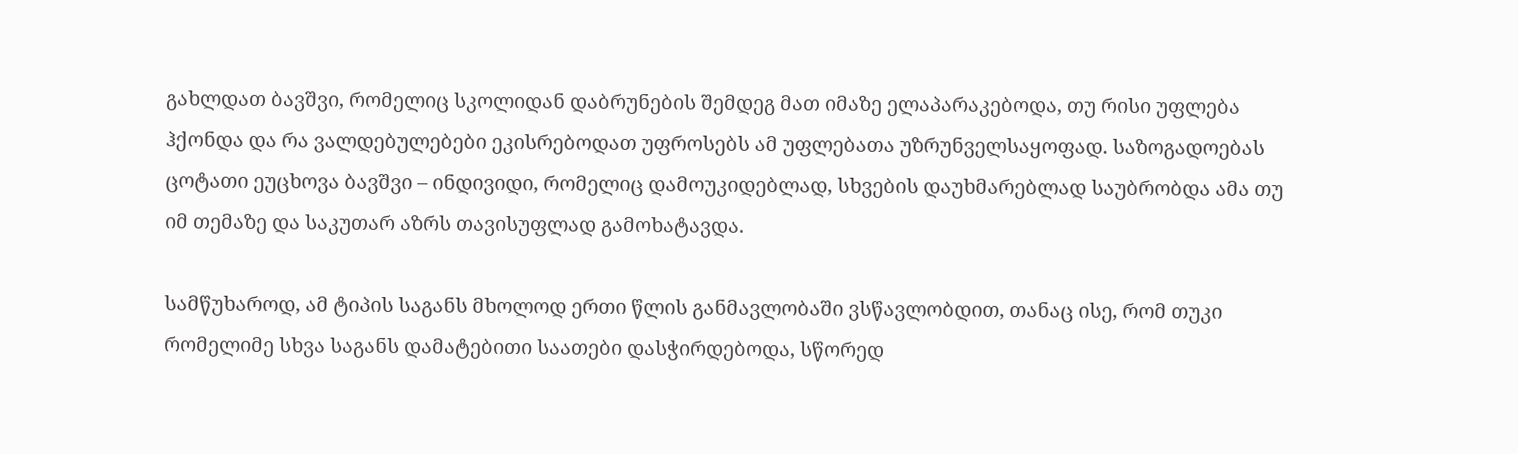გახლდათ ბავშვი, რომელიც სკოლიდან დაბრუნების შემდეგ მათ იმაზე ელაპარაკებოდა, თუ რისი უფლება ჰქონდა და რა ვალდებულებები ეკისრებოდათ უფროსებს ამ უფლებათა უზრუნველსაყოფად. საზოგადოებას ცოტათი ეუცხოვა ბავშვი – ინდივიდი, რომელიც დამოუკიდებლად, სხვების დაუხმარებლად საუბრობდა ამა თუ იმ თემაზე და საკუთარ აზრს თავისუფლად გამოხატავდა.

სამწუხაროდ, ამ ტიპის საგანს მხოლოდ ერთი წლის განმავლობაში ვსწავლობდით, თანაც ისე, რომ თუკი რომელიმე სხვა საგანს დამატებითი საათები დასჭირდებოდა, სწორედ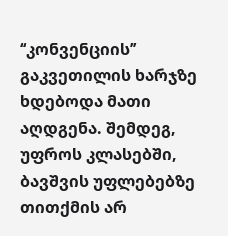‘‘კონვენციის’’ გაკვეთილის ხარჯზე ხდებოდა მათი აღდგენა. შემდეგ, უფროს კლასებში, ბავშვის უფლებებზე თითქმის არ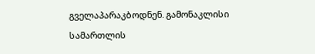გველაპარაკბოდნენ. გამონაკლისი სამართლის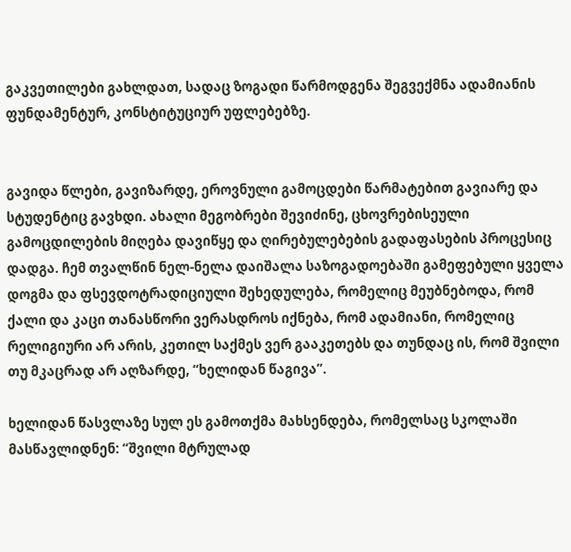გაკვეთილები გახლდათ, სადაც ზოგადი წარმოდგენა შეგვექმნა ადამიანის ფუნდამენტურ, კონსტიტუციურ უფლებებზე.


გავიდა წლები, გავიზარდე, ეროვნული გამოცდები წარმატებით გავიარე და სტუდენტიც გავხდი. ახალი მეგობრები შევიძინე, ცხოვრებისეული გამოცდილების მიღება დავიწყე და ღირებულებების გადაფასების პროცესიც დადგა. ჩემ თვალწინ ნელ-ნელა დაიშალა საზოგადოებაში გამეფებული ყველა დოგმა და ფსევდოტრადიციული შეხედულება, რომელიც მეუბნებოდა, რომ ქალი და კაცი თანასწორი ვერასდროს იქნება, რომ ადამიანი, რომელიც რელიგიური არ არის, კეთილ საქმეს ვერ გააკეთებს და თუნდაც ის, რომ შვილი თუ მკაცრად არ აღზარდე, ‘‘ხელიდან წაგივა’’.

ხელიდან წასვლაზე სულ ეს გამოთქმა მახსენდება, რომელსაც სკოლაში მასწავლიდნენ: ‘‘შვილი მტრულად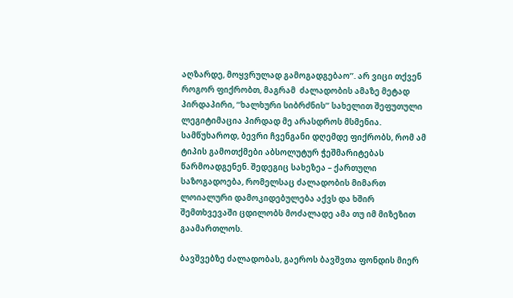აღზარდე, მოყვრულად გამოგადგებაო’’. არ ვიცი თქვენ როგორ ფიქრობთ, მაგრამ  ძალადობის ამაზე მეტად პირდაპირი, ‘‘ხალხური სიბრძნის’’ სახელით შეფუთული ლეგიტიმაცია პირდად მე არასდროს მსმენია. სამწუხაროდ, ბევრი ჩვენგანი დღემდე ფიქრობს, რომ ამ ტიპის გამოთქმები აბსოლუტურ ჭეშმარიტებას წარმოადგენენ. შედეგიც სახეზეა – ქართული საზოგადოება, რომელსაც ძალადობის მიმართ ლოიალური დამოკიდებულება აქვს და ხშირ შემთხვევაში ცდილობს მოძალადე ამა თუ იმ მიზეზით გაამართლოს.

ბავშვებზე ძალადობას, გაეროს ბავშვთა ფონდის მიერ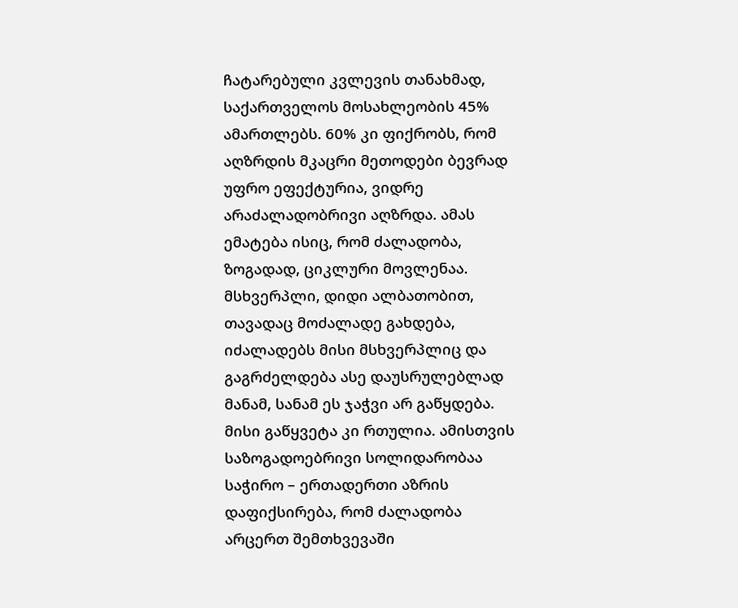ჩატარებული კვლევის თანახმად, საქართველოს მოსახლეობის 45% ამართლებს. 60% კი ფიქრობს, რომ აღზრდის მკაცრი მეთოდები ბევრად უფრო ეფექტურია, ვიდრე არაძალადობრივი აღზრდა. ამას ემატება ისიც, რომ ძალადობა, ზოგადად, ციკლური მოვლენაა. მსხვერპლი, დიდი ალბათობით, თავადაც მოძალადე გახდება, იძალადებს მისი მსხვერპლიც და გაგრძელდება ასე დაუსრულებლად მანამ, სანამ ეს ჯაჭვი არ გაწყდება. მისი გაწყვეტა კი რთულია. ამისთვის საზოგადოებრივი სოლიდარობაა საჭირო – ერთადერთი აზრის დაფიქსირება, რომ ძალადობა არცერთ შემთხვევაში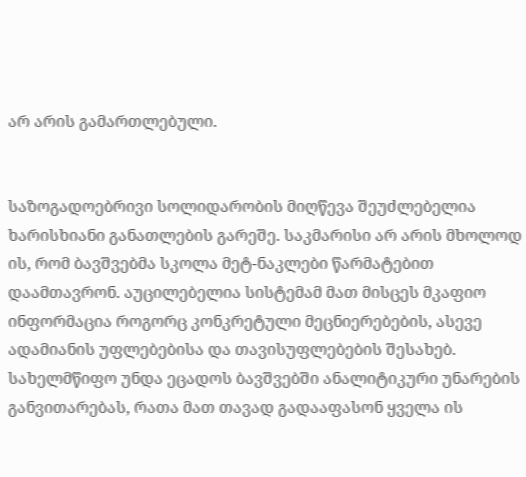არ არის გამართლებული.


საზოგადოებრივი სოლიდარობის მიღწევა შეუძლებელია ხარისხიანი განათლების გარეშე. საკმარისი არ არის მხოლოდ ის, რომ ბავშვებმა სკოლა მეტ-ნაკლები წარმატებით დაამთავრონ. აუცილებელია სისტემამ მათ მისცეს მკაფიო ინფორმაცია როგორც კონკრეტული მეცნიერებების, ასევე ადამიანის უფლებებისა და თავისუფლებების შესახებ. სახელმწიფო უნდა ეცადოს ბავშვებში ანალიტიკური უნარების განვითარებას, რათა მათ თავად გადააფასონ ყველა ის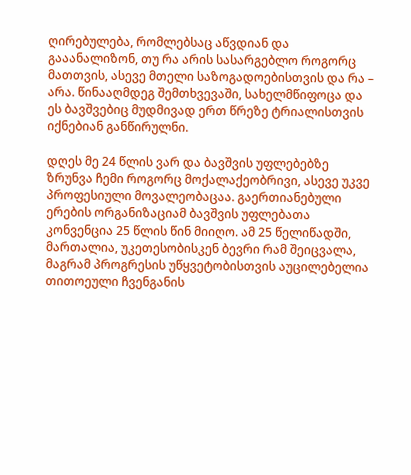ღირებულება, რომლებსაც აწვდიან და გააანალიზონ, თუ რა არის სასარგებლო როგორც მათთვის, ასევე მთელი საზოგადოებისთვის და რა – არა. წინააღმდეგ შემთხვევაში, სახელმწიფოცა და ეს ბავშვებიც მუდმივად ერთ წრეზე ტრიალისთვის იქნებიან განწირულნი.

დღეს მე 24 წლის ვარ და ბავშვის უფლებებზე ზრუნვა ჩემი როგორც მოქალაქეობრივი, ასევე უკვე პროფესიული მოვალეობაცაა. გაერთიანებული ერების ორგანიზაციამ ბავშვის უფლებათა კონვენცია 25 წლის წინ მიიღო. ამ 25 წელიწადში, მართალია, უკეთესობისკენ ბევრი რამ შეიცვალა, მაგრამ პროგრესის უწყვეტობისთვის აუცილებელია თითოეული ჩვენგანის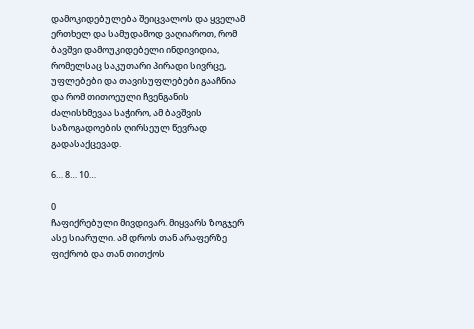დამოკიდებულება შეიცვალოს და ყველამ ერთხელ და სამუდამოდ ვაღიაროთ, რომ ბავშვი დამოუკიდებელი ინდივიდია, რომელსაც საკუთარი პირადი სივრცე, უფლებები და თავისუფლებები გააჩნია და რომ თითოეული ჩვენგანის ძალისხმევაა საჭირო, ამ ბავშვის საზოგადოების ღირსეულ წევრად გადასაქცევად.

6… 8… 10…

0
ჩაფიქრებული მივდივარ. მიყვარს ზოგჯერ ასე სიარული. ამ დროს თან არაფერზე ფიქრობ და თან თითქოს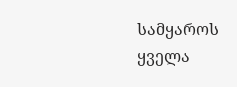სამყაროს ყველა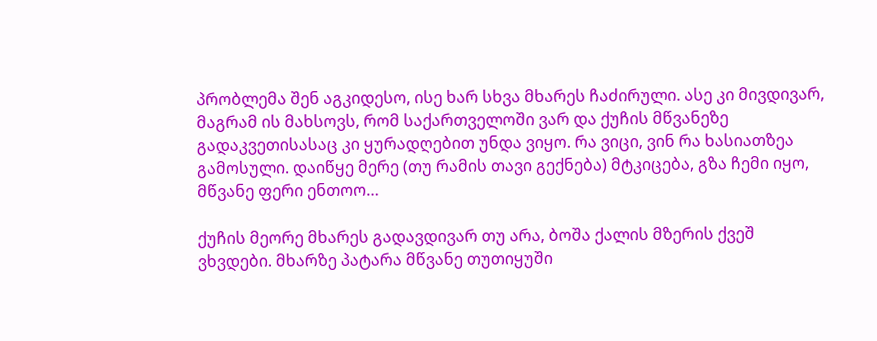პრობლემა შენ აგკიდესო, ისე ხარ სხვა მხარეს ჩაძირული. ასე კი მივდივარ, მაგრამ ის მახსოვს, რომ საქართველოში ვარ და ქუჩის მწვანეზე გადაკვეთისასაც კი ყურადღებით უნდა ვიყო. რა ვიცი, ვინ რა ხასიათზეა გამოსული. დაიწყე მერე (თუ რამის თავი გექნება) მტკიცება, გზა ჩემი იყო, მწვანე ფერი ენთოო…

ქუჩის მეორე მხარეს გადავდივარ თუ არა, ბოშა ქალის მზერის ქვეშ ვხვდები. მხარზე პატარა მწვანე თუთიყუში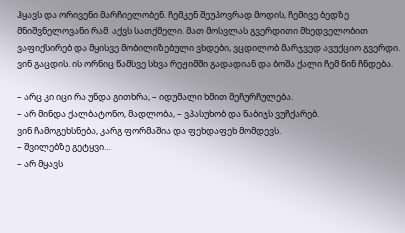ჰყავს და ორივენი მარჩიელობენ. ჩემკენ შეუპოვრად მოდის, ჩემივე ბედზე მნიშვნელოვანი რამ  აქვს სათქმელი. მათ მოსვლას გვერდითი მხედველობით ვაფიქსირებ და მყისვე მობილიზებული ვხდები, ვცდილობ მარჯვედ ავუქციო გვერდი. ვინ გაცდის. ის ორნიც წამსვე სხვა რეჟიმში გადადიან და ბოშა ქალი ჩემ წინ ჩნდება.

– არც კი იცი რა უნდა გითხრა, – იდუმალი ხმით მეჩურჩულება.
– არ მინდა ქალბატონო, მადლობა, – ვპასუხობ და ნაბიჯს ვუჩქარებ.
ვინ ჩამოგეხსნება, კარგ ფორმაშია და ფეხდაფეხ მომდევს.
– შვილებზე გეტყვი…
– არ მყავს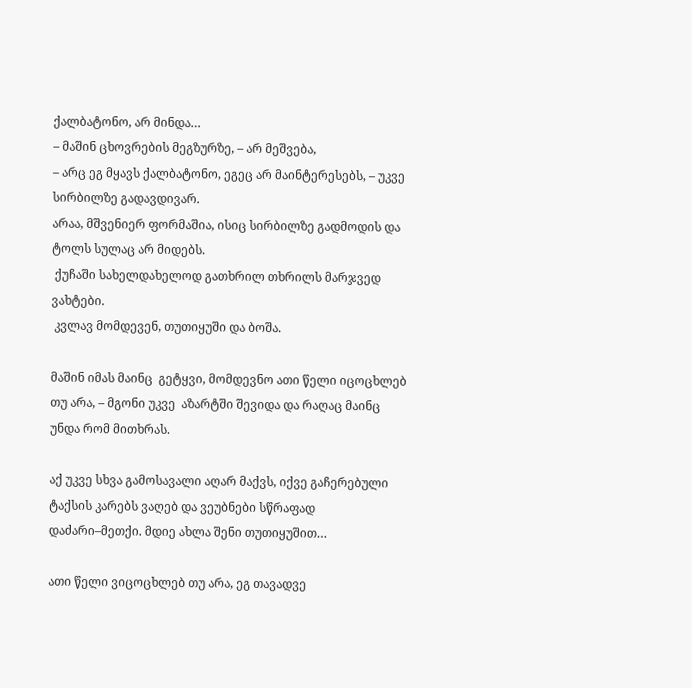ქალბატონო, არ მინდა…
– მაშინ ცხოვრების მეგზურზე, – არ მეშვება,
– არც ეგ მყავს ქალბატონო, ეგეც არ მაინტერესებს, – უკვე სირბილზე გადავდივარ.
არაა, მშვენიერ ფორმაშია, ისიც სირბილზე გადმოდის და ტოლს სულაც არ მიდებს.
 ქუჩაში სახელდახელოდ გათხრილ თხრილს მარჯვედ ვახტები.
 კვლავ მომდევენ, თუთიყუში და ბოშა.

მაშინ იმას მაინც  გეტყვი, მომდევნო ათი წელი იცოცხლებ თუ არა, – მგონი უკვე  აზარტში შევიდა და რაღაც მაინც უნდა რომ მითხრას.

აქ უკვე სხვა გამოსავალი აღარ მაქვს, იქვე გაჩერებული ტაქსის კარებს ვაღებ და ვეუბნები სწრაფად დაძარი–მეთქი. მდიე ახლა შენი თუთიყუშით…

ათი წელი ვიცოცხლებ თუ არა, ეგ თავადვე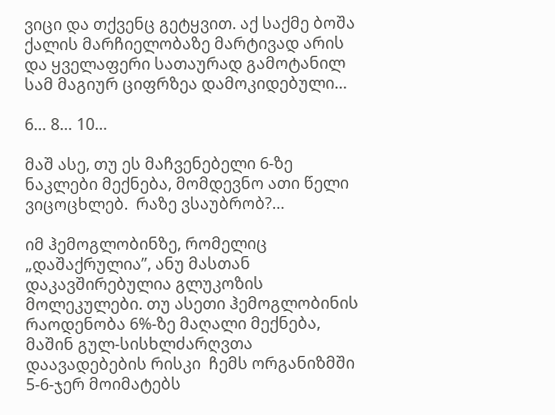ვიცი და თქვენც გეტყვით. აქ საქმე ბოშა ქალის მარჩიელობაზე მარტივად არის და ყველაფერი სათაურად გამოტანილ  სამ მაგიურ ციფრზეა დამოკიდებული…

6… 8… 10…

მაშ ასე, თუ ეს მაჩვენებელი 6-ზე ნაკლები მექნება, მომდევნო ათი წელი ვიცოცხლებ.  რაზე ვსაუბრობ?…

იმ ჰემოგლობინზე, რომელიც „დაშაქრულია”, ანუ მასთან დაკავშირებულია გლუკოზის მოლეკულები. თუ ასეთი ჰემოგლობინის რაოდენობა 6%-ზე მაღალი მექნება, მაშინ გულ-სისხლძარღვთა დაავადებების რისკი  ჩემს ორგანიზმში 5-6-ჯერ მოიმატებს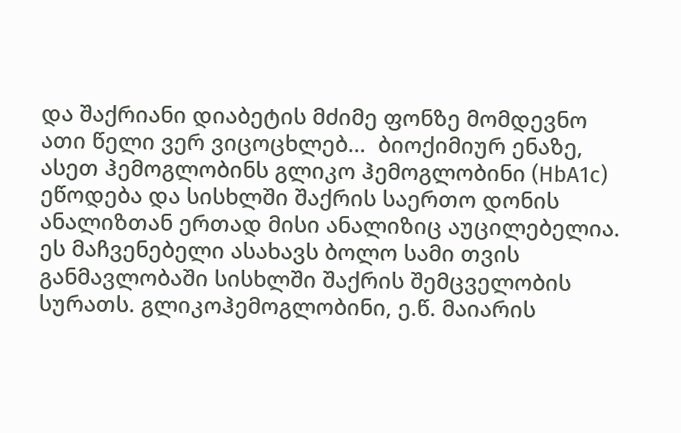და შაქრიანი დიაბეტის მძიმე ფონზე მომდევნო ათი წელი ვერ ვიცოცხლებ…  ბიოქიმიურ ენაზე, ასეთ ჰემოგლობინს გლიკო ჰემოგლობინი (HbA1c) ეწოდება და სისხლში შაქრის საერთო დონის ანალიზთან ერთად მისი ანალიზიც აუცილებელია. ეს მაჩვენებელი ასახავს ბოლო სამი თვის განმავლობაში სისხლში შაქრის შემცველობის სურათს. გლიკოჰემოგლობინი, ე.წ. მაიარის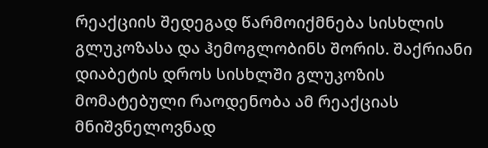რეაქციის შედეგად წარმოიქმნება სისხლის გლუკოზასა და ჰემოგლობინს შორის. შაქრიანი დიაბეტის დროს სისხლში გლუკოზის მომატებული რაოდენობა ამ რეაქციას მნიშვნელოვნად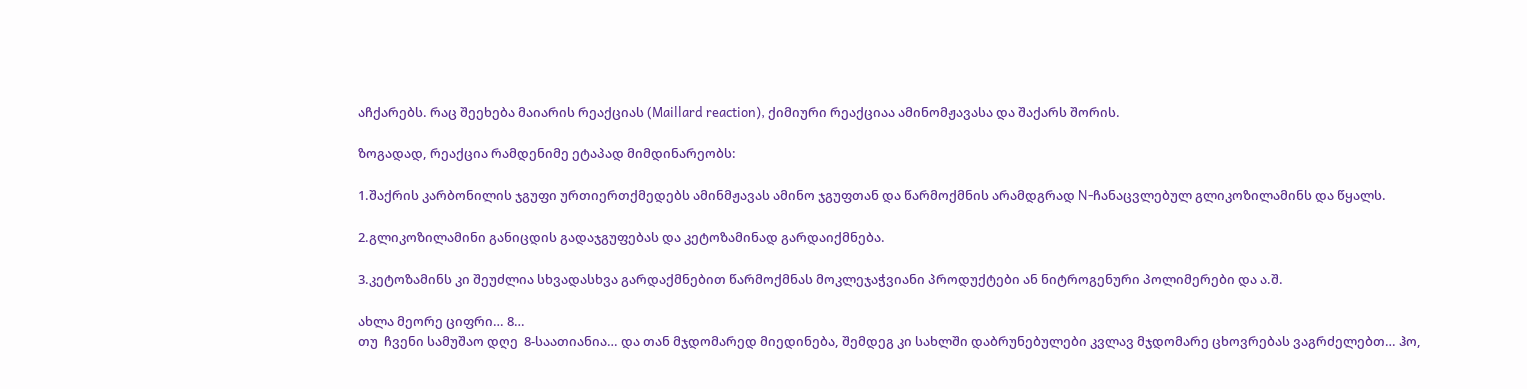აჩქარებს. რაც შეეხება მაიარის რეაქციას (Maillard reaction), ქიმიური რეაქციაა ამინომჟავასა და შაქარს შორის.

ზოგადად, რეაქცია რამდენიმე ეტაპად მიმდინარეობს:

1.შაქრის კარბონილის ჯგუფი ურთიერთქმედებს ამინმჟავას ამინო ჯგუფთან და წარმოქმნის არამდგრად N-ჩანაცვლებულ გლიკოზილამინს და წყალს.

2.გლიკოზილამინი განიცდის გადაჯგუფებას და კეტოზამინად გარდაიქმნება.

3.კეტოზამინს კი შეუძლია სხვადასხვა გარდაქმნებით წარმოქმნას მოკლეჯაჭვიანი პროდუქტები ან ნიტროგენური პოლიმერები და ა.შ.

ახლა მეორე ციფრი… 8…
თუ  ჩვენი სამუშაო დღე  8-საათიანია… და თან მჯდომარედ მიედინება, შემდეგ კი სახლში დაბრუნებულები კვლავ მჯდომარე ცხოვრებას ვაგრძელებთ… ჰო,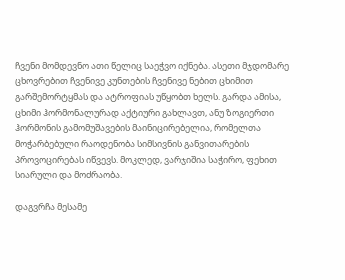ჩვენი მომდევნო ათი წელიც საეჭვო იქნება. ასეთი მჯდომარე ცხოვრებით ჩვენივე კუნთების ჩვენივე ნებით ცხიმით გარშემორტყმას და ატროფიას უწყობთ ხელს. გარდა ამისა, ცხიმი ჰორმონალურად აქტიური გახლავთ, ანუ ზოგიერთი ჰორმონის გამომუშავების მაინიცირებელია, რომელთა მოჭარბებული რაოდენობა სიმსივნის განვითარების პროვოცირებას იწვევს. მოკლედ, ვარჯიშია საჭირო, ფეხით სიარული და მოძრაობა.

დაგვრჩა მესამე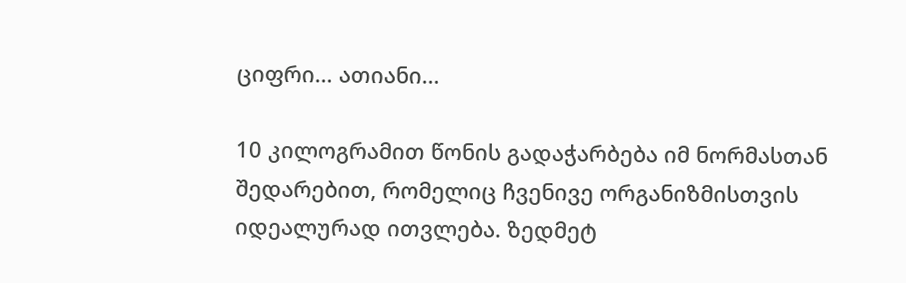ციფრი… ათიანი…

10 კილოგრამით წონის გადაჭარბება იმ ნორმასთან შედარებით, რომელიც ჩვენივე ორგანიზმისთვის იდეალურად ითვლება. ზედმეტ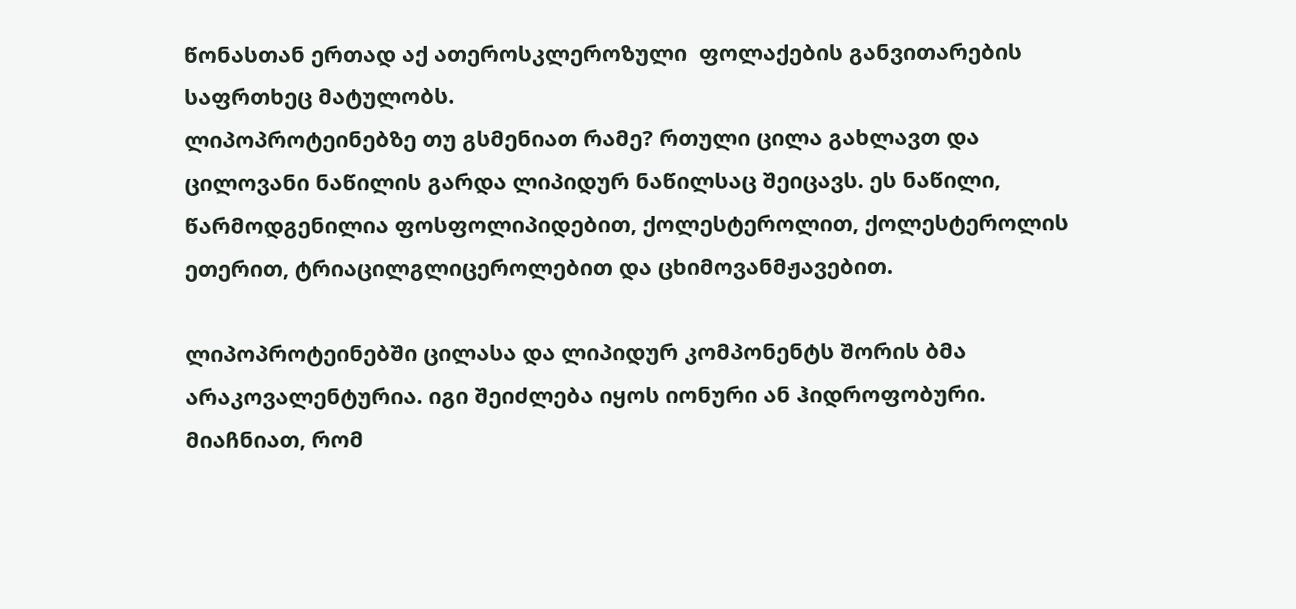წონასთან ერთად აქ ათეროსკლეროზული  ფოლაქების განვითარების საფრთხეც მატულობს.
ლიპოპროტეინებზე თუ გსმენიათ რამე? რთული ცილა გახლავთ და ცილოვანი ნაწილის გარდა ლიპიდურ ნაწილსაც შეიცავს. ეს ნაწილი, წარმოდგენილია ფოსფოლიპიდებით, ქოლესტეროლით, ქოლესტეროლის ეთერით, ტრიაცილგლიცეროლებით და ცხიმოვანმჟავებით.

ლიპოპროტეინებში ცილასა და ლიპიდურ კომპონენტს შორის ბმა არაკოვალენტურია. იგი შეიძლება იყოს იონური ან ჰიდროფობური.  მიაჩნიათ, რომ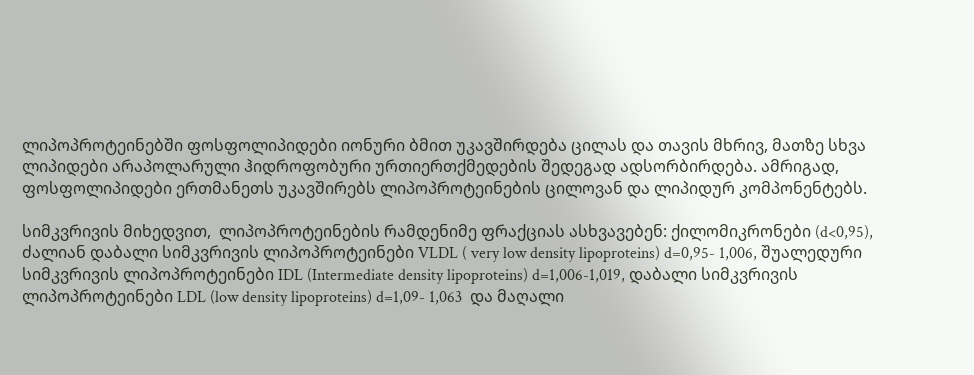ლიპოპროტეინებში ფოსფოლიპიდები იონური ბმით უკავშირდება ცილას და თავის მხრივ, მათზე სხვა ლიპიდები არაპოლარული ჰიდროფობური ურთიერთქმედების შედეგად ადსორბირდება. ამრიგად, ფოსფოლიპიდები ერთმანეთს უკავშირებს ლიპოპროტეინების ცილოვან და ლიპიდურ კომპონენტებს.

სიმკვრივის მიხედვით,  ლიპოპროტეინების რამდენიმე ფრაქციას ასხვავებენ: ქილომიკრონები (d<0,95), ძალიან დაბალი სიმკვრივის ლიპოპროტეინები VLDL ( very low density lipoproteins) d=0,95- 1,006, შუალედური სიმკვრივის ლიპოპროტეინები IDL (Intermediate density lipoproteins) d=1,006-1,019, დაბალი სიმკვრივის ლიპოპროტეინები LDL (low density lipoproteins) d=1,09- 1,063  და მაღალი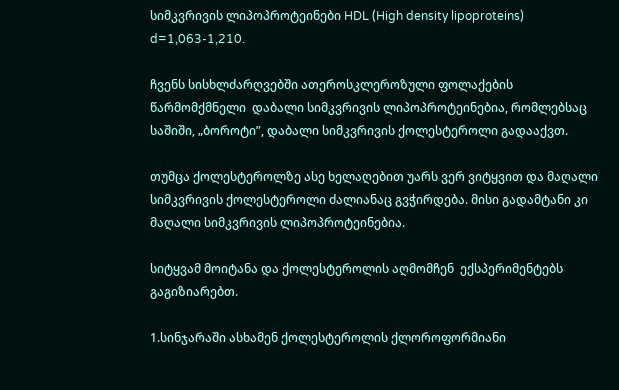სიმკვრივის ლიპოპროტეინები HDL (High density lipoproteins) d=1,063-1,210.

ჩვენს სისხლძარღვებში ათეროსკლეროზული ფოლაქების წარმომქმნელი  დაბალი სიმკვრივის ლიპოპროტეინებია, რომლებსაც საშიში, „ბოროტი”, დაბალი სიმკვრივის ქოლესტეროლი გადააქვთ.

თუმცა ქოლესტეროლზე ასე ხელაღებით უარს ვერ ვიტყვით და მაღალი სიმკვრივის ქოლესტეროლი ძალიანაც გვჭირდება. მისი გადამტანი კი მაღალი სიმკვრივის ლიპოპროტეინებია.

სიტყვამ მოიტანა და ქოლესტეროლის აღმომჩენ  ექსპერიმენტებს გაგიზიარებთ.

1.სინჯარაში ასხამენ ქოლესტეროლის ქლოროფორმიანი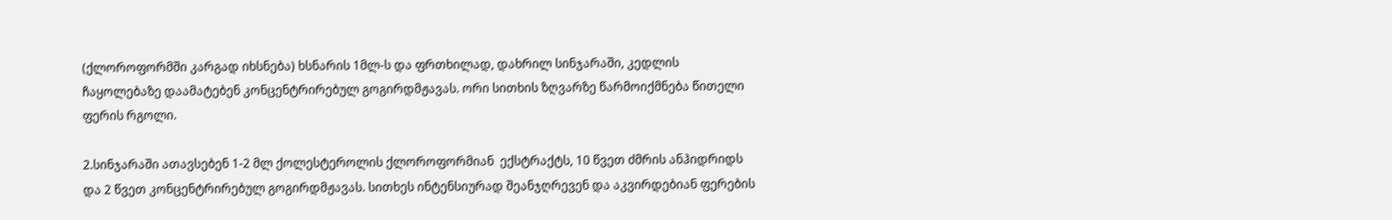(ქლოროფორმში კარგად იხსნება) ხსნარის 1მლ-ს და ფრთხილად, დახრილ სინჯარაში, კედლის ჩაყოლებაზე დაამატებენ კონცენტრირებულ გოგირდმჟავას. ორი სითხის ზღვარზე წარმოიქმნება წითელი ფერის რგოლი.

2.სინჯარაში ათავსებენ 1-2 მლ ქოლესტეროლის ქლოროფორმიან  ექსტრაქტს, 10 წვეთ ძმრის ანჰიდრიდს და 2 წვეთ კონცენტრირებულ გოგირდმჟავას. სითხეს ინტენსიურად შეანჯღრევენ და აკვირდებიან ფერების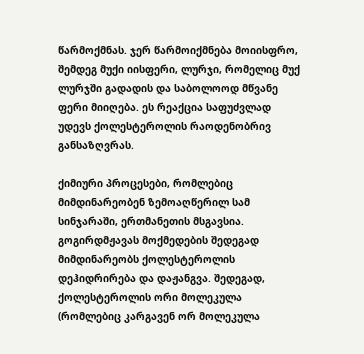წარმოქმნას. ჯერ წარმოიქმნება მოიისფრო, შემდეგ მუქი იისფერი, ლურჯი, რომელიც მუქ ლურჯში გადადის და საბოლოოდ მწვანე ფერი მიიღება. ეს რეაქცია საფუძვლად უდევს ქოლესტეროლის რაოდენობრივ განსაზღვრას.

ქიმიური პროცესები, რომლებიც მიმდინარეობენ ზემოაღწერილ სამ სინჯარაში, ერთმანეთის მსგავსია. გოგირდმჟავას მოქმედების შედეგად მიმდინარეობს ქოლესტეროლის დეჰიდრირება და დაჟანგვა. შედეგად, ქოლესტეროლის ორი მოლეკულა (რომლებიც კარგავენ ორ მოლეკულა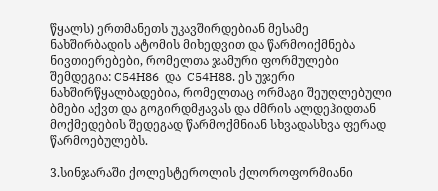წყალს) ერთმანეთს უკავშირდებიან მესამე ნახშირბადის ატომის მიხედვით და წარმოიქმნება ნივთიერებები, რომელთა ჯამური ფორმულები შემდეგია: C54H86  და  C54H88. ეს უჯერი ნახშირწყალბადებია, რომელთაც ორმაგი შეუღლებული ბმები აქვთ და გოგირდმჟავას და ძმრის ალდეჰიდთან მოქმედების შედეგად წარმოქმნიან სხვადასხვა ფერად  წარმოებულებს.

3.სინჯარაში ქოლესტეროლის ქლოროფორმიანი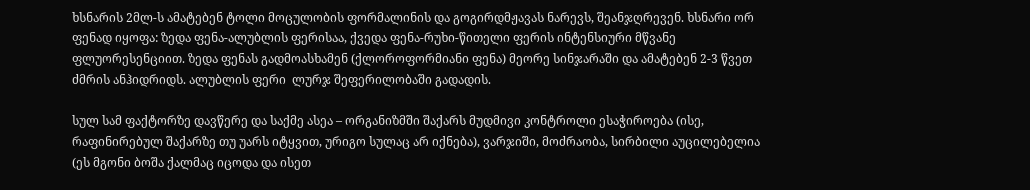ხსნარის 2მლ-ს ამატებენ ტოლი მოცულობის ფორმალინის და გოგირდმჟავას ნარევს, შეანჯღრევენ. ხსნარი ორ ფენად იყოფა: ზედა ფენა-ალუბლის ფერისაა, ქვედა ფენა-რუხი-წითელი ფერის ინტენსიური მწვანე ფლუორესენციით. ზედა ფენას გადმოასხამენ (ქლოროფორმიანი ფენა) მეორე სინჯარაში და ამატებენ 2-3 წვეთ ძმრის ანჰიდრიდს. ალუბლის ფერი  ლურჯ შეფერილობაში გადადის.

სულ სამ ფაქტორზე დავწერე და საქმე ასეა – ორგანიზმში შაქარს მუდმივი კონტროლი ესაჭიროება (ისე, რაფინირებულ შაქარზე თუ უარს იტყვით, ურიგო სულაც არ იქნება), ვარჯიში, მოძრაობა, სირბილი აუცილებელია (ეს მგონი ბოშა ქალმაც იცოდა და ისეთ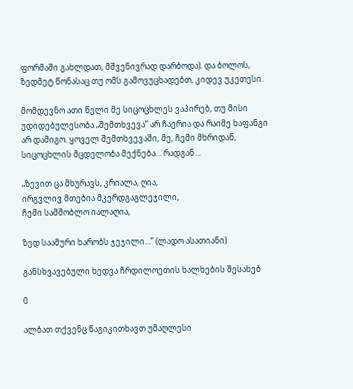ფორმაში გახლდათ, მშვენივრად დარბოდა). და ბოლოს, ზედმეტ წონასაც თუ ომს გამოვუცხადებთ, კიდევ უკეთესი.

მომდევნო ათი წელი მე სიცოცხლეს ვაპირებ, თუ მისი უდიდებულესობა „შემთხვევა” არ ჩაერია და რაიმე ხაფანგი არ დამიგო. ყოველ შემთხვევაში, მე, ჩემი მხრიდან, სიცოცხლის მცდელობა მექნება… რადგან…

„ზევით ცა მხურავს, კრიალა, ღია,
ირგვლივ მთებია მკერდგაგლეჯილი,
ჩემი სამშობლო იალაღია,

ზედ საამური ხარობს ჯეჯილი…” (ლადო ასათიანი)

განსხვავებული ხედვა ჩრდილოეთის ხალხების შესახებ

0

ალბათ თქვენც წაგიკითხავთ უმაღლესი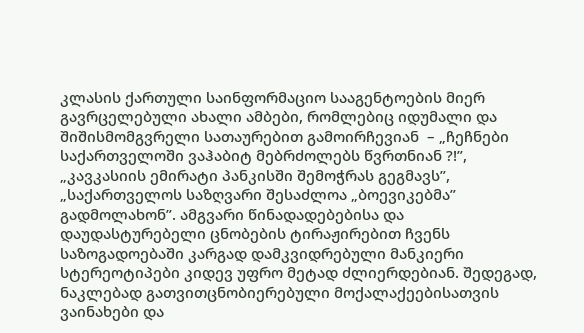კლასის ქართული საინფორმაციო სააგენტოების მიერ გავრცელებული ახალი ამბები, რომლებიც იდუმალი და შიშისმომგვრელი სათაურებით გამოირჩევიან  – „ჩეჩნები საქართველოში ვაჰაბიტ მებრძოლებს წვრთნიან ?!”, „კავკასიის ემირატი პანკისში შემოჭრას გეგმავს”, „საქართველოს საზღვარი შესაძლოა „ბოევიკებმა” გადმოლახონ”. ამგვარი წინადადებებისა და დაუდასტურებელი ცნობების ტირაჟირებით ჩვენს საზოგადოებაში კარგად დამკვიდრებული მანკიერი სტერეოტიპები კიდევ უფრო მეტად ძლიერდებიან. შედეგად, ნაკლებად გათვითცნობიერებული მოქალაქეებისათვის ვაინახები და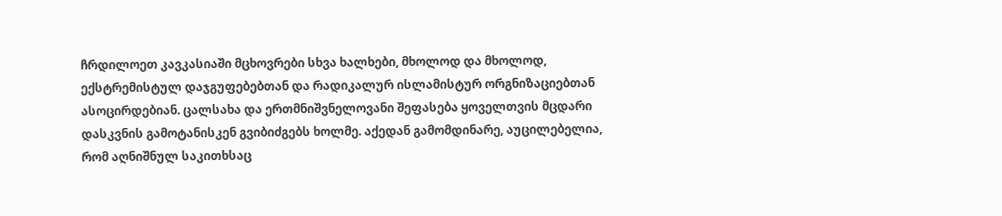ჩრდილოეთ კავკასიაში მცხოვრები სხვა ხალხები, მხოლოდ და მხოლოდ, ექსტრემისტულ დაჯგუფებებთან და რადიკალურ ისლამისტურ ორგნიზაციებთან ასოცირდებიან. ცალსახა და ერთმნიშვნელოვანი შეფასება ყოველთვის მცდარი დასკვნის გამოტანისკენ გვიბიძგებს ხოლმე. აქედან გამომდინარე, აუცილებელია, რომ აღნიშნულ საკითხსაც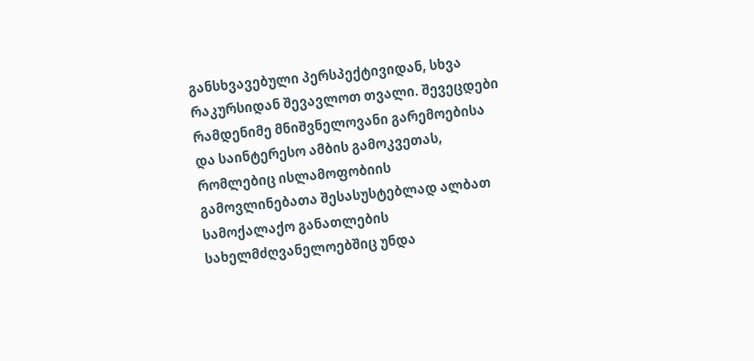განსხვავებული პერსპექტივიდან, სხვა რაკურსიდან შევავლოთ თვალი. შევეცდები რამდენიმე მნიშვნელოვანი გარემოებისა და საინტერესო ამბის გამოკვეთას, რომლებიც ისლამოფობიის გამოვლინებათა შესასუსტებლად ალბათ სამოქალაქო განათლების სახელმძღვანელოებშიც უნდა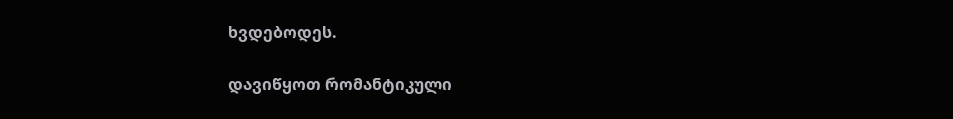ხვდებოდეს.

დავიწყოთ რომანტიკული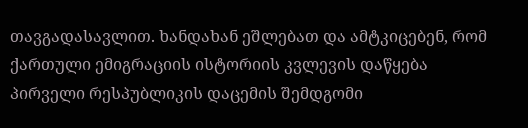თავგადასავლით. ხანდახან ეშლებათ და ამტკიცებენ, რომ ქართული ემიგრაციის ისტორიის კვლევის დაწყება პირველი რესპუბლიკის დაცემის შემდგომი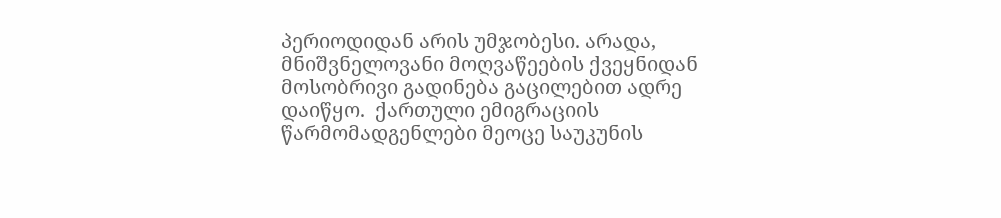პერიოდიდან არის უმჯობესი. არადა, მნიშვნელოვანი მოღვაწეების ქვეყნიდან მოსობრივი გადინება გაცილებით ადრე დაიწყო.  ქართული ემიგრაციის წარმომადგენლები მეოცე საუკუნის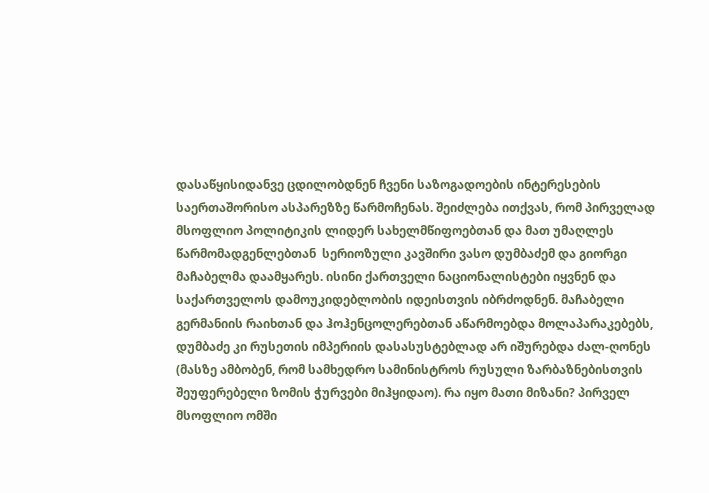დასაწყისიდანვე ცდილობდნენ ჩვენი საზოგადოების ინტერესების საერთაშორისო ასპარეზზე წარმოჩენას. შეიძლება ითქვას, რომ პირველად მსოფლიო პოლიტიკის ლიდერ სახელმწიფოებთან და მათ უმაღლეს წარმომადგენლებთან  სერიოზული კავშირი ვასო დუმბაძემ და გიორგი მაჩაბელმა დაამყარეს. ისინი ქართველი ნაციონალისტები იყვნენ და საქართველოს დამოუკიდებლობის იდეისთვის იბრძოდნენ. მაჩაბელი გერმანიის რაიხთან და ჰოჰენცოლერებთან აწარმოებდა მოლაპარაკებებს, დუმბაძე კი რუსეთის იმპერიის დასასუსტებლად არ იშურებდა ძალ-ღონეს (მასზე ამბობენ, რომ სამხედრო სამინისტროს რუსული ზარბაზნებისთვის შეუფერებელი ზომის ჭურვები მიჰყიდაო). რა იყო მათი მიზანი? პირველ მსოფლიო ომში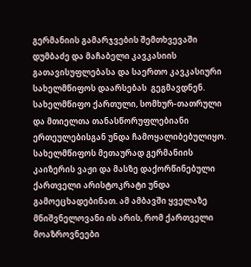გერმანიის გამარჯვების შემთხვევაში დუმბაძე და მაჩაბელი კავკასიის გათავისუფლებასა და საერთო კავკასიური სახელმწიფოს დაარსებას  გეგმავდნენ.  სახელმწიფო ქართული, სომხურ-თათრული და მთიელთა თანასწორუფლებიანი ერთეულებისგან უნდა ჩამოყალიბებულიყო. სახელმწიფოს მეთაურად გერმანიის კაიზერის ვაჟი და მასზე დაქორწინებული ქართველი არისტოკრატი უნდა გამოეცხადებინათ. ამ ამბავში ყველაზე მნიშვნელოვანი ის არის, რომ ქართველი მოაზროვნეები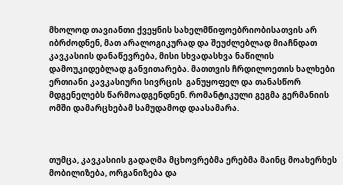მხოლოდ თავიანთი ქვეყნის სახელმწიფოებრიობისათვის არ იბრძოდნენ, მათ არალოგიკურად და შეუძლებლად მიაჩნდათ კავკასიის დანაწევრება, მისი სხვადასხვა ნაწილის დამოუკიდებლად განვითარება. მათთვის ჩრდილოეთის ხალხები ერთიანი კავკასიური სივრცის  განუყოფელ და თანასწორ მდგენელებს წარმოადგენდნენ. რომანტიკული გეგმა გერმანიის ომში დამარცხებამ სამუდამოდ დაასამარა.



თუმცა, კავკასიის გადაღმა მცხოვრებმა ერებმა მაინც მოახერხეს მობილიზება, ორგანიზება და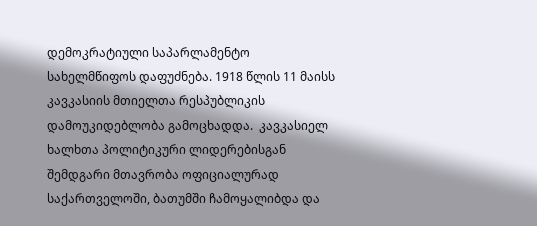დემოკრატიული საპარლამენტო სახელმწიფოს დაფუძნება. 1918 წლის 11 მაისს კავკასიის მთიელთა რესპუბლიკის დამოუკიდებლობა გამოცხადდა.  კავკასიელ ხალხთა პოლიტიკური ლიდერებისგან შემდგარი მთავრობა ოფიციალურად  საქართველოში, ბათუმში ჩამოყალიბდა და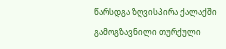წარსდგა ზღვისპირა ქალაქში გამოგზავნილი თურქული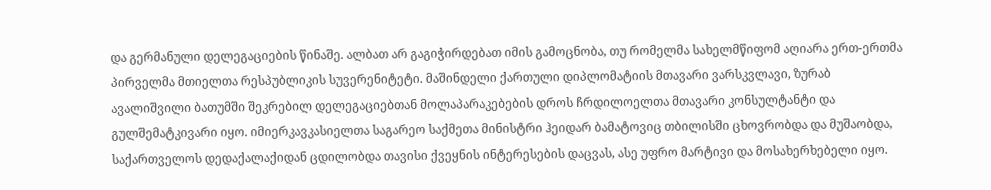და გერმანული დელეგაციების წინაშე. ალბათ არ გაგიჭირდებათ იმის გამოცნობა, თუ რომელმა სახელმწიფომ აღიარა ერთ-ერთმა პირველმა მთიელთა რესპუბლიკის სუვერენიტეტი. მაშინდელი ქართული დიპლომატიის მთავარი ვარსკვლავი, ზურაბ ავალიშვილი ბათუმში შეკრებილ დელეგაციებთან მოლაპარაკებების დროს ჩრდილოელთა მთავარი კონსულტანტი და გულშემატკივარი იყო. იმიერკავკასიელთა საგარეო საქმეთა მინისტრი ჰეიდარ ბამატოვიც თბილისში ცხოვრობდა და მუშაობდა, საქართველოს დედაქალაქიდან ცდილობდა თავისი ქვეყნის ინტერესების დაცვას, ასე უფრო მარტივი და მოსახერხებელი იყო.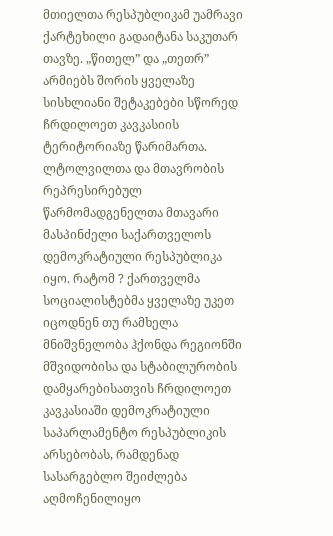მთიელთა რესპუბლიკამ უამრავი ქარტეხილი გადაიტანა საკუთარ თავზე. „წითელ” და „თეთრ” არმიებს შორის ყველაზე სისხლიანი შეტაკებები სწორედ ჩრდილოეთ კავკასიის ტერიტორიაზე წარიმართა. ლტოლვილთა და მთავრობის რეპრესირებულ წარმომადგენელთა მთავარი მასპინძელი საქართველოს დემოკრატიული რესპუბლიკა იყო. რატომ ? ქართველმა სოციალისტებმა ყველაზე უკეთ იცოდნენ თუ რამხელა მნიშვნელობა ჰქონდა რეგიონში მშვიდობისა და სტაბილურობის დამყარებისათვის ჩრდილოეთ კავკასიაში დემოკრატიული საპარლამენტო რესპუბლიკის არსებობას, რამდენად სასარგებლო შეიძლება აღმოჩენილიყო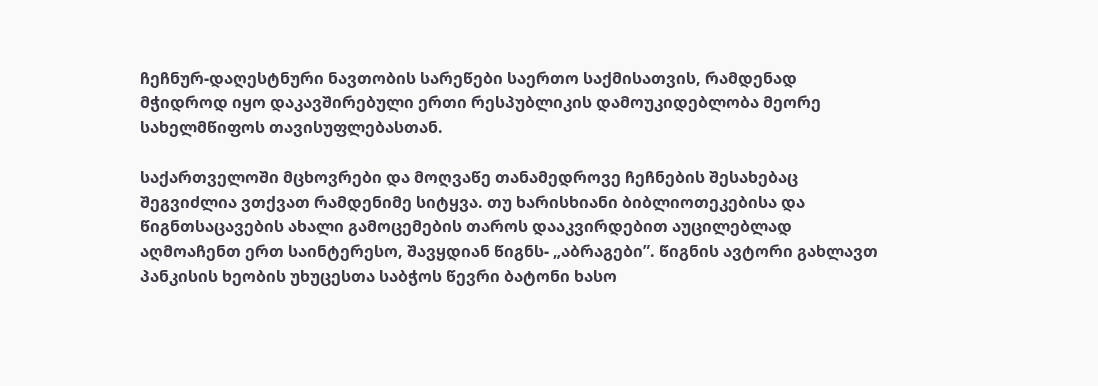ჩეჩნურ-დაღესტნური ნავთობის სარეწები საერთო საქმისათვის, რამდენად მჭიდროდ იყო დაკავშირებული ერთი რესპუბლიკის დამოუკიდებლობა მეორე სახელმწიფოს თავისუფლებასთან.

საქართველოში მცხოვრები და მოღვაწე თანამედროვე ჩეჩნების შესახებაც შეგვიძლია ვთქვათ რამდენიმე სიტყვა. თუ ხარისხიანი ბიბლიოთეკებისა და წიგნთსაცავების ახალი გამოცემების თაროს დააკვირდებით აუცილებლად აღმოაჩენთ ერთ საინტერესო, შავყდიან წიგნს- „აბრაგები”. წიგნის ავტორი გახლავთ პანკისის ხეობის უხუცესთა საბჭოს წევრი ბატონი ხასო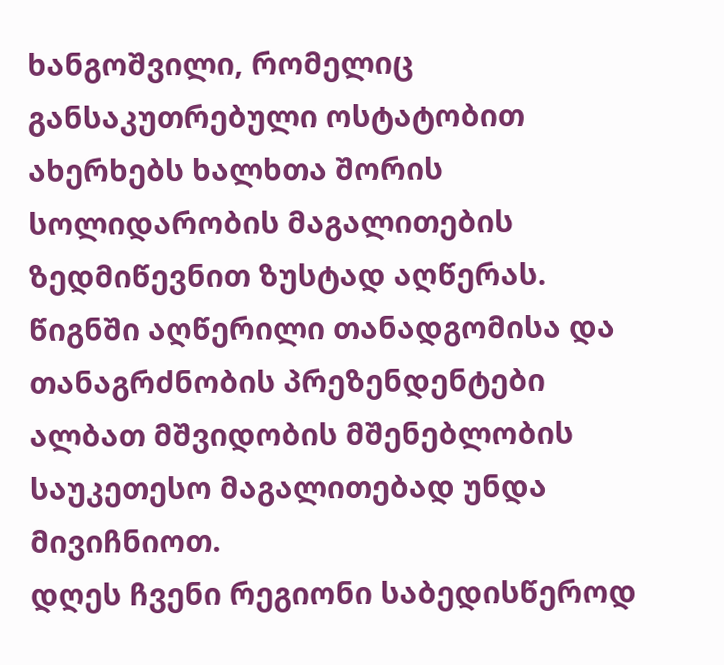ხანგოშვილი, რომელიც განსაკუთრებული ოსტატობით ახერხებს ხალხთა შორის სოლიდარობის მაგალითების ზედმიწევნით ზუსტად აღწერას. წიგნში აღწერილი თანადგომისა და თანაგრძნობის პრეზენდენტები ალბათ მშვიდობის მშენებლობის საუკეთესო მაგალითებად უნდა მივიჩნიოთ.
დღეს ჩვენი რეგიონი საბედისწეროდ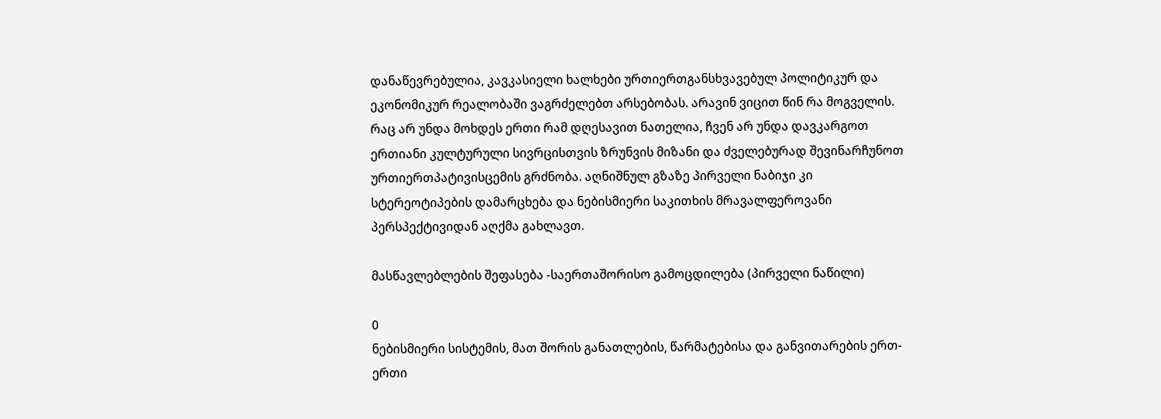დანაწევრებულია, კავკასიელი ხალხები ურთიერთგანსხვავებულ პოლიტიკურ და ეკონომიკურ რეალობაში ვაგრძელებთ არსებობას. არავინ ვიცით წინ რა მოგველის. რაც არ უნდა მოხდეს ერთი რამ დღესავით ნათელია, ჩვენ არ უნდა დავკარგოთ ერთიანი კულტურული სივრცისთვის ზრუნვის მიზანი და ძველებურად შევინარჩუნოთ ურთიერთპატივისცემის გრძნობა. აღნიშნულ გზაზე პირველი ნაბიჯი კი სტერეოტიპების დამარცხება და ნებისმიერი საკითხის მრავალფეროვანი პერსპექტივიდან აღქმა გახლავთ.

მასწავლებლების შეფასება -საერთაშორისო გამოცდილება (პირველი ნაწილი)

0
ნებისმიერი სისტემის, მათ შორის განათლების, წარმატებისა და განვითარების ერთ-ერთი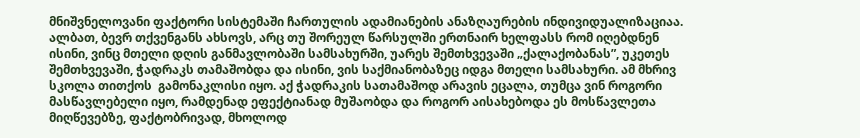მნიშვნელოვანი ფაქტორი სისტემაში ჩართულის ადამიანების ანაზღაურების ინდივიდუალიზაციაა. ალბათ, ბევრ თქვენგანს ახსოვს, არც თუ შორეულ წარსულში ერთნაირ ხელფასს რომ იღებდნენ ისინი, ვინც მთელი დღის განმავლობაში სამსახურში, უარეს შემთხვევაში „ქალაქობანას”, უკეთეს შემთხვევაში, ჭადრაკს თამაშობდა და ისინი, ვის საქმიანობაზეც იდგა მთელი სამსახური. ამ მხრივ  სკოლა თითქოს  გამონაკლისი იყო. აქ ჭადრაკის სათამაშოდ არავის ეცალა, თუმცა ვინ როგორი მასწავლებელი იყო, რამდენად ეფექტიანად მუშაობდა და როგორ აისახებოდა ეს მოსწავლეთა მიღწევებზე, ფაქტობრივად, მხოლოდ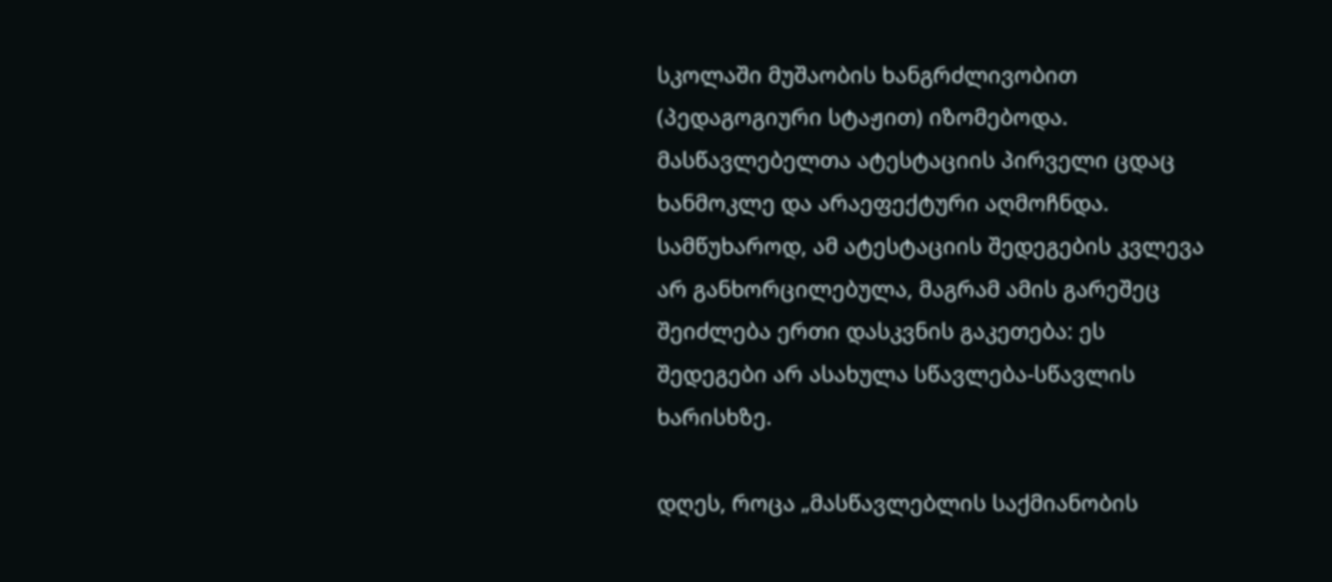სკოლაში მუშაობის ხანგრძლივობით (პედაგოგიური სტაჟით) იზომებოდა. მასწავლებელთა ატესტაციის პირველი ცდაც ხანმოკლე და არაეფექტური აღმოჩნდა. სამწუხაროდ, ამ ატესტაციის შედეგების კვლევა არ განხორცილებულა, მაგრამ ამის გარეშეც შეიძლება ერთი დასკვნის გაკეთება: ეს შედეგები არ ასახულა სწავლება-სწავლის ხარისხზე.

დღეს, როცა „მასწავლებლის საქმიანობის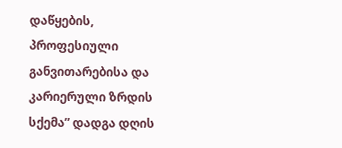დაწყების, პროფესიული განვითარებისა და კარიერული ზრდის სქემა” დადგა დღის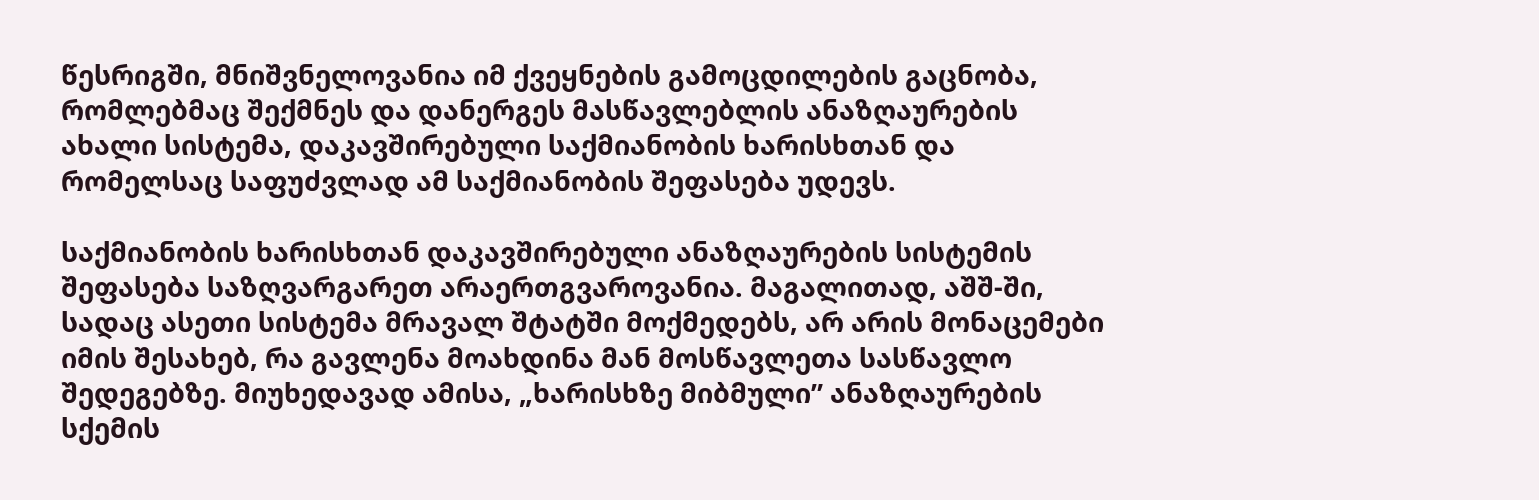წესრიგში, მნიშვნელოვანია იმ ქვეყნების გამოცდილების გაცნობა, რომლებმაც შექმნეს და დანერგეს მასწავლებლის ანაზღაურების ახალი სისტემა, დაკავშირებული საქმიანობის ხარისხთან და რომელსაც საფუძვლად ამ საქმიანობის შეფასება უდევს.

საქმიანობის ხარისხთან დაკავშირებული ანაზღაურების სისტემის შეფასება საზღვარგარეთ არაერთგვაროვანია. მაგალითად, აშშ-ში, სადაც ასეთი სისტემა მრავალ შტატში მოქმედებს, არ არის მონაცემები იმის შესახებ, რა გავლენა მოახდინა მან მოსწავლეთა სასწავლო შედეგებზე. მიუხედავად ამისა, „ხარისხზე მიბმული” ანაზღაურების სქემის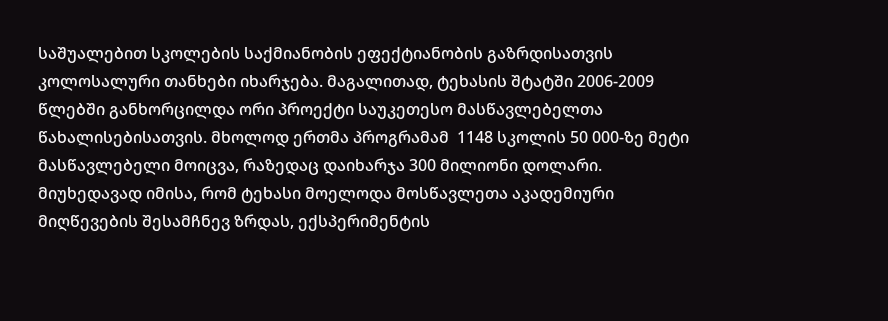საშუალებით სკოლების საქმიანობის ეფექტიანობის გაზრდისათვის კოლოსალური თანხები იხარჯება. მაგალითად, ტეხასის შტატში 2006-2009 წლებში განხორცილდა ორი პროექტი საუკეთესო მასწავლებელთა წახალისებისათვის. მხოლოდ ერთმა პროგრამამ  1148 სკოლის 50 000-ზე მეტი მასწავლებელი მოიცვა, რაზედაც დაიხარჯა 300 მილიონი დოლარი. მიუხედავად იმისა, რომ ტეხასი მოელოდა მოსწავლეთა აკადემიური მიღწევების შესამჩნევ ზრდას, ექსპერიმენტის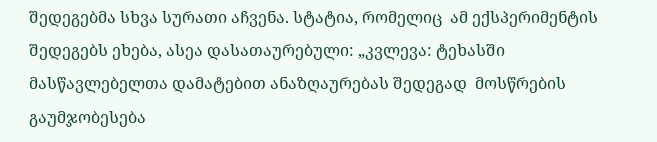შედეგებმა სხვა სურათი აჩვენა. სტატია, რომელიც  ამ ექსპერიმენტის შედეგებს ეხება, ასეა დასათაურებული: „კვლევა: ტეხასში მასწავლებელთა დამატებით ანაზღაურებას შედეგად  მოსწრების გაუმჯობესება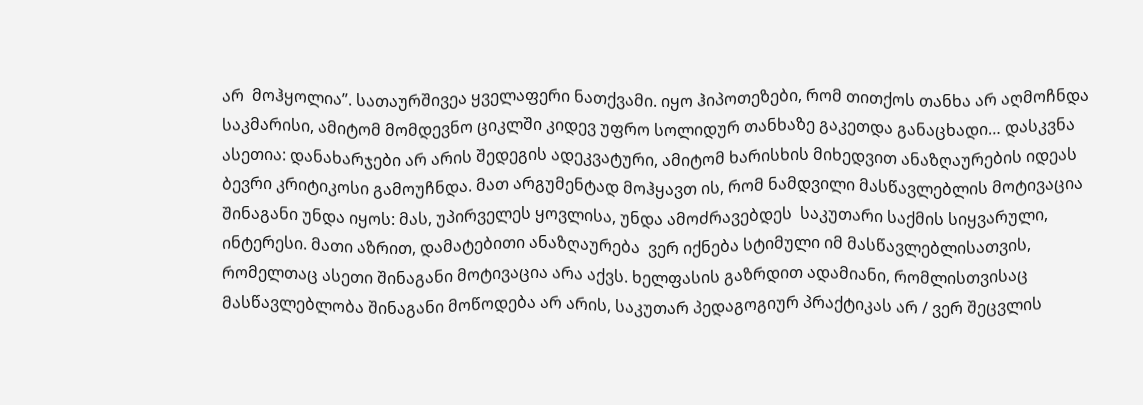არ  მოჰყოლია”. სათაურშივეა ყველაფერი ნათქვამი. იყო ჰიპოთეზები, რომ თითქოს თანხა არ აღმოჩნდა საკმარისი, ამიტომ მომდევნო ციკლში კიდევ უფრო სოლიდურ თანხაზე გაკეთდა განაცხადი… დასკვნა ასეთია: დანახარჯები არ არის შედეგის ადეკვატური, ამიტომ ხარისხის მიხედვით ანაზღაურების იდეას ბევრი კრიტიკოსი გამოუჩნდა. მათ არგუმენტად მოჰყავთ ის, რომ ნამდვილი მასწავლებლის მოტივაცია შინაგანი უნდა იყოს: მას, უპირველეს ყოვლისა, უნდა ამოძრავებდეს  საკუთარი საქმის სიყვარული, ინტერესი. მათი აზრით, დამატებითი ანაზღაურება  ვერ იქნება სტიმული იმ მასწავლებლისათვის, რომელთაც ასეთი შინაგანი მოტივაცია არა აქვს. ხელფასის გაზრდით ადამიანი, რომლისთვისაც მასწავლებლობა შინაგანი მოწოდება არ არის, საკუთარ პედაგოგიურ პრაქტიკას არ / ვერ შეცვლის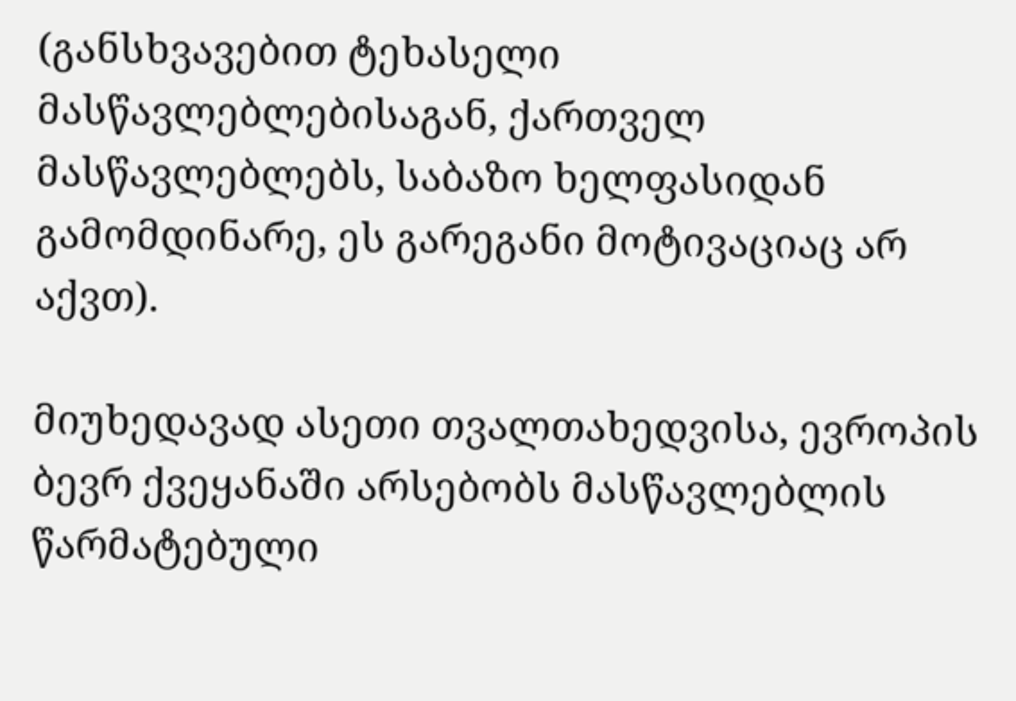(განსხვავებით ტეხასელი მასწავლებლებისაგან, ქართველ მასწავლებლებს, საბაზო ხელფასიდან  გამომდინარე, ეს გარეგანი მოტივაციაც არ აქვთ).

მიუხედავად ასეთი თვალთახედვისა, ევროპის ბევრ ქვეყანაში არსებობს მასწავლებლის წარმატებული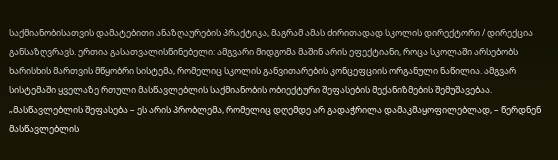საქმიანობისათვის დამატებითი ანაზღაურების პრაქტიკა, მაგრამ ამას ძირითადად სკოლის დირექტორი / დირექცია განსაზღვრავს. ერთია გასათვალისწინებელი: ამგვარი მიდგომა მაშინ არის ეფექტიანი, როცა სკოლაში არსებობს ხარისხის მართვის მწყობრი სისტემა, რომელიც სკოლის განვითარების კონცეფციის ორგანული ნაწილია. ამგვარ სისტემაში ყველაზე რთული მასწავლებლის საქმიანობის ობიექტური შეფასების მექანიზმების შემუშავებაა. „მასწავლებლის შეფასება – ეს არის პრობლემა, რომელიც დღემდე არ გადაჭრილა დამაკმაყოფილებლად, – წერდნენ მასწავლებლის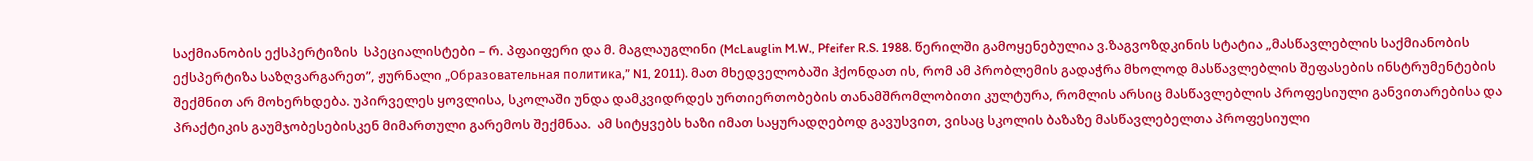საქმიანობის ექსპერტიზის  სპეციალისტები – რ. პფაიფერი და მ. მაგლაუგლინი (McLauglin M.W., Pfeifer R.S. 1988. წერილში გამოყენებულია ვ.ზაგვოზდკინის სტატია „მასწავლებლის საქმიანობის ექსპერტიზა საზღვარგარეთ”, ჟურნალი „Образовательная политика,” N1, 2011). მათ მხედველობაში ჰქონდათ ის, რომ ამ პრობლემის გადაჭრა მხოლოდ მასწავლებლის შეფასების ინსტრუმენტების შექმნით არ მოხერხდება. უპირველეს ყოვლისა, სკოლაში უნდა დამკვიდრდეს ურთიერთობების თანამშრომლობითი კულტურა, რომლის არსიც მასწავლებლის პროფესიული განვითარებისა და პრაქტიკის გაუმჯობესებისკენ მიმართული გარემოს შექმნაა.  ამ სიტყვებს ხაზი იმათ საყურადღებოდ გავუსვით, ვისაც სკოლის ბაზაზე მასწავლებელთა პროფესიული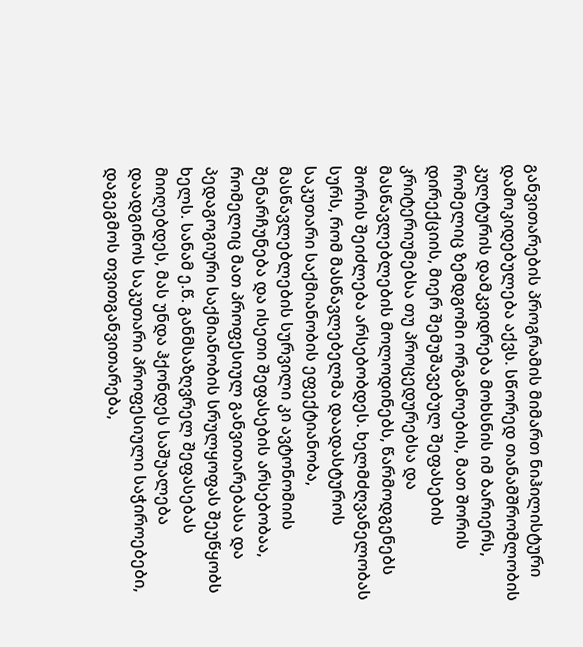განვითარების პროგრამის მიმართ ნიჰილისტური დამოკიდებულება აქვს. სწორედ თანამშრომლობის კულტურის დამკვიდრება მოხსნის იმ ბარიერს, რომელიც ზემდგომი ორგანოების, მათ შორის დირექციის, მიერ შემუშავებულ შეფასების კრიტერიუმებსა თუ პროცედურებსა და მასწავლებლების მოლოდინებს, წარმოდგენებს შორის შეიძლება არსებობდეს. ხელმძღვანელობას სურს, რომ მასწავლებელმა დაადასტუროს საკუთარი საქმიანობის ეფექტიანობა, მასწავლებლების სურვილი კი ავტონომიის შენარჩუნება და ისეთი შეფასების არსებობაა, რომელიც მათ პროფესიულ განვითარებასა და პედაგოგიური საქმიანობის სრულყოფას შეუწყობს ხელს. სანამ ე.წ. განმსაზღვრელ შეფასებას მიიღებდეს, მას უნდა ჰქონდეს საშუალება დაადგინოს საკუთარი პროფესიული საჭიროებები, დაგეგმოს თვითგანვითარება,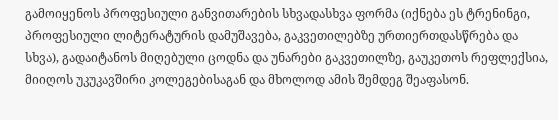გამოიყენოს პროფესიული განვითარების სხვადასხვა ფორმა (იქნება ეს ტრენინგი, პროფესიული ლიტერატურის დამუშავება, გაკვეთილებზე ურთიერთდასწრება და სხვა), გადაიტანოს მიღებული ცოდნა და უნარები გაკვეთილზე, გაუკეთოს რეფლექსია, მიიღოს უკუკავშირი კოლეგებისაგან და მხოლოდ ამის შემდეგ შეაფასონ.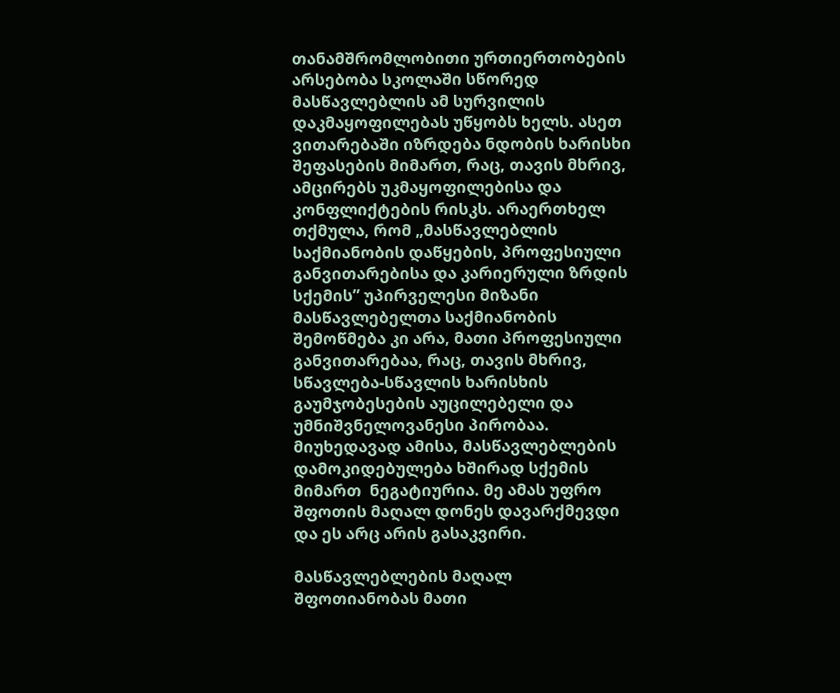თანამშრომლობითი ურთიერთობების არსებობა სკოლაში სწორედ მასწავლებლის ამ სურვილის დაკმაყოფილებას უწყობს ხელს. ასეთ ვითარებაში იზრდება ნდობის ხარისხი შეფასების მიმართ, რაც, თავის მხრივ, ამცირებს უკმაყოფილებისა და კონფლიქტების რისკს. არაერთხელ თქმულა, რომ „მასწავლებლის საქმიანობის დაწყების, პროფესიული განვითარებისა და კარიერული ზრდის სქემის” უპირველესი მიზანი მასწავლებელთა საქმიანობის შემოწმება კი არა, მათი პროფესიული განვითარებაა, რაც, თავის მხრივ, სწავლება-სწავლის ხარისხის გაუმჯობესების აუცილებელი და უმნიშვნელოვანესი პირობაა. მიუხედავად ამისა, მასწავლებლების დამოკიდებულება ხშირად სქემის მიმართ  ნეგატიურია. მე ამას უფრო შფოთის მაღალ დონეს დავარქმევდი და ეს არც არის გასაკვირი.

მასწავლებლების მაღალ შფოთიანობას მათი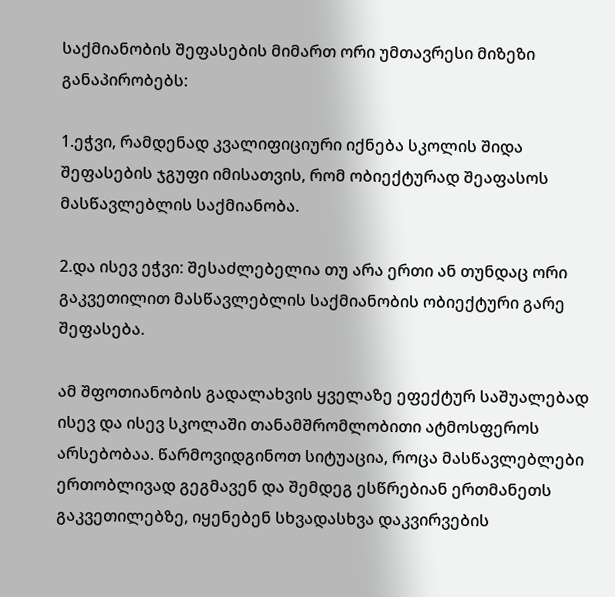საქმიანობის შეფასების მიმართ ორი უმთავრესი მიზეზი განაპირობებს:

1.ეჭვი, რამდენად კვალიფიციური იქნება სკოლის შიდა შეფასების ჯგუფი იმისათვის, რომ ობიექტურად შეაფასოს მასწავლებლის საქმიანობა.

2.და ისევ ეჭვი: შესაძლებელია თუ არა ერთი ან თუნდაც ორი გაკვეთილით მასწავლებლის საქმიანობის ობიექტური გარე შეფასება.

ამ შფოთიანობის გადალახვის ყველაზე ეფექტურ საშუალებად ისევ და ისევ სკოლაში თანამშრომლობითი ატმოსფეროს არსებობაა. წარმოვიდგინოთ სიტუაცია, როცა მასწავლებლები ერთობლივად გეგმავენ და შემდეგ ესწრებიან ერთმანეთს გაკვეთილებზე, იყენებენ სხვადასხვა დაკვირვების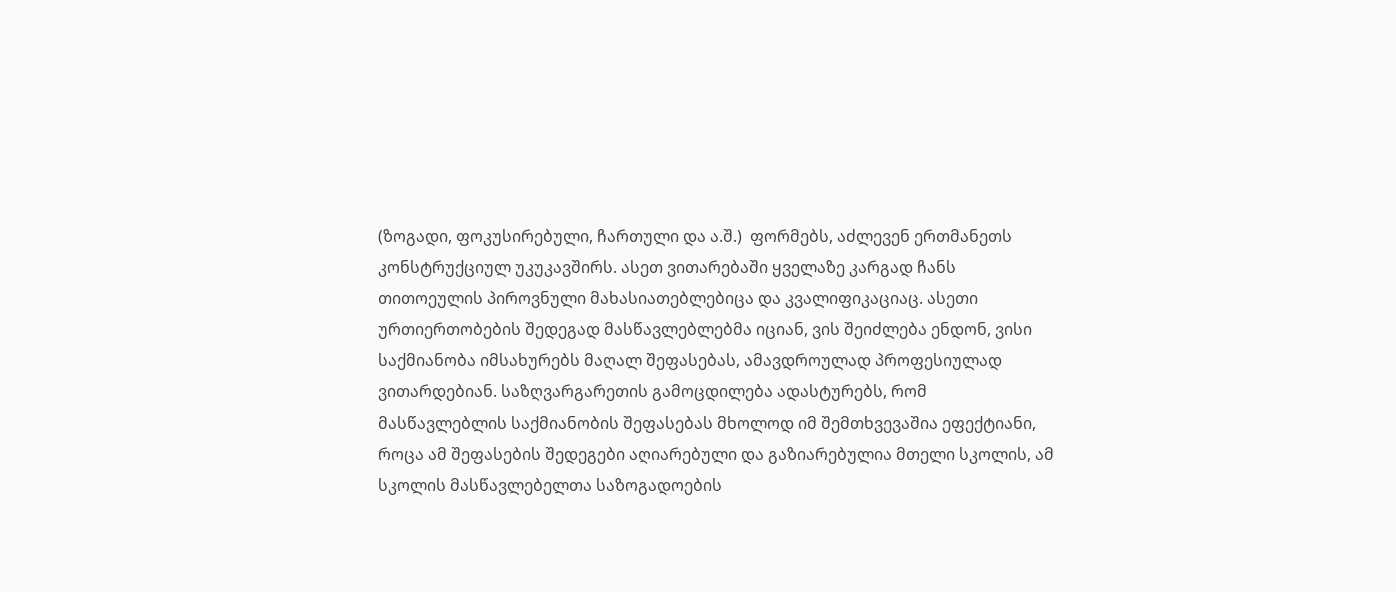(ზოგადი, ფოკუსირებული, ჩართული და ა.შ.)  ფორმებს, აძლევენ ერთმანეთს კონსტრუქციულ უკუკავშირს. ასეთ ვითარებაში ყველაზე კარგად ჩანს თითოეულის პიროვნული მახასიათებლებიცა და კვალიფიკაციაც. ასეთი ურთიერთობების შედეგად მასწავლებლებმა იციან, ვის შეიძლება ენდონ, ვისი საქმიანობა იმსახურებს მაღალ შეფასებას, ამავდროულად პროფესიულად ვითარდებიან. საზღვარგარეთის გამოცდილება ადასტურებს, რომ მასწავლებლის საქმიანობის შეფასებას მხოლოდ იმ შემთხვევაშია ეფექტიანი, როცა ამ შეფასების შედეგები აღიარებული და გაზიარებულია მთელი სკოლის, ამ სკოლის მასწავლებელთა საზოგადოების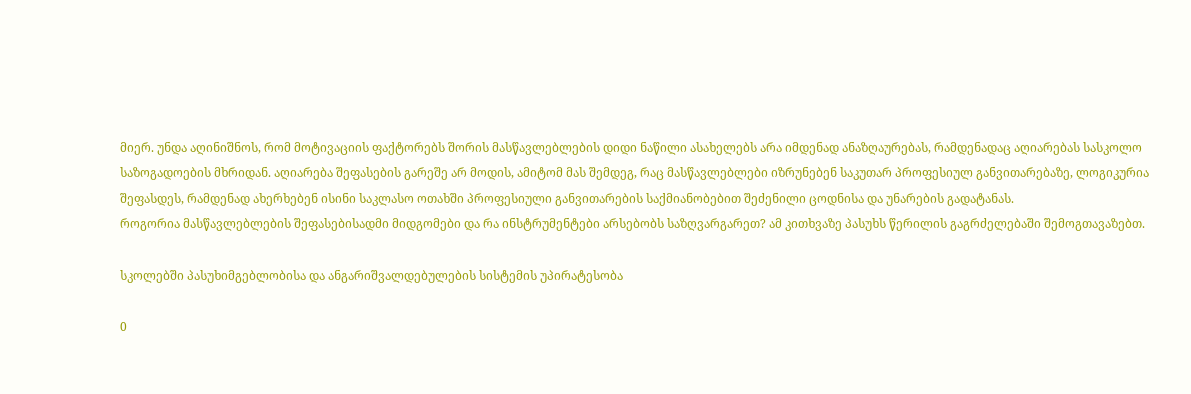მიერ. უნდა აღინიშნოს, რომ მოტივაციის ფაქტორებს შორის მასწავლებლების დიდი ნაწილი ასახელებს არა იმდენად ანაზღაურებას, რამდენადაც აღიარებას სასკოლო საზოგადოების მხრიდან. აღიარება შეფასების გარეშე არ მოდის, ამიტომ მას შემდეგ, რაც მასწავლებლები იზრუნებენ საკუთარ პროფესიულ განვითარებაზე, ლოგიკურია შეფასდეს, რამდენად ახერხებენ ისინი საკლასო ოთახში პროფესიული განვითარების საქმიანობებით შეძენილი ცოდნისა და უნარების გადატანას.
როგორია მასწავლებლების შეფასებისადმი მიდგომები და რა ინსტრუმენტები არსებობს საზღვარგარეთ? ამ კითხვაზე პასუხს წერილის გაგრძელებაში შემოგთავაზებთ.

სკოლებში პასუხიმგებლობისა და ანგარიშვალდებულების სისტემის უპირატესობა

0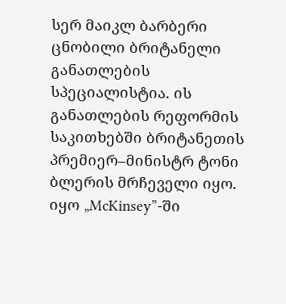სერ მაიკლ ბარბერი ცნობილი ბრიტანელი განათლების სპეციალისტია. ის განათლების რეფორმის საკითხებში ბრიტანეთის პრემიერ–მინისტრ ტონი ბლერის მრჩეველი იყო. იყო „McKinsey”-ში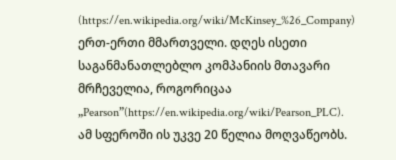(https://en.wikipedia.org/wiki/McKinsey_%26_Company) ერთ-ერთი მმართველი. დღეს ისეთი საგანმანათლებლო კომპანიის მთავარი მრჩეველია, როგორიცაა „Pearson”(https://en.wikipedia.org/wiki/Pearson_PLC). ამ სფეროში ის უკვე 20 წელია მოღვაწეობს.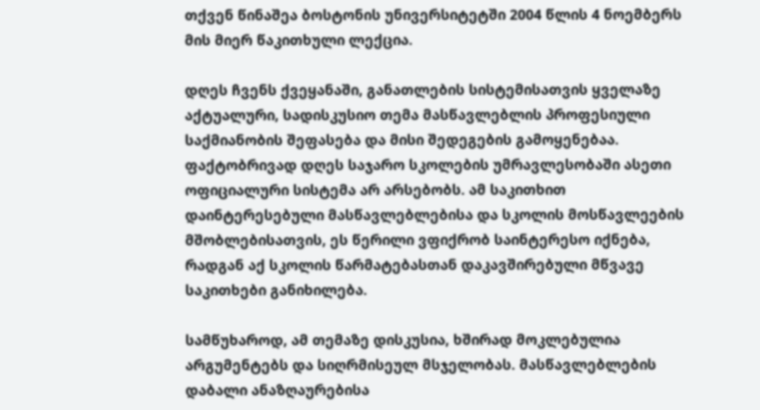თქვენ წინაშეა ბოსტონის უნივერსიტეტში 2004 წლის 4 ნოემბერს მის მიერ წაკითხული ლექცია.

დღეს ჩვენს ქვეყანაში, განათლების სისტემისათვის ყველაზე აქტუალური, სადისკუსიო თემა მასწავლებლის პროფესიული საქმიანობის შეფასება და მისი შედეგების გამოყენებაა. ფაქტობრივად დღეს საჯარო სკოლების უმრავლესობაში ასეთი ოფიციალური სისტემა არ არსებობს. ამ საკითხით დაინტერესებული მასწავლებლებისა და სკოლის მოსწავლეების მშობლებისათვის, ეს წერილი ვფიქრობ საინტერესო იქნება, რადგან აქ სკოლის წარმატებასთან დაკავშირებული მწვავე საკითხები განიხილება.

სამწუხაროდ, ამ თემაზე დისკუსია, ხშირად მოკლებულია არგუმენტებს და სიღრმისეულ მსჯელობას. მასწავლებლების დაბალი ანაზღაურებისა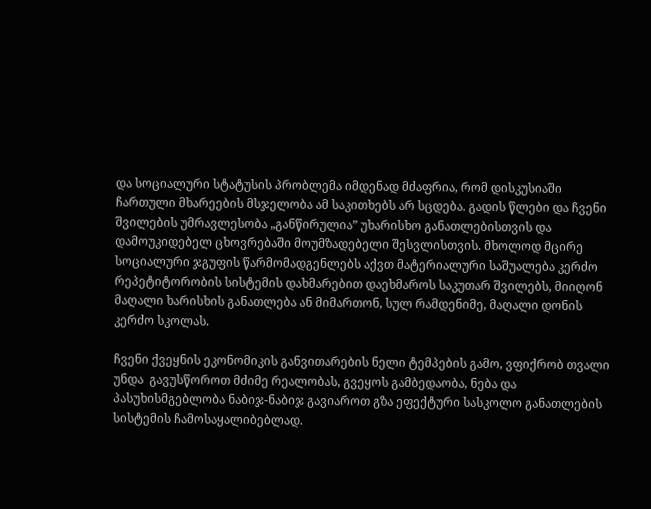და სოციალური სტატუსის პრობლემა იმდენად მძაფრია, რომ დისკუსიაში ჩართული მხარეების მსჯელობა ამ საკითხებს არ სცდება. გადის წლები და ჩვენი შვილების უმრავლესობა „განწირულია” უხარისხო განათლებისთვის და დამოუკიდებელ ცხოვრებაში მოუმზადებელი შესვლისთვის. მხოლოდ მცირე სოციალური ჯგუფის წარმომადგენლებს აქვთ მატერიალური საშუალება კერძო რეპეტიტორობის სისტემის დახმარებით დაეხმაროს საკუთარ შვილებს, მიიღონ მაღალი ხარისხის განათლება ან მიმართონ, სულ რამდენიმე, მაღალი დონის კერძო სკოლას.

ჩვენი ქვეყნის ეკონომიკის განვითარების ნელი ტემპების გამო, ვფიქრობ თვალი უნდა  გავუსწოროთ მძიმე რეალობას, გვეყოს გამბედაობა, ნება და პასუხისმგებლობა ნაბიჯ-ნაბიჯ გავიაროთ გზა ეფექტური სასკოლო განათლების სისტემის ჩამოსაყალიბებლად.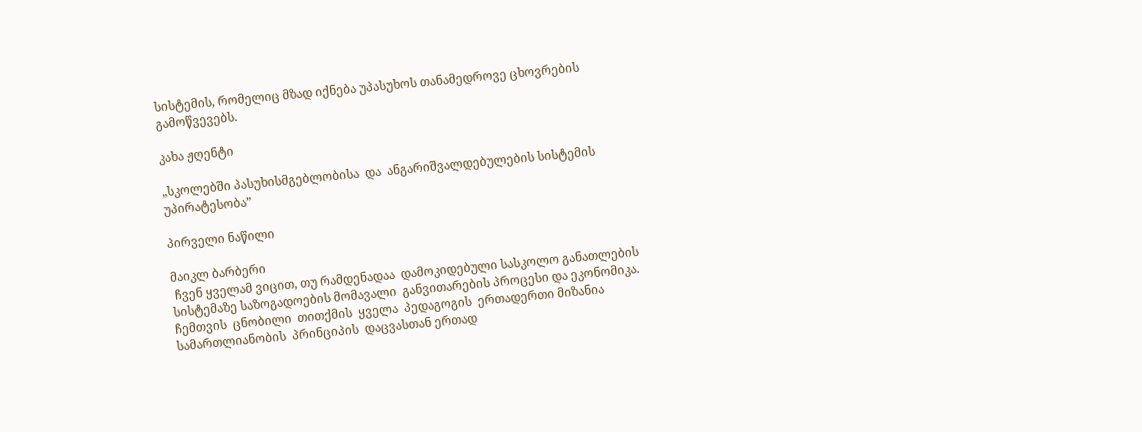სისტემის, რომელიც მზად იქნება უპასუხოს თანამედროვე ცხოვრების გამოწვევებს.

კახა ჟღენტი

„სკოლებში პასუხისმგებლობისა  და  ანგარიშვალდებულების სისტემის  უპირატესობა”

პირველი ნაწილი

მაიკლ ბარბერი
 ჩვენ ყველამ ვიცით, თუ რამდენადაა  დამოკიდებული სასკოლო განათლების სისტემაზე საზოგადოების მომავალი  განვითარების პროცესი და ეკონომიკა. ჩემთვის  ცნობილი  თითქმის  ყველა  პედაგოგის  ერთადერთი მიზანია სამართლიანობის  პრინციპის  დაცვასთან ერთად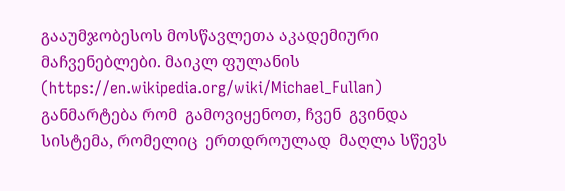გააუმჯობესოს მოსწავლეთა აკადემიური მაჩვენებლები. მაიკლ ფულანის (https://en.wikipedia.org/wiki/Michael_Fullan) განმარტება რომ  გამოვიყენოთ, ჩვენ  გვინდა  სისტემა, რომელიც  ერთდროულად  მაღლა სწევს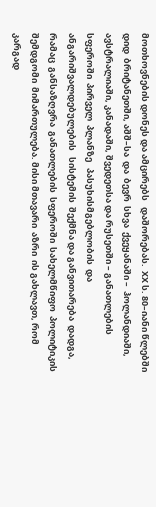მოთხოვნების დონეს და ამცირებს   დაშორებას.  XX ს. 80–იანი წლებში  დიდ  ბრიტანეთში, აშშ–სა  და  ბევრ  სხვა  ქვეყანაში –  ჰოლანდიაში, ავსტრალიაში, კანადაში, შვედეთსა და რუსეთში – განათლების  სფეროში  პირველ  პლანზე   პასუხისმგებლობის  და  ანგარიშვალდებულების   სისტემის  შექმნა და განვითარება  დადგა, რამაც  განსაზღვრა  განათლების  სფეროში  სახელმწიფო  პოლიტიკის  შემდგომი  მიმართულება. მისი მთავარი  აზრი  ის გახლავთ, რომ კარგად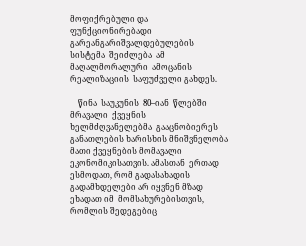მოფიქრებული და ფუნქციონირებადი  გარეანგარიშვალდებულების   სისტემა  შეიძლება  ამ  მაღალმორალური  ამოცანის  რეალიზაციის  საფუძველი გახდეს.

    წინა  საუკუნის  80–იან  წლებში  მრავალი  ქვეყნის  ხელმძღვანელებმა  გააცნობიერეს  განათლების ხარისხის მნიშვნელობა მათი ქვეყნების მომავალი ეკონომიკისათვის. ამასთან  ერთად  ესმოდათ, რომ გადასახადის გადამხდელები არ იყვნენ მზად ეხადათ იმ  მომსახურებისთვის, რომლის შედეგებიც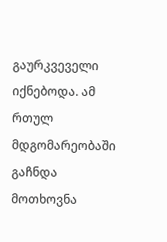გაურკვეველი იქნებოდა. ამ რთულ  მდგომარეობაში  გაჩნდა  მოთხოვნა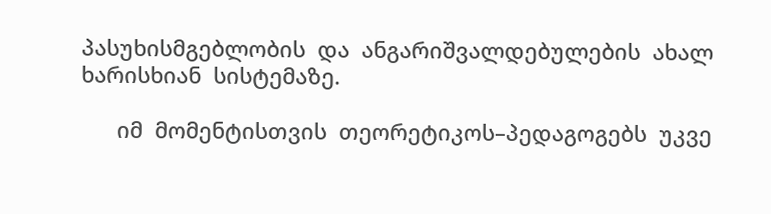პასუხისმგებლობის  და  ანგარიშვალდებულების  ახალ   ხარისხიან  სისტემაზე.

      იმ  მომენტისთვის  თეორეტიკოს–პედაგოგებს  უკვე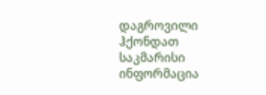დაგროვილი ჰქონდათ  საკმარისი  ინფორმაცია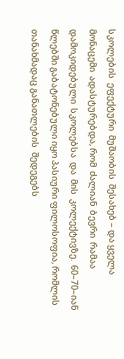სკოლების  ეფექტური  მუშაობის  შესახებ – და ყველა მონაცემი  ადასტურებდა, რომ  ძალიან  ბევრი  რამაა  დამოკიდებული  სკოლებსა  და  მის  კოლექტივზე.  60–70–იან  წლებში გაბატონებული იყო პასიური ფილოსოფია, რომლის თანახმადაც განათლების  შედეგებს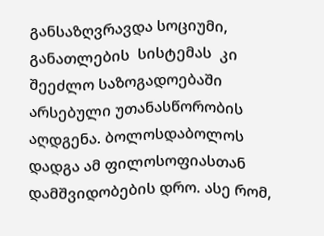განსაზღვრავდა სოციუმი, განათლების  სისტემას  კი  შეეძლო საზოგადოებაში  არსებული უთანასწორობის აღდგენა. ბოლოსდაბოლოს დადგა ამ ფილოსოფიასთან  დამშვიდობების დრო. ასე რომ,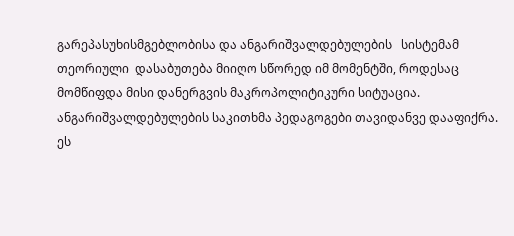გარეპასუხისმგებლობისა და ანგარიშვალდებულების   სისტემამ  თეორიული  დასაბუთება მიიღო სწორედ იმ მომენტში, როდესაც მომწიფდა მისი დანერგვის მაკროპოლიტიკური სიტუაცია. ანგარიშვალდებულების საკითხმა პედაგოგები თავიდანვე დააფიქრა. ეს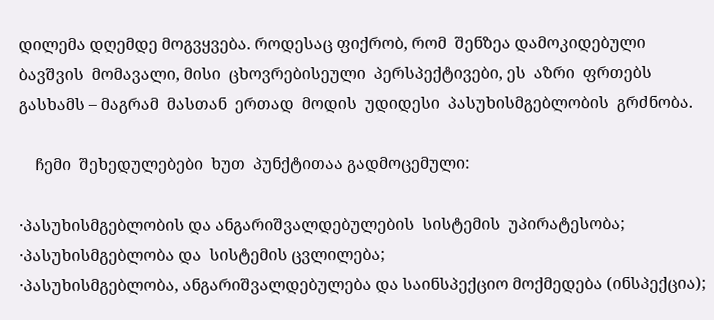დილემა დღემდე მოგვყვება. როდესაც ფიქრობ, რომ  შენზეა დამოკიდებული ბავშვის  მომავალი, მისი  ცხოვრებისეული  პერსპექტივები, ეს  აზრი  ფრთებს  გასხამს – მაგრამ  მასთან  ერთად  მოდის  უდიდესი  პასუხისმგებლობის  გრძნობა.

    ჩემი  შეხედულებები  ხუთ  პუნქტითაა გადმოცემული:

·პასუხისმგებლობის და ანგარიშვალდებულების  სისტემის  უპირატესობა;
·პასუხისმგებლობა და  სისტემის ცვლილება;
·პასუხისმგებლობა, ანგარიშვალდებულება და საინსპექციო მოქმედება (ინსპექცია);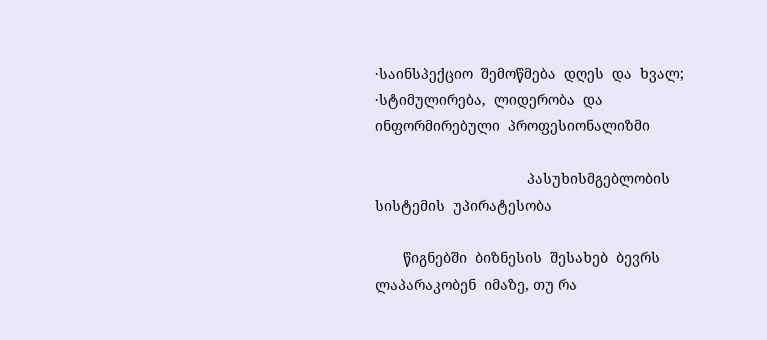·საინსპექციო  შემოწმება  დღეს  და  ხვალ;
·სტიმულირება,  ლიდერობა  და  ინფორმირებული  პროფესიონალიზმი

                                      პასუხისმგებლობის  სისტემის  უპირატესობა

       წიგნებში  ბიზნესის  შესახებ  ბევრს  ლაპარაკობენ  იმაზე, თუ რა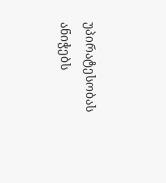უპირატესობას  ანიჭებს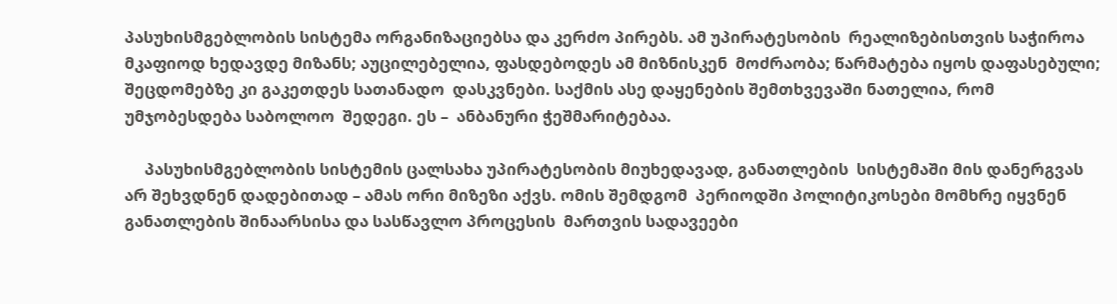პასუხისმგებლობის სისტემა ორგანიზაციებსა და კერძო პირებს. ამ უპირატესობის  რეალიზებისთვის საჭიროა მკაფიოდ ხედავდე მიზანს; აუცილებელია, ფასდებოდეს ამ მიზნისკენ  მოძრაობა; წარმატება იყოს დაფასებული; შეცდომებზე კი გაკეთდეს სათანადო  დასკვნები. საქმის ასე დაყენების შემთხვევაში ნათელია, რომ უმჯობესდება საბოლოო  შედეგი. ეს –  ანბანური ჭეშმარიტებაა.

     პასუხისმგებლობის სისტემის ცალსახა უპირატესობის მიუხედავად, განათლების  სისტემაში მის დანერგვას არ შეხვდნენ დადებითად – ამას ორი მიზეზი აქვს. ომის შემდგომ  პერიოდში პოლიტიკოსები მომხრე იყვნენ განათლების შინაარსისა და სასწავლო პროცესის  მართვის სადავეები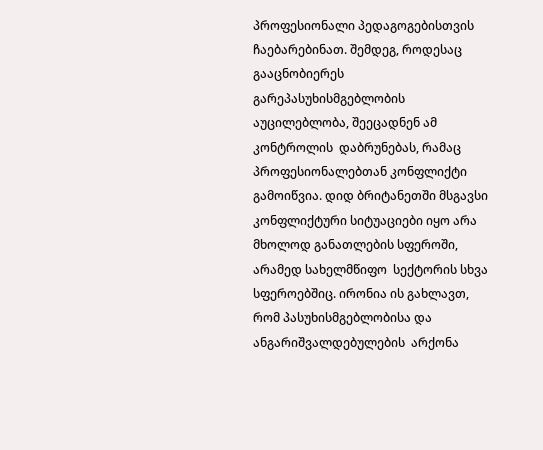პროფესიონალი პედაგოგებისთვის ჩაებარებინათ. შემდეგ, როდესაც  გააცნობიერეს გარეპასუხისმგებლობის აუცილებლობა, შეეცადნენ ამ კონტროლის  დაბრუნებას, რამაც პროფესიონალებთან კონფლიქტი გამოიწვია. დიდ ბრიტანეთში მსგავსი  კონფლიქტური სიტუაციები იყო არა მხოლოდ განათლების სფეროში, არამედ სახელმწიფო  სექტორის სხვა სფეროებშიც. ირონია ის გახლავთ, რომ პასუხისმგებლობისა და  ანგარიშვალდებულების  არქონა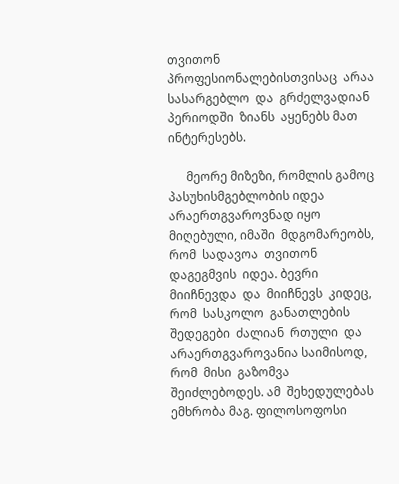თვითონ  პროფესიონალებისთვისაც  არაა  სასარგებლო  და  გრძელვადიან  პერიოდში  ზიანს  აყენებს მათ  ინტერესებს.

      მეორე მიზეზი, რომლის გამოც პასუხისმგებლობის იდეა არაერთგვაროვნად იყო  მიღებული, იმაში  მდგომარეობს, რომ  სადავოა  თვითონ  დაგეგმვის  იდეა. ბევრი  მიიჩნევდა  და  მიიჩნევს  კიდეც, რომ  სასკოლო  განათლების  შედეგები  ძალიან  რთული  და  არაერთგვაროვანია საიმისოდ, რომ  მისი  გაზომვა  შეიძლებოდეს. ამ  შეხედულებას  ემხრობა მაგ. ფილოსოფოსი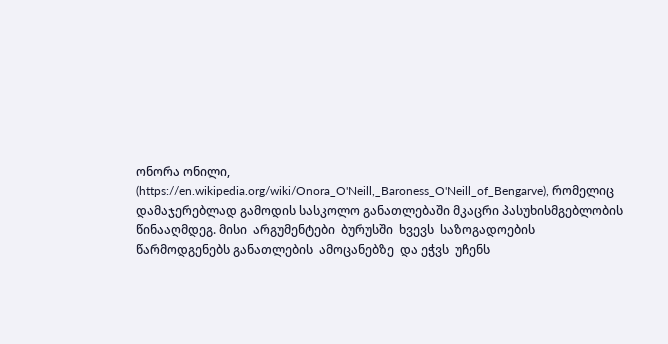ონორა ონილი, (https://en.wikipedia.org/wiki/Onora_O'Neill,_Baroness_O'Neill_of_Bengarve), რომელიც  დამაჯერებლად გამოდის სასკოლო განათლებაში მკაცრი პასუხისმგებლობის წინააღმდეგ. მისი  არგუმენტები  ბურუსში  ხვევს  საზოგადოების  წარმოდგენებს განათლების  ამოცანებზე  და ეჭვს  უჩენს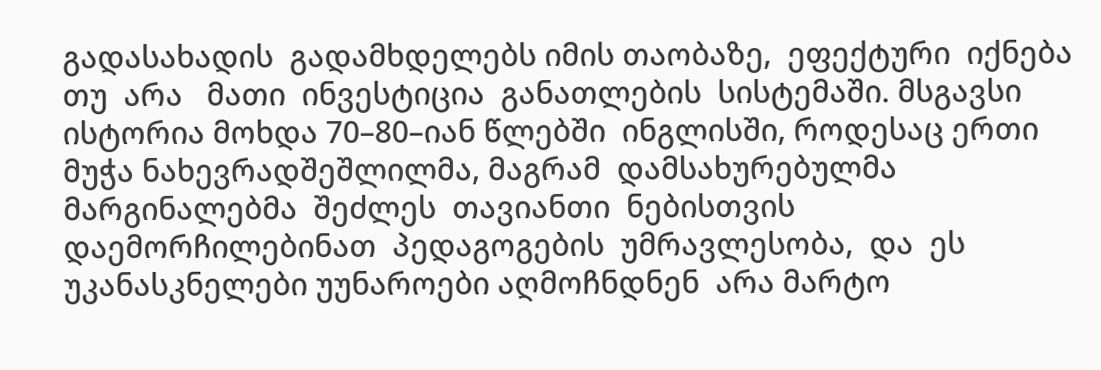გადასახადის  გადამხდელებს იმის თაობაზე,  ეფექტური  იქნება  თუ  არა   მათი  ინვესტიცია  განათლების  სისტემაში. მსგავსი ისტორია მოხდა 70–80–იან წლებში  ინგლისში, როდესაც ერთი მუჭა ნახევრადშეშლილმა, მაგრამ  დამსახურებულმა  მარგინალებმა  შეძლეს  თავიანთი  ნებისთვის  დაემორჩილებინათ  პედაგოგების  უმრავლესობა,  და  ეს უკანასკნელები უუნაროები აღმოჩნდნენ  არა მარტო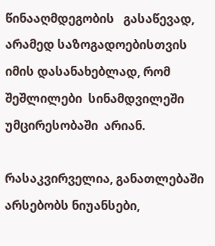წინააღმდეგობის   გასაწევად, არამედ საზოგადოებისთვის იმის დასანახებლად, რომ შეშლილები  სინამდვილეში  უმცირესობაში  არიან.

რასაკვირველია, განათლებაში არსებობს ნიუანსები,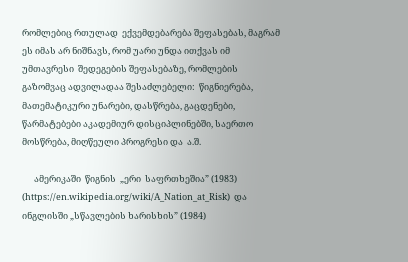რომლებიც რთულად  ექვემდებარება შეფასებას, მაგრამ ეს იმას არ ნიშნავს, რომ უარი უნდა ითქვას იმ უმთავრესი  შედეგების შეფასებაზე, რომლების გაზომვაც ადვილადაა შესაძლებელი:  წიგნიერება, მათემატიკური უნარები, დასწრება, გაცდენები, წარმატებები აკადემიურ დისციპლინებში, საერთო  მოსწრება, მიღწეული პროგრესი და  ა.შ.

      ამერიკაში  წიგნის  „ერი  საფრთხეშია” (1983) (https://en.wikipedia.org/wiki/A_Nation_at_Risk)  და ინგლისში „სწავლების ხარისხის” (1984)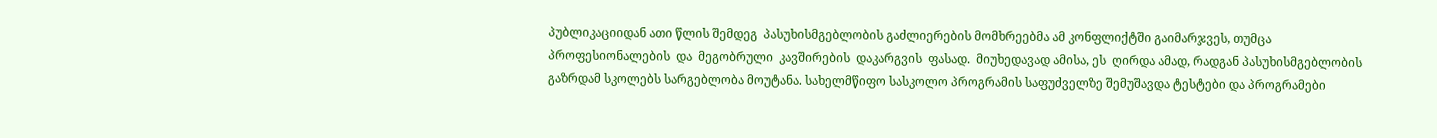პუბლიკაციიდან ათი წლის შემდეგ  პასუხისმგებლობის გაძლიერების მომხრეებმა ამ კონფლიქტში გაიმარჯვეს, თუმცა  პროფესიონალების  და  მეგობრული  კავშირების  დაკარგვის  ფასად.  მიუხედავად ამისა, ეს  ღირდა ამად, რადგან პასუხისმგებლობის გაზრდამ სკოლებს სარგებლობა მოუტანა. სახელმწიფო სასკოლო პროგრამის საფუძველზე შემუშავდა ტესტები და პროგრამები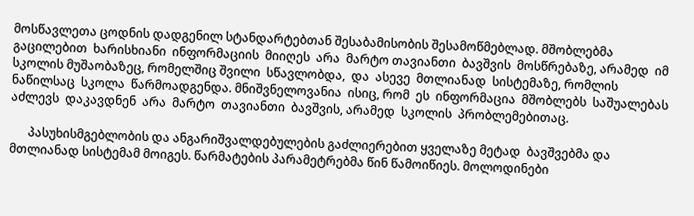მოსწავლეთა ცოდნის დადგენილ სტანდარტებთან შესაბამისობის შესამოწმებლად. მშობლებმა  გაცილებით  ხარისხიანი  ინფორმაციის  მიიღეს  არა  მარტო თავიანთი  ბავშვის  მოსწრებაზე, არამედ  იმ სკოლის მუშაობაზეც, რომელშიც შვილი  სწავლობდა,  და  ასევე  მთლიანად  სისტემაზე, რომლის  ნაწილსაც  სკოლა  წარმოადგენდა. მნიშვნელოვანია  ისიც, რომ  ეს  ინფორმაცია  მშობლებს  საშუალებას  აძლევს  დაკავდნენ  არა  მარტო  თავიანთი  ბავშვის, არამედ  სკოლის  პრობლემებითაც.

      პასუხისმგებლობის და ანგარიშვალდებულების გაძლიერებით ყველაზე მეტად  ბავშვებმა და მთლიანად სისტემამ მოიგეს. წარმატების პარამეტრებმა წინ წამოიწიეს. მოლოდინები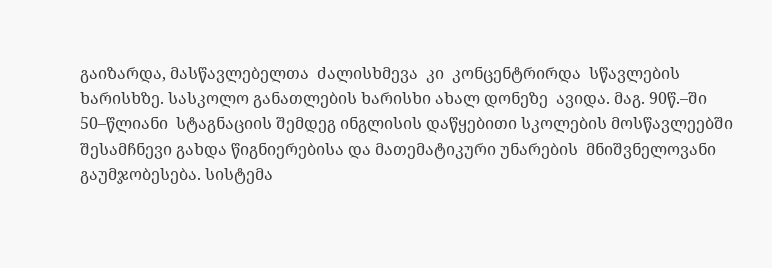გაიზარდა, მასწავლებელთა  ძალისხმევა  კი  კონცენტრირდა  სწავლების  ხარისხზე. სასკოლო განათლების ხარისხი ახალ დონეზე  ავიდა. მაგ. 90წ.–ში 50–წლიანი  სტაგნაციის შემდეგ ინგლისის დაწყებითი სკოლების მოსწავლეებში შესამჩნევი გახდა წიგნიერებისა და მათემატიკური უნარების  მნიშვნელოვანი გაუმჯობესება. სისტემა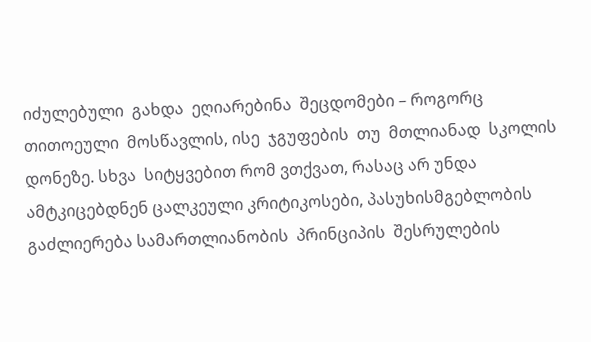იძულებული  გახდა  ეღიარებინა  შეცდომები – როგორც  თითოეული  მოსწავლის, ისე  ჯგუფების  თუ  მთლიანად  სკოლის  დონეზე. სხვა  სიტყვებით რომ ვთქვათ, რასაც არ უნდა ამტკიცებდნენ ცალკეული კრიტიკოსები, პასუხისმგებლობის გაძლიერება სამართლიანობის  პრინციპის  შესრულების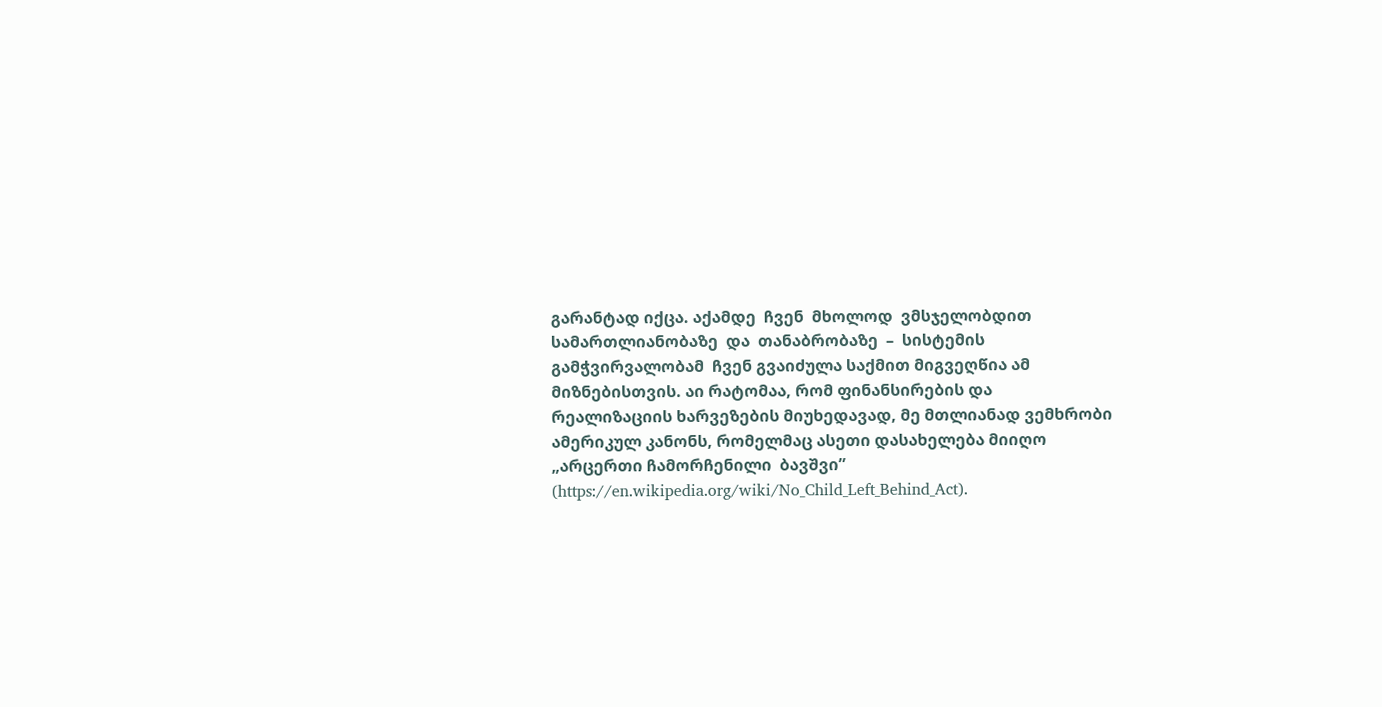გარანტად იქცა. აქამდე  ჩვენ  მხოლოდ  ვმსჯელობდით  სამართლიანობაზე  და  თანაბრობაზე  –  სისტემის  გამჭვირვალობამ  ჩვენ გვაიძულა საქმით მიგვეღწია ამ  მიზნებისთვის. აი რატომაა, რომ ფინანსირების და რეალიზაციის ხარვეზების მიუხედავად, მე მთლიანად ვემხრობი  ამერიკულ კანონს, რომელმაც ასეთი დასახელება მიიღო „არცერთი ჩამორჩენილი  ბავშვი” (https://en.wikipedia.org/wiki/No_Child_Left_Behind_Act).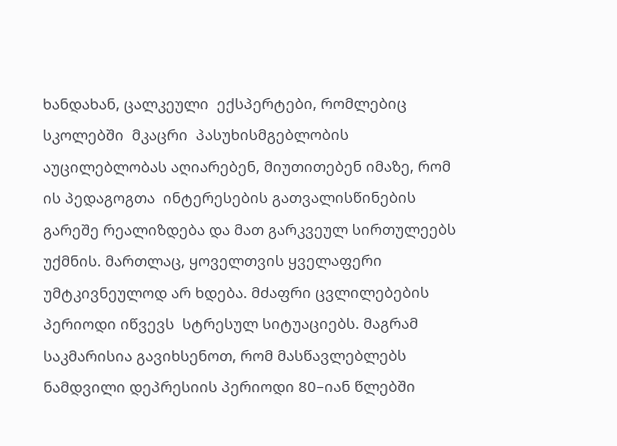ხანდახან, ცალკეული  ექსპერტები, რომლებიც  სკოლებში  მკაცრი  პასუხისმგებლობის  აუცილებლობას აღიარებენ, მიუთითებენ იმაზე, რომ ის პედაგოგთა  ინტერესების გათვალისწინების გარეშე რეალიზდება და მათ გარკვეულ სირთულეებს უქმნის. მართლაც, ყოველთვის ყველაფერი უმტკივნეულოდ არ ხდება. მძაფრი ცვლილებების პერიოდი იწვევს  სტრესულ სიტუაციებს. მაგრამ საკმარისია გავიხსენოთ, რომ მასწავლებლებს ნამდვილი დეპრესიის პერიოდი 80–იან წლებში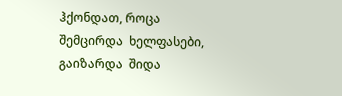ჰქონდათ, როცა  შემცირდა  ხელფასები, გაიზარდა  შიდა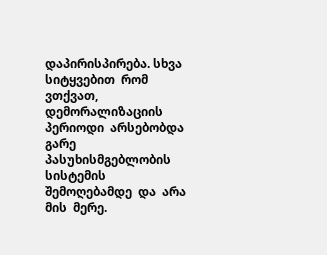დაპირისპირება. სხვა  სიტყვებით  რომ  ვთქვათ,  დემორალიზაციის  პერიოდი  არსებობდა გარე  პასუხისმგებლობის  სისტემის  შემოღებამდე  და  არა  მის  მერე.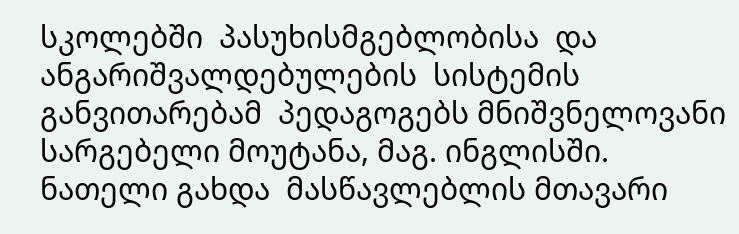სკოლებში  პასუხისმგებლობისა  და  ანგარიშვალდებულების  სისტემის  განვითარებამ  პედაგოგებს მნიშვნელოვანი სარგებელი მოუტანა, მაგ. ინგლისში. ნათელი გახდა  მასწავლებლის მთავარი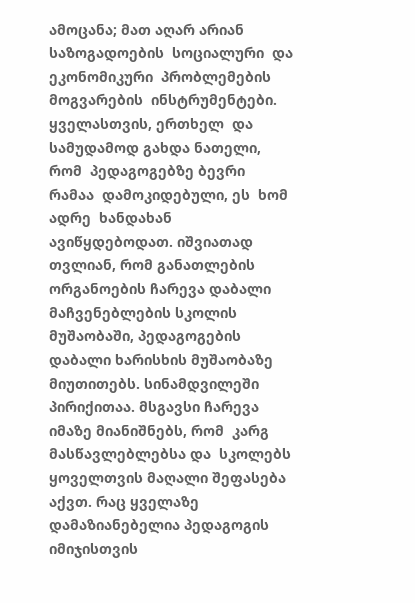ამოცანა; მათ აღარ არიან საზოგადოების  სოციალური  და  ეკონომიკური  პრობლემების  მოგვარების  ინსტრუმენტები. ყველასთვის, ერთხელ  და  სამუდამოდ გახდა ნათელი, რომ  პედაგოგებზე ბევრი  რამაა  დამოკიდებული, ეს  ხომ  ადრე  ხანდახან ავიწყდებოდათ. იშვიათად თვლიან, რომ განათლების ორგანოების ჩარევა დაბალი  მაჩვენებლების სკოლის მუშაობაში, პედაგოგების დაბალი ხარისხის მუშაობაზე  მიუთითებს. სინამდვილეში პირიქითაა. მსგავსი ჩარევა იმაზე მიანიშნებს, რომ  კარგ  მასწავლებლებსა და  სკოლებს ყოველთვის მაღალი შეფასება აქვთ. რაც ყველაზე დამაზიანებელია პედაგოგის  იმიჯისთვის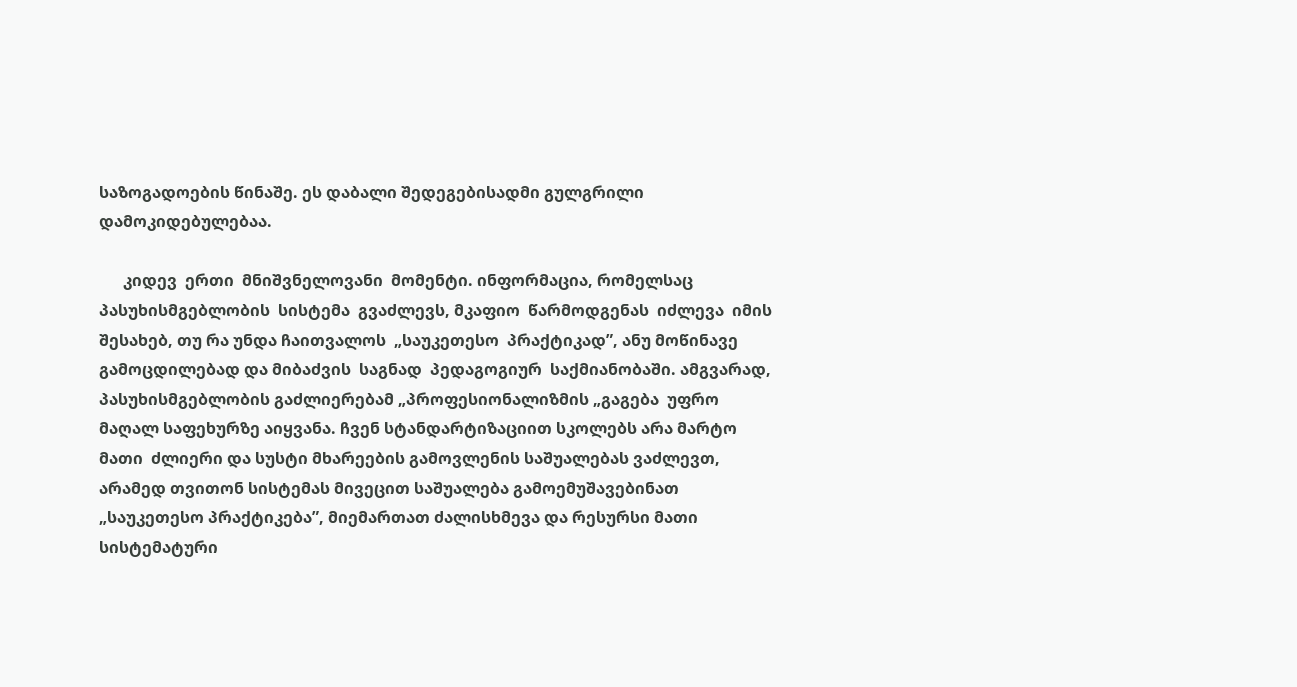საზოგადოების წინაშე. ეს დაბალი შედეგებისადმი გულგრილი   დამოკიდებულებაა.

      კიდევ  ერთი  მნიშვნელოვანი  მომენტი. ინფორმაცია, რომელსაც  პასუხისმგებლობის  სისტემა  გვაძლევს, მკაფიო  წარმოდგენას  იძლევა  იმის  შესახებ, თუ რა უნდა ჩაითვალოს  „საუკეთესო  პრაქტიკად”, ანუ მოწინავე გამოცდილებად და მიბაძვის  საგნად  პედაგოგიურ  საქმიანობაში. ამგვარად, პასუხისმგებლობის გაძლიერებამ „პროფესიონალიზმის „გაგება  უფრო მაღალ საფეხურზე აიყვანა. ჩვენ სტანდარტიზაციით სკოლებს არა მარტო მათი  ძლიერი და სუსტი მხარეების გამოვლენის საშუალებას ვაძლევთ, არამედ თვითონ სისტემას მივეცით საშუალება გამოემუშავებინათ „საუკეთესო პრაქტიკება”, მიემართათ ძალისხმევა და რესურსი მათი სისტემატური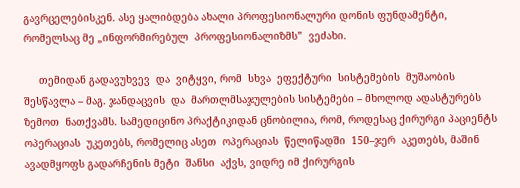გავრცელებისკენ. ასე ყალიბდება ახალი პროფესიონალური დონის ფუნდამენტი, რომელსაც მე „ინფორმირებულ  პროფესიონალიზმს”  ვეძახი.

     თემიდან გადავუხვევ  და  ვიტყვი, რომ  სხვა  ეფექტური  სისტემების  მუშაობის  შესწავლა – მაგ. ჯანდაცვის  და  მართლმსაჯულების სისტემები – მხოლოდ ადასტურებს ზემოთ  ნათქვამს. სამედიცინო პრაქტიკიდან ცნობილია, რომ, როდესაც ქირურგი პაციენტს ოპერაციას  უკეთებს, რომელიც ასეთ  ოპერაციას  წელიწადში  150–ჯერ  აკეთებს, მაშინ ავადმყოფს გადარჩენის მეტი  შანსი  აქვს, ვიდრე იმ ქირურგის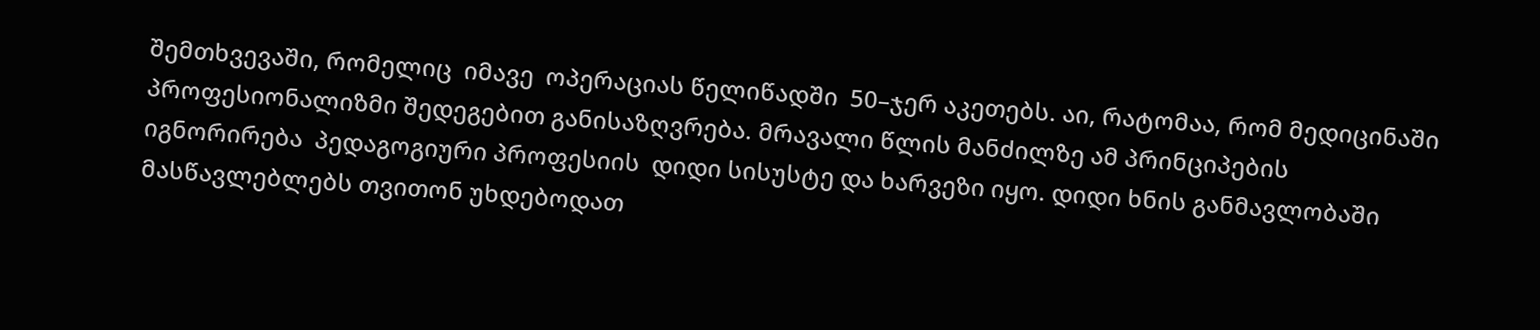შემთხვევაში, რომელიც  იმავე  ოპერაციას წელიწადში  50–ჯერ აკეთებს. აი, რატომაა, რომ მედიცინაში  პროფესიონალიზმი შედეგებით განისაზღვრება. მრავალი წლის მანძილზე ამ პრინციპების იგნორირება  პედაგოგიური პროფესიის  დიდი სისუსტე და ხარვეზი იყო. დიდი ხნის განმავლობაში  მასწავლებლებს თვითონ უხდებოდათ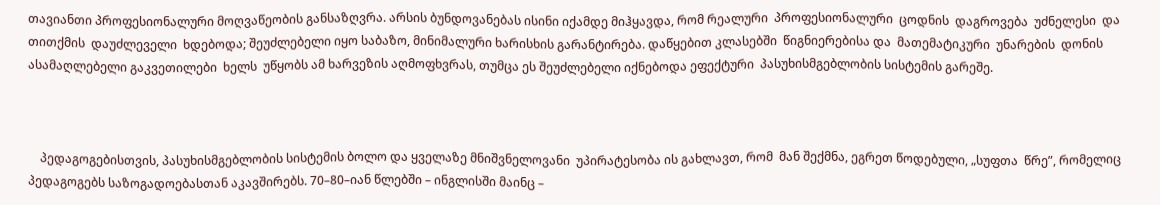თავიანთი პროფესიონალური მოღვაწეობის განსაზღვრა. არსის ბუნდოვანებას ისინი იქამდე მიჰყავდა, რომ რეალური  პროფესიონალური  ცოდნის  დაგროვება  უძნელესი  და  თითქმის  დაუძლეველი  ხდებოდა; შეუძლებელი იყო საბაზო, მინიმალური ხარისხის გარანტირება. დაწყებით კლასებში  წიგნიერებისა და  მათემატიკური  უნარების  დონის  ასამაღლებელი გაკვეთილები  ხელს  უწყობს ამ ხარვეზის აღმოფხვრას, თუმცა ეს შეუძლებელი იქნებოდა ეფექტური  პასუხისმგებლობის სისტემის გარეშე.



    პედაგოგებისთვის, პასუხისმგებლობის სისტემის ბოლო და ყველაზე მნიშვნელოვანი  უპირატესობა ის გახლავთ, რომ  მან შექმნა, ეგრეთ წოდებული, „სუფთა  წრე”, რომელიც  პედაგოგებს საზოგადოებასთან აკავშირებს. 70–80–იან წლებში – ინგლისში მაინც –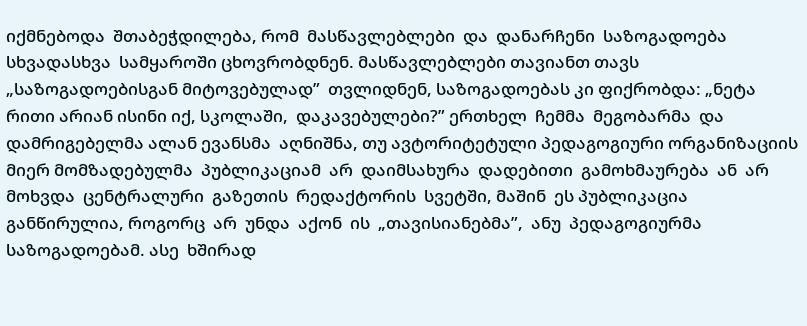იქმნებოდა  შთაბეჭდილება, რომ  მასწავლებლები  და  დანარჩენი  საზოგადოება  სხვადასხვა  სამყაროში ცხოვრობდნენ. მასწავლებლები თავიანთ თავს „საზოგადოებისგან მიტოვებულად”  თვლიდნენ, საზოგადოებას კი ფიქრობდა: „ნეტა  რითი არიან ისინი იქ, სკოლაში,  დაკავებულები?” ერთხელ  ჩემმა  მეგობარმა  და  დამრიგებელმა ალან ევანსმა  აღნიშნა, თუ ავტორიტეტული პედაგოგიური ორგანიზაციის მიერ მომზადებულმა  პუბლიკაციამ  არ  დაიმსახურა  დადებითი  გამოხმაურება  ან  არ  მოხვდა  ცენტრალური  გაზეთის  რედაქტორის  სვეტში, მაშინ  ეს პუბლიკაცია განწირულია, როგორც  არ  უნდა  აქონ  ის  „თავისიანებმა”,  ანუ  პედაგოგიურმა  საზოგადოებამ. ასე  ხშირად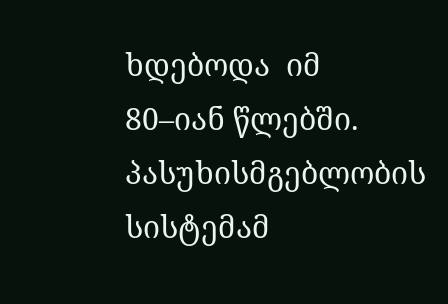ხდებოდა  იმ  80–იან წლებში. პასუხისმგებლობის სისტემამ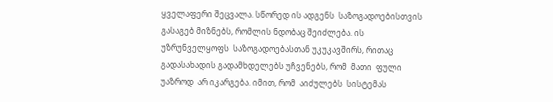ყველაფერი შეცვალა. სწორედ ის ადგენს  საზოგადოებისთვის გასაგებ მიზნებს, რომლის ნდობაც შეიძლება. ის უზრუნველყოფს  საზოგადოებასთან უკუკავშირს, რითაც გადასახადის გადამხდელებს უჩვენებს, რომ  მათი  ფული  უაზროდ  არ იკარგება. იმით, რომ  აიძულებს  სისტემას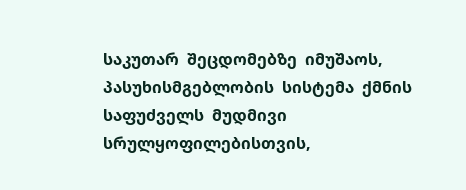საკუთარ  შეცდომებზე  იმუშაოს, პასუხისმგებლობის  სისტემა  ქმნის  საფუძველს  მუდმივი  სრულყოფილებისთვის,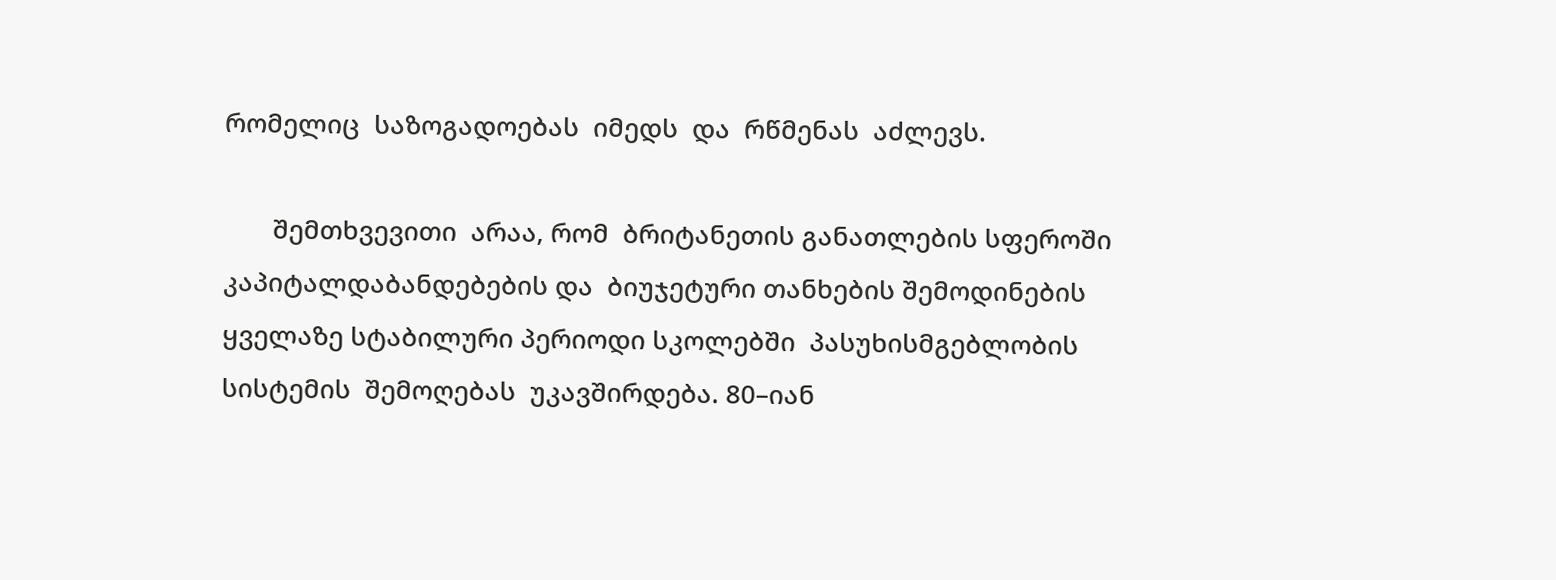რომელიც  საზოგადოებას  იმედს  და  რწმენას  აძლევს.

       შემთხვევითი  არაა, რომ  ბრიტანეთის განათლების სფეროში კაპიტალდაბანდებების და  ბიუჯეტური თანხების შემოდინების ყველაზე სტაბილური პერიოდი სკოლებში  პასუხისმგებლობის  სისტემის  შემოღებას  უკავშირდება. 80–იან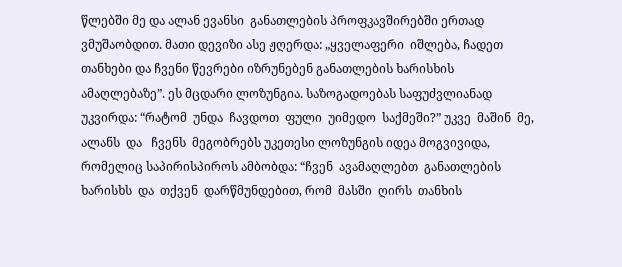წლებში მე და ალან ევანსი  განათლების პროფკავშირებში ერთად  ვმუშაობდით. მათი დევიზი ასე ჟღერდა: „ყველაფერი  იშლება, ჩადეთ თანხები და ჩვენი წევრები იზრუნებენ განათლების ხარისხის  ამაღლებაზე”. ეს მცდარი ლოზუნგია. საზოგადოებას საფუძვლიანად უკვირდა: “რატომ  უნდა  ჩავდოთ  ფული  უიმედო  საქმეში?” უკვე  მაშინ  მე,  ალანს  და   ჩვენს  მეგობრებს უკეთესი ლოზუნგის იდეა მოგვივიდა, რომელიც საპირისპიროს ამბობდა: “ჩვენ  ავამაღლებთ  განათლების  ხარისხს  და  თქვენ  დარწმუნდებით, რომ  მასში  ღირს  თანხის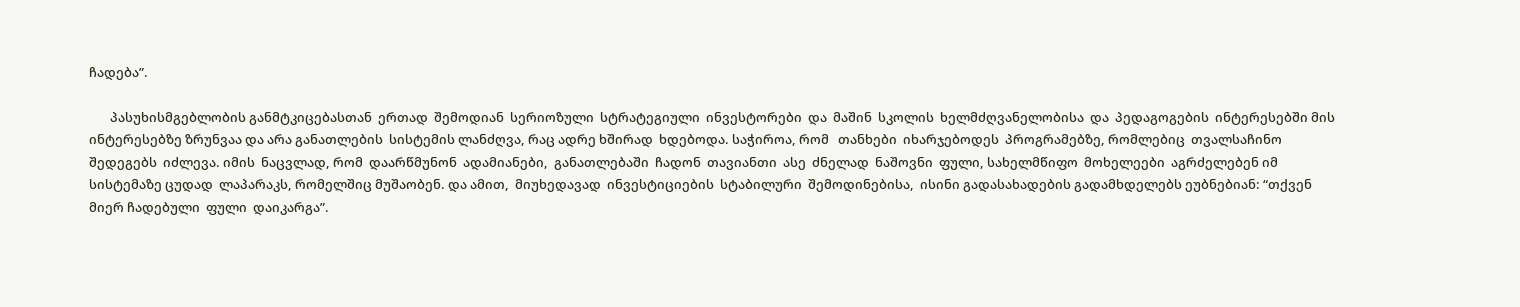ჩადება”.

       პასუხისმგებლობის განმტკიცებასთან  ერთად  შემოდიან  სერიოზული  სტრატეგიული  ინვესტორები  და  მაშინ  სკოლის  ხელმძღვანელობისა  და  პედაგოგების  ინტერესებში მის ინტერესებზე ზრუნვაა და არა განათლების  სისტემის ლანძღვა, რაც ადრე ხშირად  ხდებოდა. საჭიროა, რომ   თანხები  იხარჯებოდეს  პროგრამებზე, რომლებიც  თვალსაჩინო  შედეგებს  იძლევა. იმის  ნაცვლად, რომ  დაარწმუნონ  ადამიანები,  განათლებაში  ჩადონ  თავიანთი  ასე  ძნელად  ნაშოვნი  ფული, სახელმწიფო  მოხელეები  აგრძელებენ იმ  სისტემაზე ცუდად  ლაპარაკს, რომელშიც მუშაობენ. და ამით,  მიუხედავად  ინვესტიციების  სტაბილური  შემოდინებისა,  ისინი გადასახადების გადამხდელებს ეუბნებიან: “თქვენ მიერ ჩადებული  ფული  დაიკარგა”.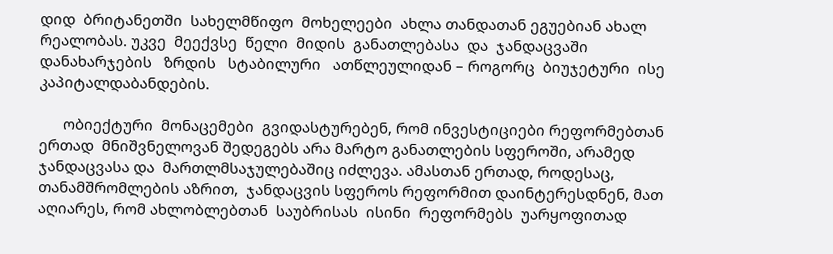დიდ  ბრიტანეთში  სახელმწიფო  მოხელეები  ახლა თანდათან ეგუებიან ახალ  რეალობას. უკვე  მეექვსე  წელი  მიდის  განათლებასა  და  ჯანდაცვაში  დანახარჯების   ზრდის   სტაბილური   ათწლეულიდან – როგორც  ბიუჯეტური  ისე  კაპიტალდაბანდების.

      ობიექტური  მონაცემები  გვიდასტურებენ, რომ ინვესტიციები რეფორმებთან ერთად  მნიშვნელოვან შედეგებს არა მარტო განათლების სფეროში, არამედ ჯანდაცვასა და  მართლმსაჯულებაშიც იძლევა. ამასთან ერთად, როდესაც, თანამშრომლების აზრით,  ჯანდაცვის სფეროს რეფორმით დაინტერესდნენ, მათ აღიარეს, რომ ახლობლებთან  საუბრისას  ისინი  რეფორმებს  უარყოფითად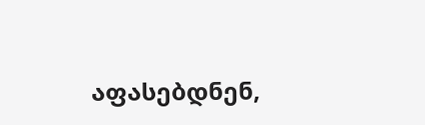აფასებდნენ,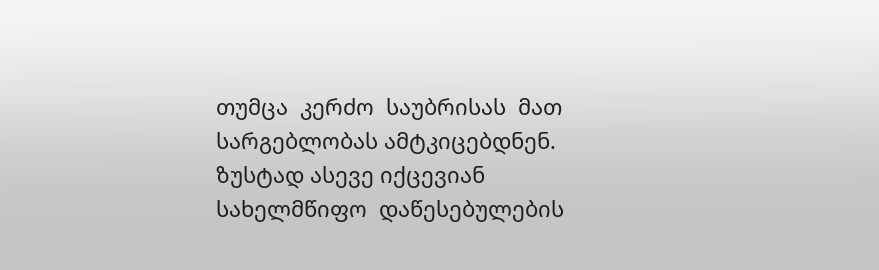თუმცა  კერძო  საუბრისას  მათ  სარგებლობას ამტკიცებდნენ. ზუსტად ასევე იქცევიან  სახელმწიფო  დაწესებულების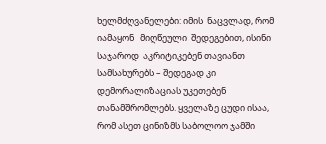ხელმძღვანელები: იმის  ნაცვლად, რომ  იამაყონ   მიღწეული  შედეგებით, ისინი  საჯაროდ  აკრიტიკებენ თავიანთ სამსახურებს – შედეგად კი დემორალიზაციას უკეთებენ  თანამშრომლებს. ყველაზე ცუდი ისაა, რომ ასეთ ცინიზმს საბოლოო ჯამში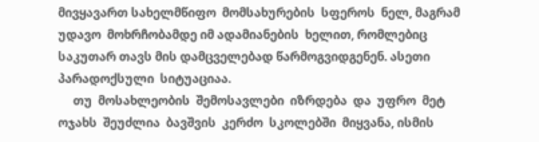მივყავართ სახელმწიფო  მომსახურების  სფეროს  ნელ, მაგრამ უდავო  მოხრჩობამდე იმ ადამიანების  ხელით, რომლებიც საკუთარ თავს მის დამცველებად წარმოგვიდგენენ. ასეთი  პარადოქსული  სიტუაციაა.
     თუ  მოსახლეობის  შემოსავლები  იზრდება  და  უფრო  მეტ  ოჯახს  შეუძლია  ბავშვის  კერძო  სკოლებში  მიყვანა, ისმის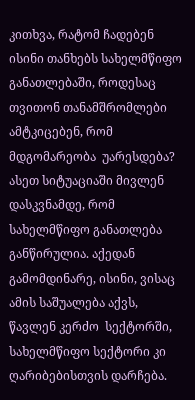კითხვა, რატომ ჩადებენ ისინი თანხებს სახელმწიფო  განათლებაში, როდესაც თვითონ თანამშრომლები ამტკიცებენ, რომ მდგომარეობა  უარესდება? ასეთ სიტუაციაში მივლენ დასკვნამდე, რომ სახელმწიფო განათლება  განწირულია. აქედან  გამომდინარე, ისინი, ვისაც ამის საშუალება აქვს, წავლენ კერძო  სექტორში, სახელმწიფო სექტორი კი ღარიბებისთვის დარჩება.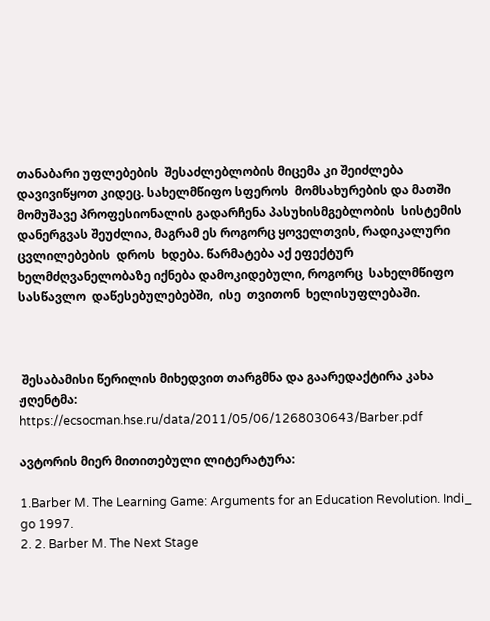თანაბარი უფლებების  შესაძლებლობის მიცემა კი შეიძლება დავივიწყოთ კიდეც. სახელმწიფო სფეროს  მომსახურების და მათში მომუშავე პროფესიონალის გადარჩენა პასუხისმგებლობის  სისტემის დანერგვას შეუძლია, მაგრამ ეს როგორც ყოველთვის, რადიკალური ცვლილებების  დროს  ხდება. წარმატება აქ ეფექტურ ხელმძღვანელობაზე იქნება დამოკიდებული, როგორც  სახელმწიფო  სასწავლო  დაწესებულებებში,  ისე  თვითონ  ხელისუფლებაში.



 შესაბამისი წერილის მიხედვით თარგმნა და გაარედაქტირა კახა ჟღენტმა:       https://ecsocman.hse.ru/data/2011/05/06/1268030643/Barber.pdf

ავტორის მიერ მითითებული ლიტერატურა:

1.Barber M. The Learning Game: Arguments for an Education Revolution. Indi_
go 1997.
2. 2. Barber M. The Next Stage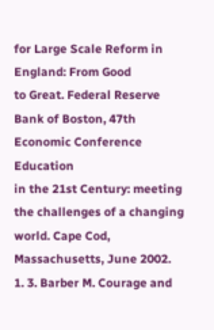for Large Scale Reform in England: From Good
to Great. Federal Reserve Bank of Boston, 47th Economic Conference Education
in the 21st Century: meeting the challenges of a changing world. Cape Cod,
Massachusetts, June 2002.
1. 3. Barber M. Courage and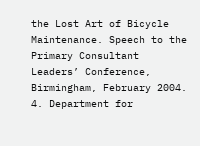the Lost Art of Bicycle Maintenance. Speech to the
Primary Consultant Leaders’ Conference, Birmingham, February 2004.
4. Department for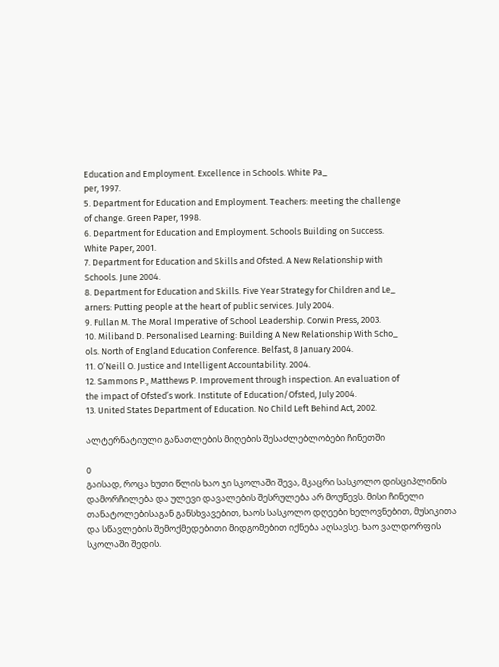Education and Employment. Excellence in Schools. White Pa_
per, 1997.
5. Department for Education and Employment. Teachers: meeting the challenge
of change. Green Paper, 1998.
6. Department for Education and Employment. Schools Building on Success.
White Paper, 2001.
7. Department for Education and Skills and Ofsted. A New Relationship with
Schools. June 2004.
8. Department for Education and Skills. Five Year Strategy for Children and Le_
arners: Putting people at the heart of public services. July 2004.
9. Fullan M. The Moral Imperative of School Leadership. Corwin Press, 2003.
10. Miliband D. Personalised Learning: Building A New Relationship With Scho_
ols. North of England Education Conference. Belfast, 8 January 2004.
11. O’Neill O. Justice and Intelligent Accountability. 2004.
12. Sammons P., Matthews P. Improvement through inspection. An evaluation of
the impact of Ofsted’s work. Institute of Education/Ofsted, July 2004.
13. United States Department of Education. No Child Left Behind Act, 2002.

ალტერნატიული განათლების მიღების შესაძლებლობები ჩინეთში

0
გაისად, როცა ხუთი წლის ხაო ჯი სკოლაში შევა, მკაცრი სასკოლო დისციპლინის დამორჩილება და ულევი დავალების შესრულება არ მოუწევს. მისი ჩინელი თანატოლებისაგან განსხვავებით, ხაოს სასკოლო დღეები ხელოვნებით, მუსიკითა და სწავლების შემოქმედებითი მიდგომებით იქნება აღსავსე. ხაო ვალდორფის სკოლაში შედის.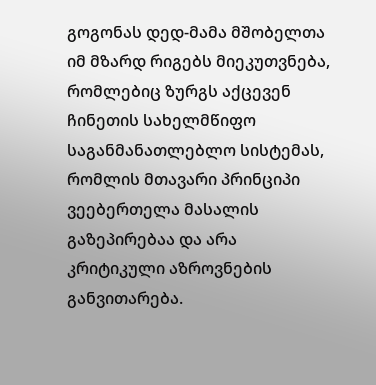გოგონას დედ-მამა მშობელთა იმ მზარდ რიგებს მიეკუთვნება, რომლებიც ზურგს აქცევენ ჩინეთის სახელმწიფო საგანმანათლებლო სისტემას, რომლის მთავარი პრინციპი ვეებერთელა მასალის გაზეპირებაა და არა კრიტიკული აზროვნების განვითარება.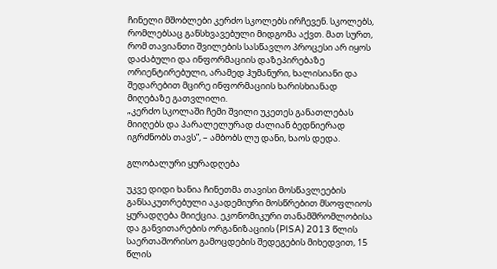ჩინელი მშობლები კერძო სკოლებს ირჩევენ. სკოლებს, რომლებსაც განსხვავებული მიდგომა აქვთ. მათ სურთ, რომ თავიანთი შვილების სასწავლო პროცესი არ იყოს დაძაბული და ინფორმაციის დაზეპირებაზე ორიენტირებული, არამედ ჰუმანური, ხალისიანი და შედარებით მცირე ინფორმაციის ხარისხიანად მიღებაზე გათვლილი.
„კერძო სკოლაში ჩემი შვილი უკეთეს განათლებას მიიღებს და პარალელურად ძალიან ბედნიერად იგრძნობს თავს”, – ამბობს ლუ დანი, ხაოს დედა.

გლობალური ყურადღება

უკვე დიდი ხანია ჩინეთმა თავისი მოსწავლეების განსაკუთრებული აკადემიური მოსწრებით მსოფლიოს ყურადღება მიიქცია. ეკონომიკური თანამშრომლობისა და განვითარების ორგანიზაციის (PISA) 2013 წლის საერთაშორისო გამოცდების შედეგების მიხედვით, 15 წლის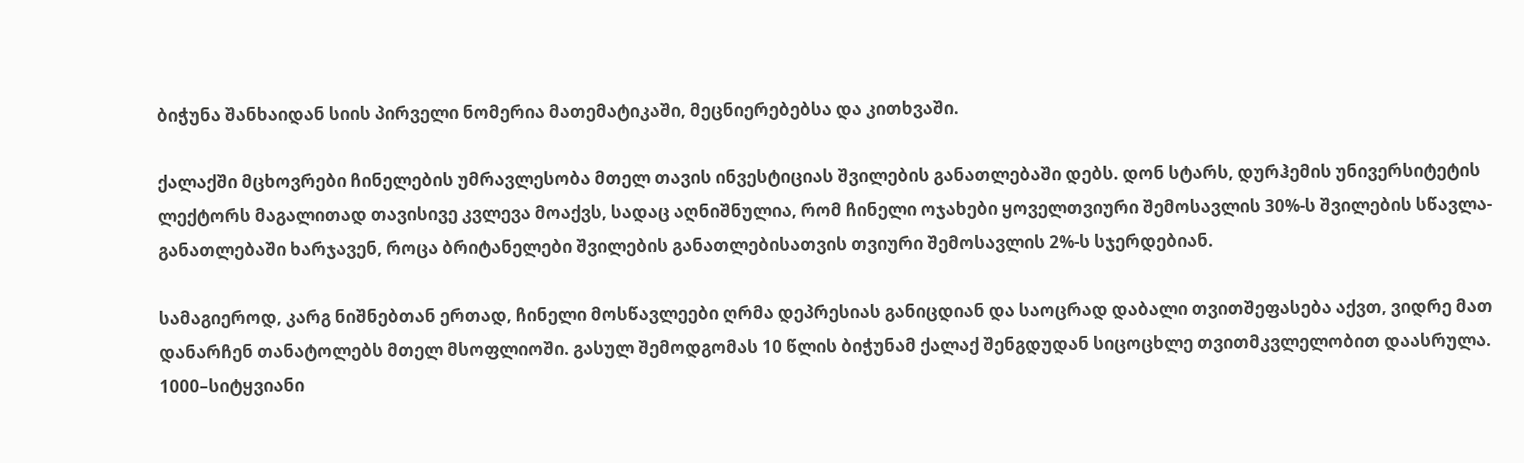ბიჭუნა შანხაიდან სიის პირველი ნომერია მათემატიკაში, მეცნიერებებსა და კითხვაში.

ქალაქში მცხოვრები ჩინელების უმრავლესობა მთელ თავის ინვესტიციას შვილების განათლებაში დებს. დონ სტარს, დურჰემის უნივერსიტეტის ლექტორს მაგალითად თავისივე კვლევა მოაქვს, სადაც აღნიშნულია, რომ ჩინელი ოჯახები ყოველთვიური შემოსავლის 30%-ს შვილების სწავლა-განათლებაში ხარჯავენ, როცა ბრიტანელები შვილების განათლებისათვის თვიური შემოსავლის 2%-ს სჯერდებიან.

სამაგიეროდ, კარგ ნიშნებთან ერთად, ჩინელი მოსწავლეები ღრმა დეპრესიას განიცდიან და საოცრად დაბალი თვითშეფასება აქვთ, ვიდრე მათ დანარჩენ თანატოლებს მთელ მსოფლიოში. გასულ შემოდგომას 10 წლის ბიჭუნამ ქალაქ შენგდუდან სიცოცხლე თვითმკვლელობით დაასრულა. 1000–სიტყვიანი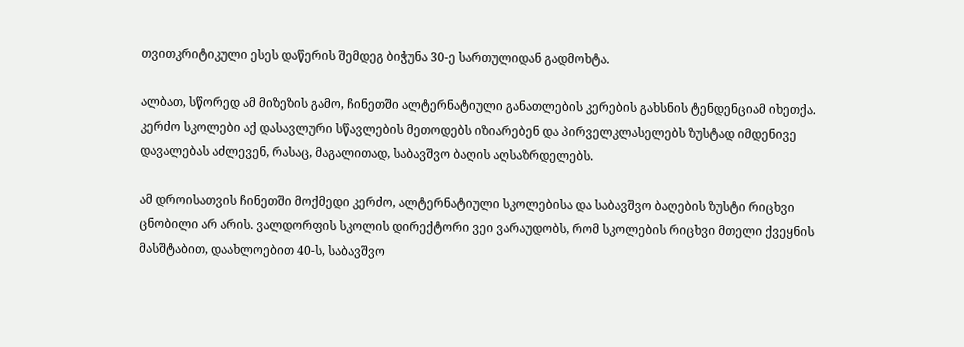თვითკრიტიკული ესეს დაწერის შემდეგ ბიჭუნა 30-ე სართულიდან გადმოხტა.

ალბათ, სწორედ ამ მიზეზის გამო, ჩინეთში ალტერნატიული განათლების კერების გახსნის ტენდენციამ იხეთქა. კერძო სკოლები აქ დასავლური სწავლების მეთოდებს იზიარებენ და პირველკლასელებს ზუსტად იმდენივე დავალებას აძლევენ, რასაც, მაგალითად, საბავშვო ბაღის აღსაზრდელებს.

ამ დროისათვის ჩინეთში მოქმედი კერძო, ალტერნატიული სკოლებისა და საბავშვო ბაღების ზუსტი რიცხვი ცნობილი არ არის. ვალდორფის სკოლის დირექტორი ვეი ვარაუდობს, რომ სკოლების რიცხვი მთელი ქვეყნის მასშტაბით, დაახლოებით 40-ს, საბავშვო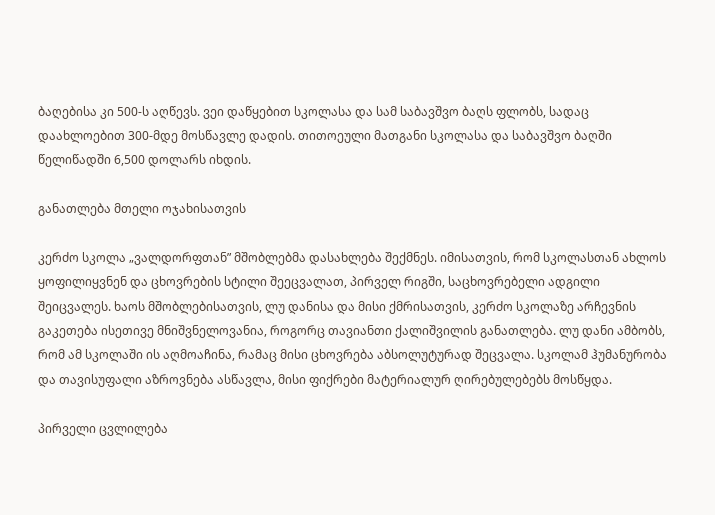ბაღებისა კი 500-ს აღწევს. ვეი დაწყებით სკოლასა და სამ საბავშვო ბაღს ფლობს, სადაც დაახლოებით 300-მდე მოსწავლე დადის. თითოეული მათგანი სკოლასა და საბავშვო ბაღში წელიწადში 6,500 დოლარს იხდის.

განათლება მთელი ოჯახისათვის

კერძო სკოლა „ვალდორფთან” მშობლებმა დასახლება შექმნეს. იმისათვის, რომ სკოლასთან ახლოს ყოფილიყვნენ და ცხოვრების სტილი შეეცვალათ, პირველ რიგში, საცხოვრებელი ადგილი შეიცვალეს. ხაოს მშობლებისათვის, ლუ დანისა და მისი ქმრისათვის, კერძო სკოლაზე არჩევნის გაკეთება ისეთივე მნიშვნელოვანია, როგორც თავიანთი ქალიშვილის განათლება. ლუ დანი ამბობს, რომ ამ სკოლაში ის აღმოაჩინა, რამაც მისი ცხოვრება აბსოლუტურად შეცვალა. სკოლამ ჰუმანურობა და თავისუფალი აზროვნება ასწავლა, მისი ფიქრები მატერიალურ ღირებულებებს მოსწყდა.

პირველი ცვლილება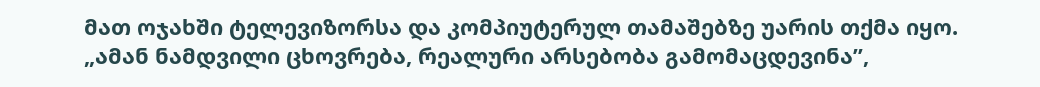მათ ოჯახში ტელევიზორსა და კომპიუტერულ თამაშებზე უარის თქმა იყო. „ამან ნამდვილი ცხოვრება, რეალური არსებობა გამომაცდევინა”,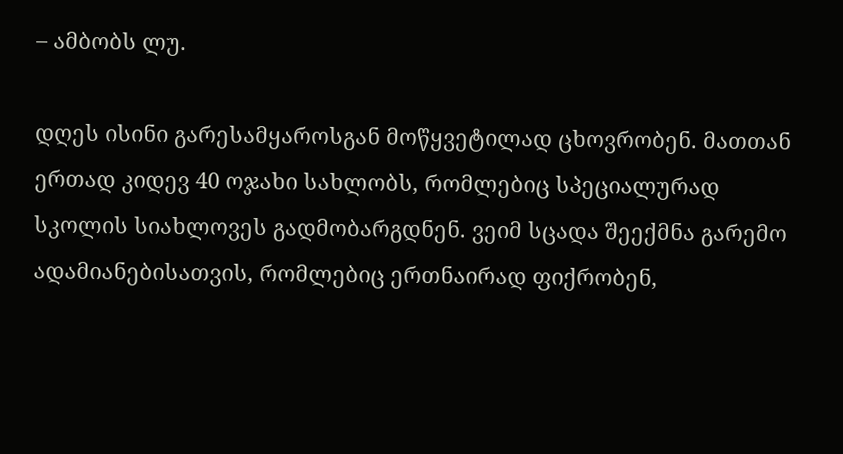– ამბობს ლუ.

დღეს ისინი გარესამყაროსგან მოწყვეტილად ცხოვრობენ. მათთან ერთად კიდევ 40 ოჯახი სახლობს, რომლებიც სპეციალურად სკოლის სიახლოვეს გადმობარგდნენ. ვეიმ სცადა შეექმნა გარემო ადამიანებისათვის, რომლებიც ერთნაირად ფიქრობენ,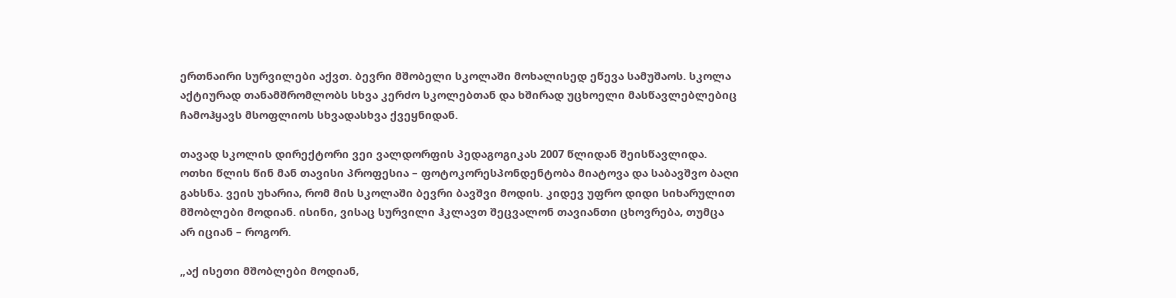ერთნაირი სურვილები აქვთ. ბევრი მშობელი სკოლაში მოხალისედ ეწევა სამუშაოს. სკოლა აქტიურად თანამშრომლობს სხვა კერძო სკოლებთან და ხშირად უცხოელი მასწავლებლებიც ჩამოჰყავს მსოფლიოს სხვადასხვა ქვეყნიდან.

თავად სკოლის დირექტორი ვეი ვალდორფის პედაგოგიკას 2007 წლიდან შეისწავლიდა. ოთხი წლის წინ მან თავისი პროფესია – ფოტოკორესპონდენტობა მიატოვა და საბავშვო ბაღი გახსნა. ვეის უხარია, რომ მის სკოლაში ბევრი ბავშვი მოდის. კიდევ უფრო დიდი სიხარულით მშობლები მოდიან. ისინი, ვისაც სურვილი ჰკლავთ შეცვალონ თავიანთი ცხოვრება, თუმცა  არ იციან – როგორ.

„აქ ისეთი მშობლები მოდიან,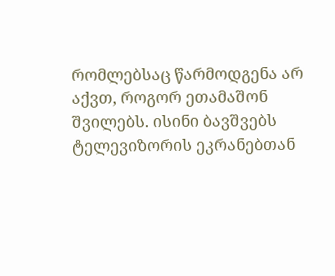რომლებსაც წარმოდგენა არ აქვთ, როგორ ეთამაშონ შვილებს. ისინი ბავშვებს ტელევიზორის ეკრანებთან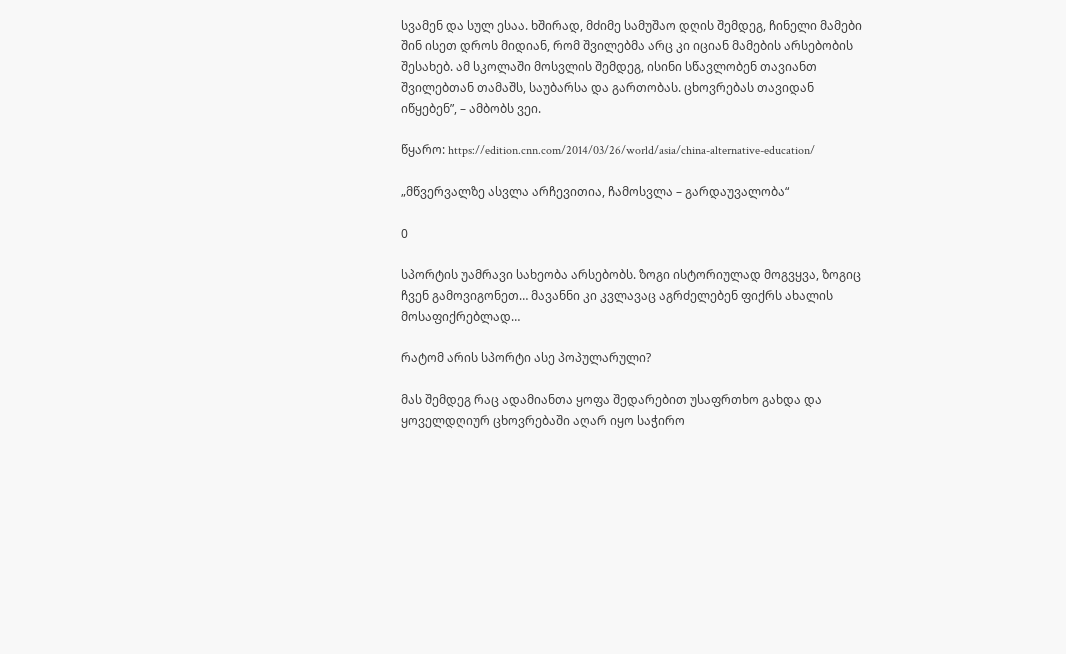სვამენ და სულ ესაა. ხშირად, მძიმე სამუშაო დღის შემდეგ, ჩინელი მამები შინ ისეთ დროს მიდიან, რომ შვილებმა არც კი იციან მამების არსებობის შესახებ. ამ სკოლაში მოსვლის შემდეგ, ისინი სწავლობენ თავიანთ შვილებთან თამაშს, საუბარსა და გართობას. ცხოვრებას თავიდან იწყებენ”, – ამბობს ვეი.

წყარო: https://edition.cnn.com/2014/03/26/world/asia/china-alternative-education/

„მწვერვალზე ასვლა არჩევითია, ჩამოსვლა – გარდაუვალობა“

0

სპორტის უამრავი სახეობა არსებობს. ზოგი ისტორიულად მოგვყვა, ზოგიც ჩვენ გამოვიგონეთ… მავანნი კი კვლავაც აგრძელებენ ფიქრს ახალის მოსაფიქრებლად…

რატომ არის სპორტი ასე პოპულარული?

მას შემდეგ რაც ადამიანთა ყოფა შედარებით უსაფრთხო გახდა და ყოველდღიურ ცხოვრებაში აღარ იყო საჭირო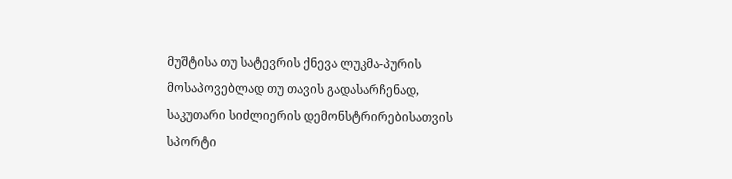მუშტისა თუ სატევრის ქნევა ლუკმა-პურის მოსაპოვებლად თუ თავის გადასარჩენად, საკუთარი სიძლიერის დემონსტრირებისათვის სპორტი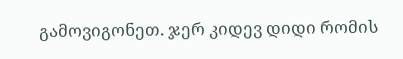გამოვიგონეთ. ჯერ კიდევ დიდი რომის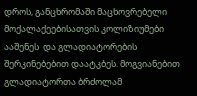დროს, განცხრომაში მაცხოვრებელი მოქალაქეებისათვის კოლიზიუმები  ააშენეს  და გლადიატორების შერკინებებით დაატკბეს. მოგვიანებით გლადიატორთა ბრძოლამ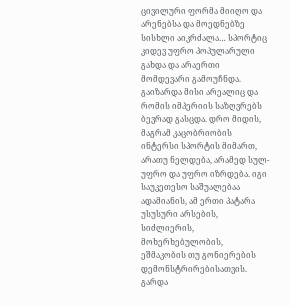ცივილური ფორმა მიიღო და არენებსა და მოედნებზე სისხლი აიკრძალა… სპორტიც კიდევ უფრო პოპულარული გახდა და არაერთი მომდევარი გამოუჩნდა. გაიზარდა მისი არეალიც და რომის იმპერიის საზღვრებს ბევრად გასცდა. დრო მიდის, მაგრამ კაცობრიობის ინტერსი სპორტის მიმართ, არათუ ნელდება, არამედ სულ-უფრო და უფრო იზრდება. იგი საუკეთესო საშუალებაა ადამიანის, ამ ერთი პატარა უსუსური არსების, სიძლიერის, მოხერხებულობის, ეშმაკობის თუ გონიერების დემონსტრირებისათვის. გარდა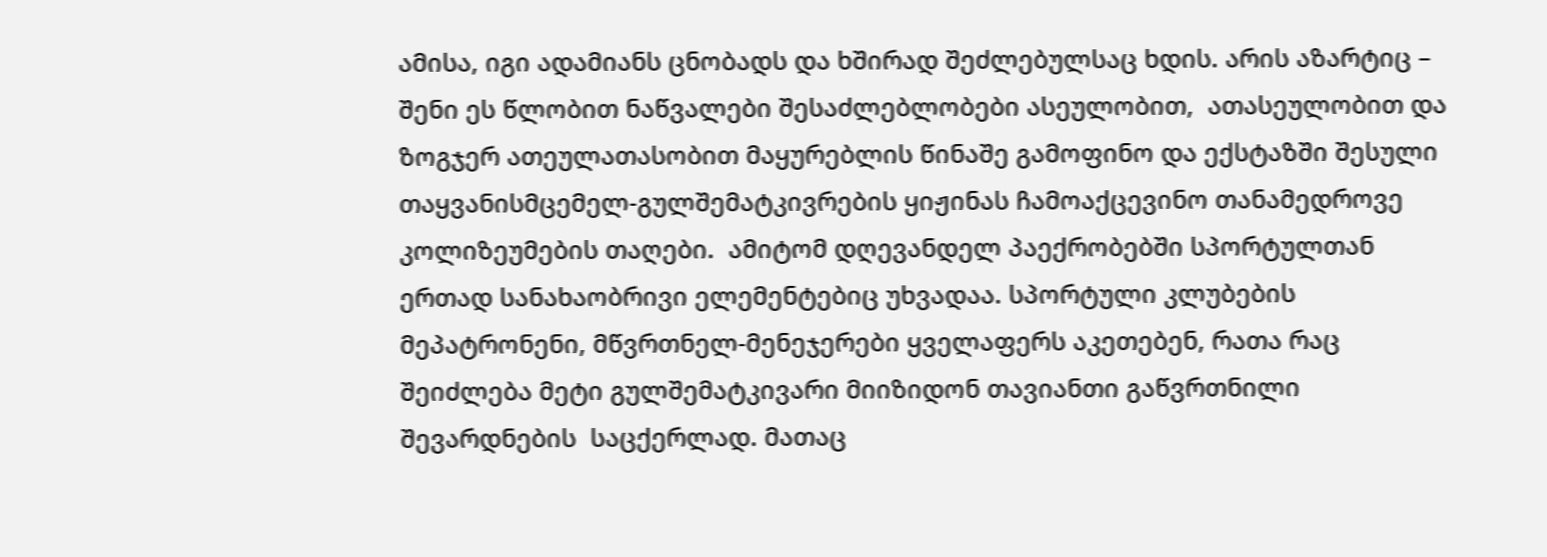ამისა, იგი ადამიანს ცნობადს და ხშირად შეძლებულსაც ხდის. არის აზარტიც – შენი ეს წლობით ნაწვალები შესაძლებლობები ასეულობით,  ათასეულობით და ზოგჯერ ათეულათასობით მაყურებლის წინაშე გამოფინო და ექსტაზში შესული თაყვანისმცემელ-გულშემატკივრების ყიჟინას ჩამოაქცევინო თანამედროვე კოლიზეუმების თაღები.  ამიტომ დღევანდელ პაექრობებში სპორტულთან ერთად სანახაობრივი ელემენტებიც უხვადაა. სპორტული კლუბების მეპატრონენი, მწვრთნელ-მენეჯერები ყველაფერს აკეთებენ, რათა რაც შეიძლება მეტი გულშემატკივარი მიიზიდონ თავიანთი გაწვრთნილი შევარდნების  საცქერლად. მათაც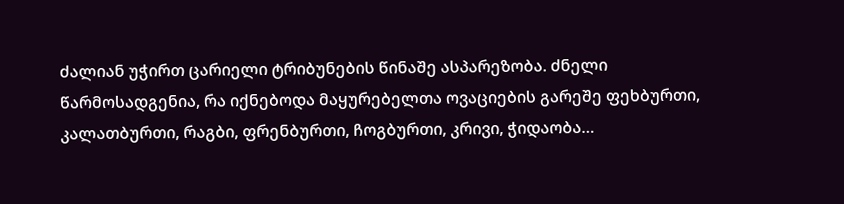ძალიან უჭირთ ცარიელი ტრიბუნების წინაშე ასპარეზობა. ძნელი წარმოსადგენია, რა იქნებოდა მაყურებელთა ოვაციების გარეშე ფეხბურთი, კალათბურთი, რაგბი, ფრენბურთი, ჩოგბურთი, კრივი, ჭიდაობა…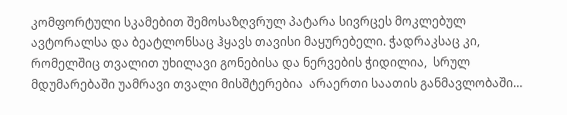კომფორტული სკამებით შემოსაზღვრულ პატარა სივრცეს მოკლებულ ავტორალსა და ბეატლონსაც ჰყავს თავისი მაყურებელი. ჭადრაკსაც კი, რომელშიც თვალით უხილავი გონებისა და ნერვების ჭიდილია,  სრულ მდუმარებაში უამრავი თვალი მისშტერებია  არაერთი საათის განმავლობაში…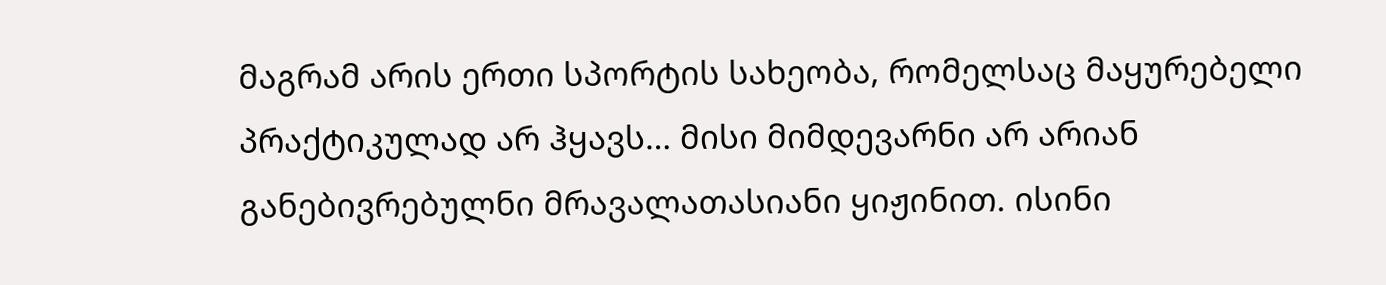მაგრამ არის ერთი სპორტის სახეობა, რომელსაც მაყურებელი პრაქტიკულად არ ჰყავს… მისი მიმდევარნი არ არიან განებივრებულნი მრავალათასიანი ყიჟინით. ისინი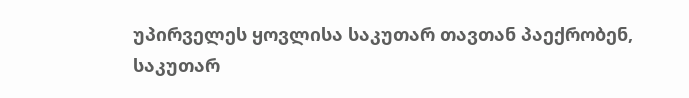უპირველეს ყოვლისა საკუთარ თავთან პაექრობენ, საკუთარ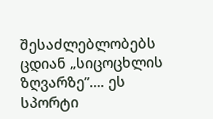შესაძლებლობებს ცდიან „სიცოცხლის ზღვარზე”…. ეს სპორტი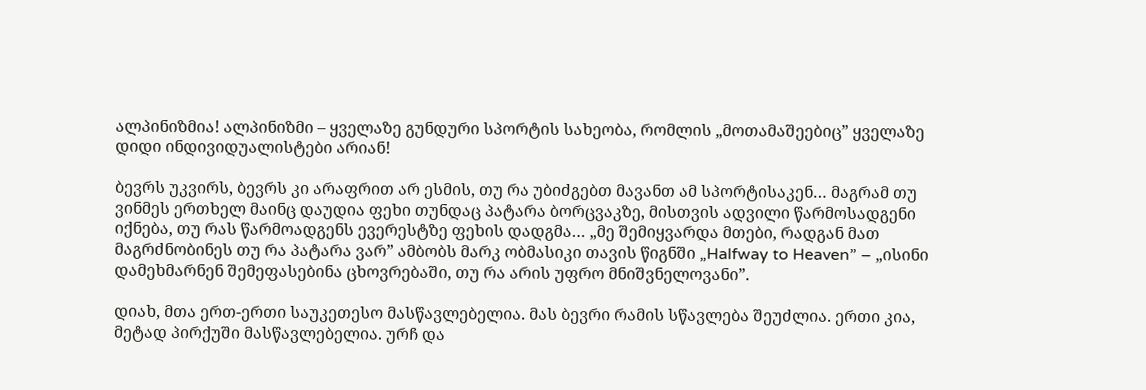ალპინიზმია! ალპინიზმი – ყველაზე გუნდური სპორტის სახეობა, რომლის „მოთამაშეებიც” ყველაზე დიდი ინდივიდუალისტები არიან!

ბევრს უკვირს, ბევრს კი არაფრით არ ესმის, თუ რა უბიძგებთ მავანთ ამ სპორტისაკენ… მაგრამ თუ ვინმეს ერთხელ მაინც დაუდია ფეხი თუნდაც პატარა ბორცვაკზე, მისთვის ადვილი წარმოსადგენი იქნება, თუ რას წარმოადგენს ევერესტზე ფეხის დადგმა… „მე შემიყვარდა მთები, რადგან მათ მაგრძნობინეს თუ რა პატარა ვარ” ამბობს მარკ ობმასიკი თავის წიგნში „Halfway to Heaven” – „ისინი დამეხმარნენ შემეფასებინა ცხოვრებაში, თუ რა არის უფრო მნიშვნელოვანი”.

დიახ, მთა ერთ-ერთი საუკეთესო მასწავლებელია. მას ბევრი რამის სწავლება შეუძლია. ერთი კია, მეტად პირქუში მასწავლებელია. ურჩ და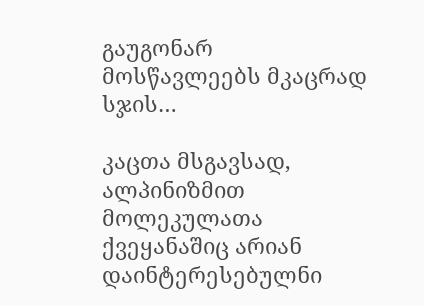გაუგონარ მოსწავლეებს მკაცრად სჯის…

კაცთა მსგავსად, ალპინიზმით მოლეკულათა ქვეყანაშიც არიან დაინტერესებულნი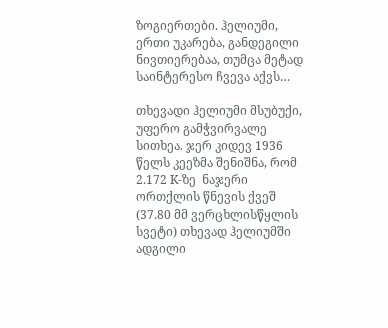ზოგიერთები. ჰელიუმი, ერთი უკარება, განდეგილი ნივთიერებაა, თუმცა მეტად საინტერესო ჩვევა აქვს…

თხევადი ჰელიუმი მსუბუქი, უფერო გამჭვირვალე სითხეა. ჯერ კიდევ 1936 წელს კეეზმა შენიშნა, რომ 2.172 K-ზე  ნაჯერი ორთქლის წნევის ქვეშ (37.80 მმ ვერცხლისწყლის სვეტი) თხევად ჰელიუმში  ადგილი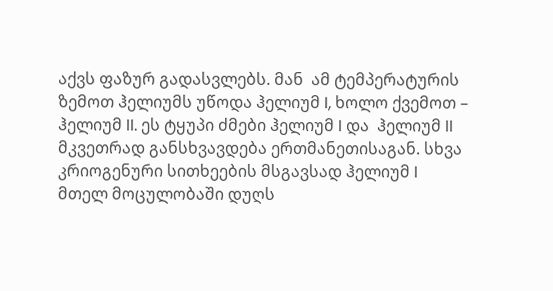აქვს ფაზურ გადასვლებს. მან  ამ ტემპერატურის ზემოთ ჰელიუმს უწოდა ჰელიუმ I, ხოლო ქვემოთ – ჰელიუმ II. ეს ტყუპი ძმები ჰელიუმ I და  ჰელიუმ II მკვეთრად განსხვავდება ერთმანეთისაგან. სხვა კრიოგენური სითხეების მსგავსად ჰელიუმ I მთელ მოცულობაში დუღს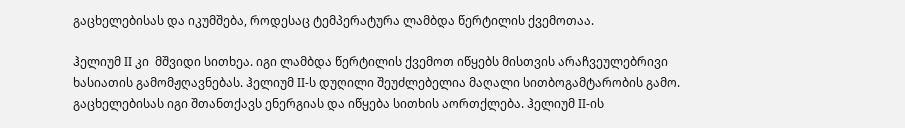გაცხელებისას და იკუმშება, როდესაც ტემპერატურა ლამბდა წერტილის ქვემოთაა.

ჰელიუმ II კი  მშვიდი სითხეა. იგი ლამბდა წერტილის ქვემოთ იწყებს მისთვის არაჩვეულებრივი ხასიათის გამომჟღავნებას. ჰელიუმ II-ს დუღილი შეუძლებელია მაღალი სითბოგამტარობის გამო. გაცხელებისას იგი შთანთქავს ენერგიას და იწყება სითხის აორთქლება. ჰელიუმ II-ის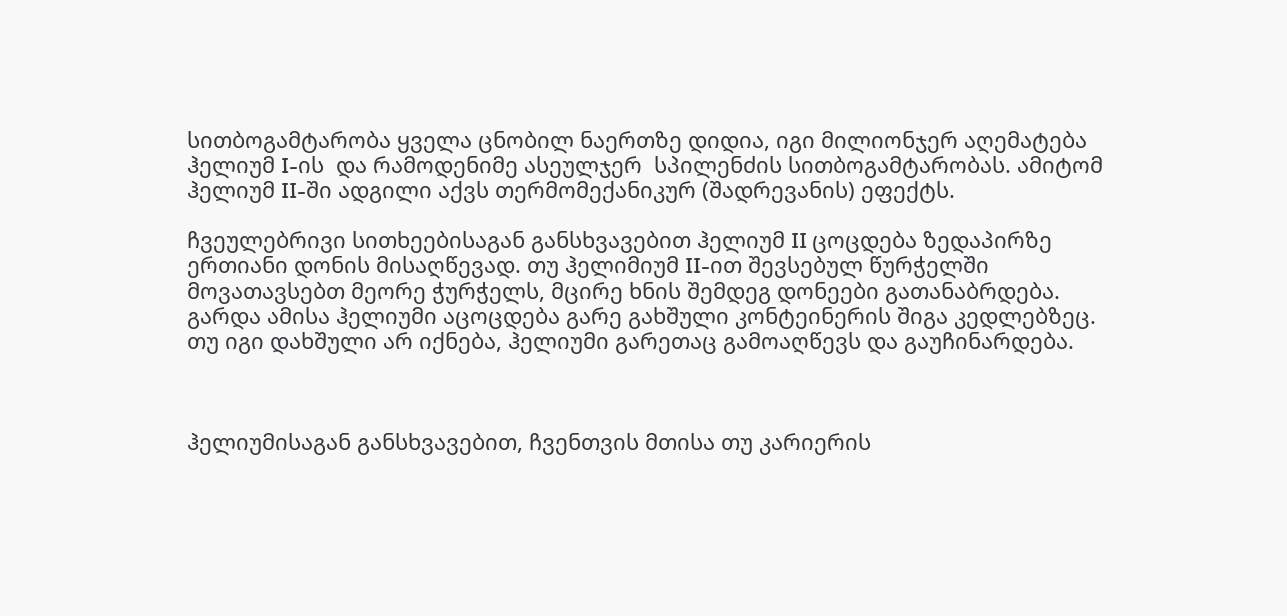სითბოგამტარობა ყველა ცნობილ ნაერთზე დიდია, იგი მილიონჯერ აღემატება ჰელიუმ I-ის  და რამოდენიმე ასეულჯერ  სპილენძის სითბოგამტარობას. ამიტომ ჰელიუმ II-ში ადგილი აქვს თერმომექანიკურ (შადრევანის) ეფექტს.

ჩვეულებრივი სითხეებისაგან განსხვავებით ჰელიუმ II ცოცდება ზედაპირზე ერთიანი დონის მისაღწევად. თუ ჰელიმიუმ II-ით შევსებულ წურჭელში მოვათავსებთ მეორე ჭურჭელს, მცირე ხნის შემდეგ დონეები გათანაბრდება. გარდა ამისა ჰელიუმი აცოცდება გარე გახშული კონტეინერის შიგა კედლებზეც. თუ იგი დახშული არ იქნება, ჰელიუმი გარეთაც გამოაღწევს და გაუჩინარდება.



ჰელიუმისაგან განსხვავებით, ჩვენთვის მთისა თუ კარიერის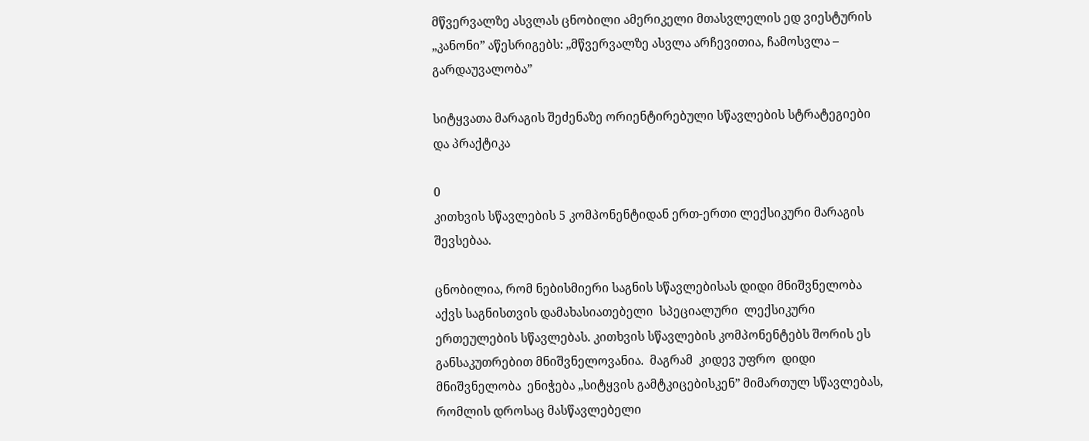მწვერვალზე ასვლას ცნობილი ამერიკელი მთასვლელის ედ ვიესტურის  „კანონი” აწესრიგებს: „მწვერვალზე ასვლა არჩევითია, ჩამოსვლა – გარდაუვალობა”

სიტყვათა მარაგის შეძენაზე ორიენტირებული სწავლების სტრატეგიები და პრაქტიკა

0
კითხვის სწავლების 5 კომპონენტიდან ერთ-ერთი ლექსიკური მარაგის შევსებაა.

ცნობილია, რომ ნებისმიერი საგნის სწავლებისას დიდი მნიშვნელობა აქვს საგნისთვის დამახასიათებელი  სპეციალური  ლექსიკური  ერთეულების სწავლებას. კითხვის სწავლების კომპონენტებს შორის ეს განსაკუთრებით მნიშვნელოვანია.  მაგრამ  კიდევ უფრო  დიდი  მნიშვნელობა  ენიჭება „სიტყვის გამტკიცებისკენ” მიმართულ სწავლებას, რომლის დროსაც მასწავლებელი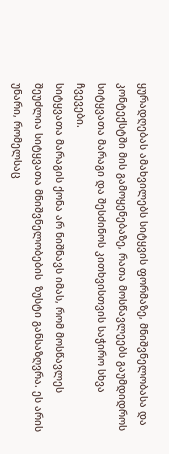ყურადღებას ამახვილებს სიტყვის ფორმაზე, მნიშვნელობასა და კონტექსტში მის გამოყენებაზე, რათა მოსწავლეებს გაუმდიდროს სიტყვათა მარაგი და შესძინოს კითხვისთვის საჭირო სხვა ჩვევები.
სიტყვათა მარაგის ქონა არ ნიშნავს იმას, რომ მოსწავლეს შეუძლია სიტყვათა მნიშვნელობების  ზუსტი განსაზღვრა. ეს არის უნარი, რომელსაც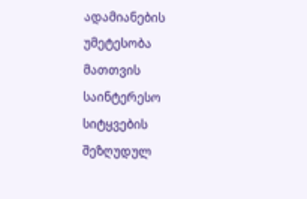ადამიანების უმეტესობა მათთვის საინტერესო სიტყვების შეზღუდულ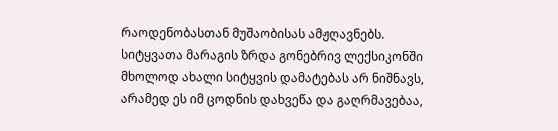რაოდენობასთან მუშაობისას ამჟღავნებს. სიტყვათა მარაგის ზრდა გონებრივ ლექსიკონში მხოლოდ ახალი სიტყვის დამატებას არ ნიშნავს, არამედ ეს იმ ცოდნის დახვეწა და გაღრმავებაა,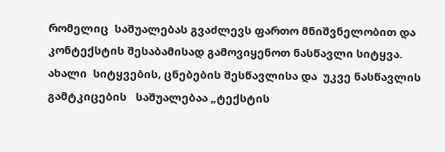რომელიც  საშუალებას გვაძლევს ფართო მნიშვნელობით და კონტექსტის შესაბამისად გამოვიყენოთ ნასწავლი სიტყვა.
ახალი  სიტყვების, ცნებების შესწავლისა და  უკვე ნასწავლის გამტკიცების   საშუალებაა „ტექსტის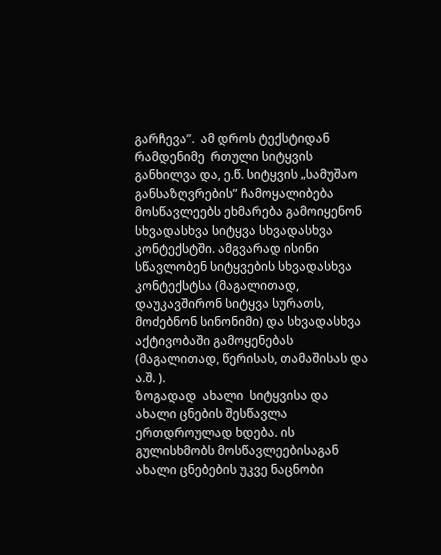გარჩევა”.  ამ დროს ტექსტიდან რამდენიმე  რთული სიტყვის განხილვა და, ე.წ. სიტყვის „სამუშაო განსაზღვრების” ჩამოყალიბება მოსწავლეებს ეხმარება გამოიყენონ სხვადასხვა სიტყვა სხვადასხვა კონტექსტში. ამგვარად ისინი სწავლობენ სიტყვების სხვადასხვა კონტექსტსა (მაგალითად, დაუკავშირონ სიტყვა სურათს, მოძებნონ სინონიმი) და სხვადასხვა აქტივობაში გამოყენებას  (მაგალითად, წერისას, თამაშისას და ა.შ. ).
ზოგადად  ახალი  სიტყვისა და ახალი ცნების შესწავლა ერთდროულად ხდება. ის გულისხმობს მოსწავლეებისაგან ახალი ცნებების უკვე ნაცნობი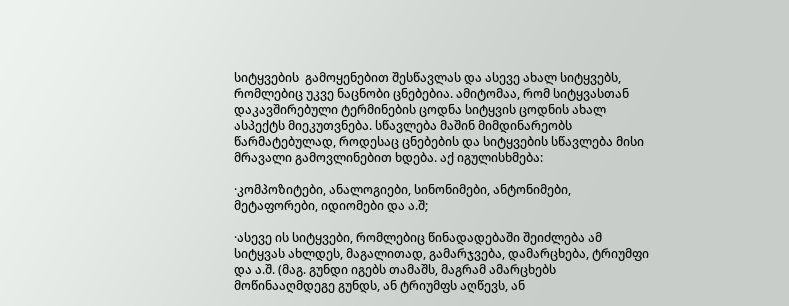სიტყვების  გამოყენებით შესწავლას და ასევე ახალ სიტყვებს, რომლებიც უკვე ნაცნობი ცნებებია. ამიტომაა, რომ სიტყვასთან  დაკავშირებული ტერმინების ცოდნა სიტყვის ცოდნის ახალ ასპექტს მიეკუთვნება. სწავლება მაშინ მიმდინარეობს წარმატებულად, როდესაც ცნებების და სიტყვების სწავლება მისი მრავალი გამოვლინებით ხდება. აქ იგულისხმება:

·კომპოზიტები, ანალოგიები, სინონიმები, ანტონიმები, მეტაფორები, იდიომები და ა.შ;

·ასევე ის სიტყვები, რომლებიც წინადადებაში შეიძლება ამ სიტყვას ახლდეს, მაგალითად, გამარჯვება, დამარცხება, ტრიუმფი და ა.შ. (მაგ. გუნდი იგებს თამაშს, მაგრამ ამარცხებს მოწინააღმდეგე გუნდს, ან ტრიუმფს აღწევს, ან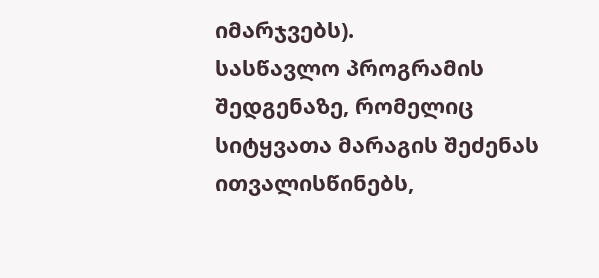იმარჯვებს).
სასწავლო პროგრამის შედგენაზე, რომელიც სიტყვათა მარაგის შეძენას ითვალისწინებს,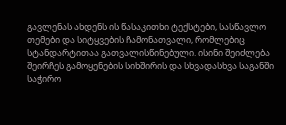გავლენას ახდენს ის წასაკითხი ტექსტები, სასწავლო თემები და სიტყვების ჩამონათვალი, რომლებიც სტანდარტითაა გათვალისწინებული. ისინი შეიძლება შეირჩეს გამოყენების სიხშირის და სხვადასხვა საგანში საჭირო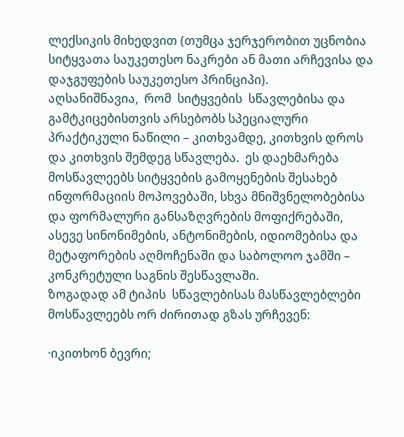ლექსიკის მიხედვით (თუმცა ჯერჯერობით უცნობია სიტყვათა საუკეთესო ნაკრები ან მათი არჩევისა და დაჯგუფების საუკეთესო პრინციპი).
აღსანიშნავია,  რომ  სიტყვების  სწავლებისა და გამტკიცებისთვის არსებობს სპეციალური   პრაქტიკული ნაწილი – კითხვამდე, კითხვის დროს და კითხვის შემდეგ სწავლება.  ეს დაეხმარება მოსწავლეებს სიტყვების გამოყენების შესახებ ინფორმაციის მოპოვებაში, სხვა მნიშვნელობებისა და ფორმალური განსაზღვრების მოფიქრებაში, ასევე სინონიმების, ანტონიმების, იდიომებისა და მეტაფორების აღმოჩენაში და საბოლოო ჯამში – კონკრეტული საგნის შესწავლაში.
ზოგადად ამ ტიპის  სწავლებისას მასწავლებლები მოსწავლეებს ორ ძირითად გზას ურჩევენ:

·იკითხონ ბევრი;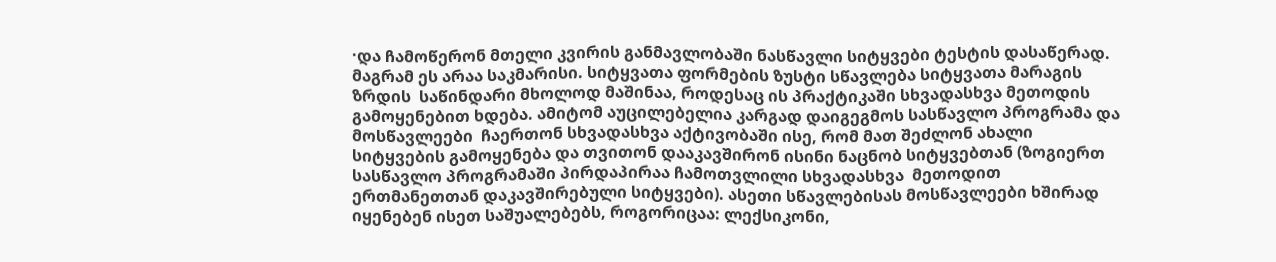·და ჩამოწერონ მთელი კვირის განმავლობაში ნასწავლი სიტყვები ტესტის დასაწერად.
მაგრამ ეს არაა საკმარისი. სიტყვათა ფორმების ზუსტი სწავლება სიტყვათა მარაგის ზრდის  საწინდარი მხოლოდ მაშინაა, როდესაც ის პრაქტიკაში სხვადასხვა მეთოდის გამოყენებით ხდება. ამიტომ აუცილებელია კარგად დაიგეგმოს სასწავლო პროგრამა და მოსწავლეები  ჩაერთონ სხვადასხვა აქტივობაში ისე, რომ მათ შეძლონ ახალი სიტყვების გამოყენება და თვითონ დააკავშირონ ისინი ნაცნობ სიტყვებთან (ზოგიერთ სასწავლო პროგრამაში პირდაპირაა ჩამოთვლილი სხვადასხვა  მეთოდით ერთმანეთთან დაკავშირებული სიტყვები). ასეთი სწავლებისას მოსწავლეები ხშირად იყენებენ ისეთ საშუალებებს, როგორიცაა: ლექსიკონი,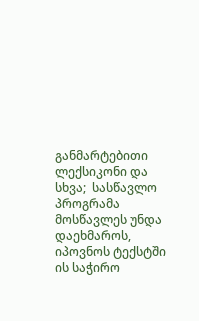განმარტებითი ლექსიკონი და სხვა;  სასწავლო პროგრამა მოსწავლეს უნდა დაეხმაროს, იპოვნოს ტექსტში ის საჭირო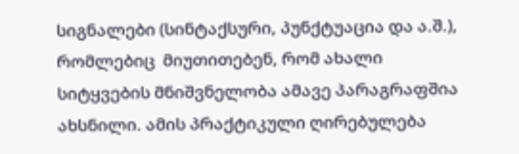სიგნალები (სინტაქსური, პუნქტუაცია და ა.შ.), რომლებიც  მიუთითებენ, რომ ახალი სიტყვების მნიშვნელობა ამავე პარაგრაფშია ახსნილი. ამის პრაქტიკული ღირებულება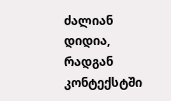ძალიან დიდია, რადგან კონტექსტში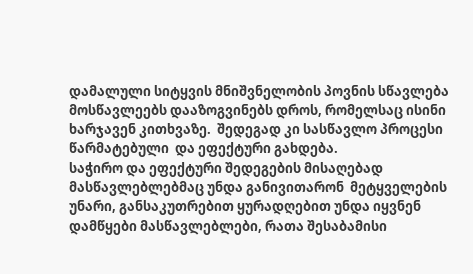დამალული სიტყვის მნიშვნელობის პოვნის სწავლება მოსწავლეებს დააზოგვინებს დროს, რომელსაც ისინი ხარჯავენ კითხვაზე.  შედეგად კი სასწავლო პროცესი  წარმატებული  და ეფექტური გახდება.
საჭირო და ეფექტური შედეგების მისაღებად მასწავლებლებმაც უნდა განივითარონ  მეტყველების უნარი, განსაკუთრებით ყურადღებით უნდა იყვნენ დამწყები მასწავლებლები, რათა შესაბამისი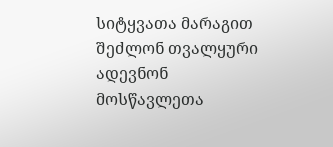სიტყვათა მარაგით შეძლონ თვალყური ადევნონ მოსწავლეთა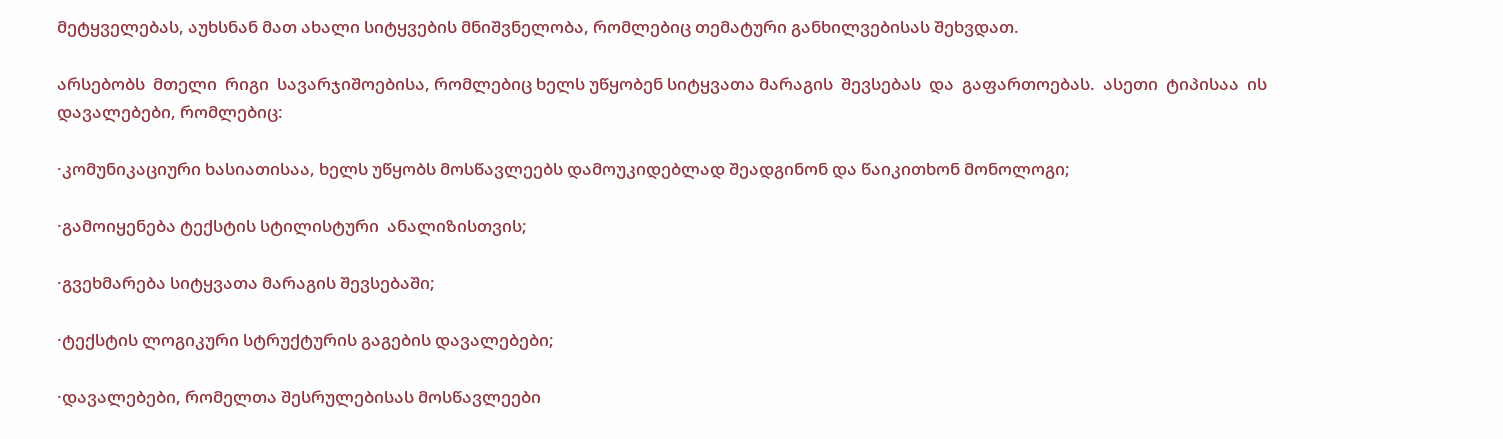მეტყველებას, აუხსნან მათ ახალი სიტყვების მნიშვნელობა, რომლებიც თემატური განხილვებისას შეხვდათ.

არსებობს  მთელი  რიგი  სავარჯიშოებისა, რომლებიც ხელს უწყობენ სიტყვათა მარაგის  შევსებას  და  გაფართოებას.  ასეთი  ტიპისაა  ის დავალებები, რომლებიც:

·კომუნიკაციური ხასიათისაა, ხელს უწყობს მოსწავლეებს დამოუკიდებლად შეადგინონ და წაიკითხონ მონოლოგი;

·გამოიყენება ტექსტის სტილისტური  ანალიზისთვის;

·გვეხმარება სიტყვათა მარაგის შევსებაში;

·ტექსტის ლოგიკური სტრუქტურის გაგების დავალებები;

·დავალებები, რომელთა შესრულებისას მოსწავლეები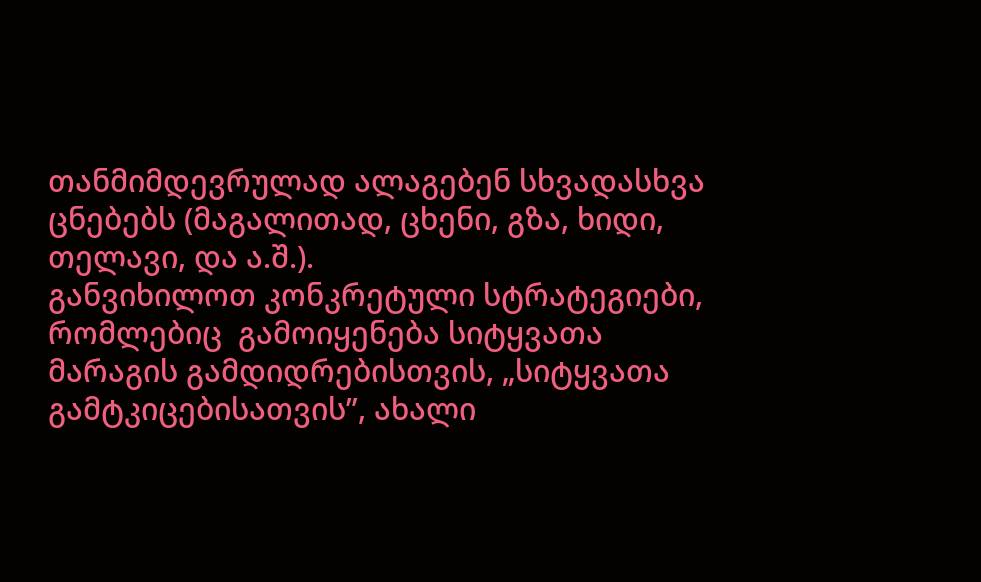თანმიმდევრულად ალაგებენ სხვადასხვა ცნებებს (მაგალითად, ცხენი, გზა, ხიდი, თელავი, და ა.შ.).
განვიხილოთ კონკრეტული სტრატეგიები, რომლებიც  გამოიყენება სიტყვათა მარაგის გამდიდრებისთვის, „სიტყვათა გამტკიცებისათვის”, ახალი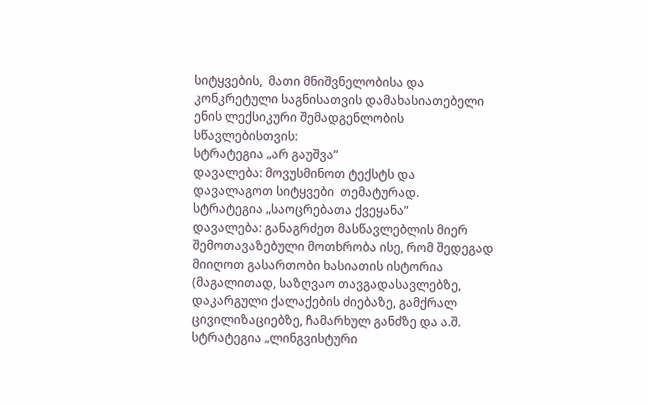სიტყვების,  მათი მნიშვნელობისა და კონკრეტული საგნისათვის დამახასიათებელი ენის ლექსიკური შემადგენლობის სწავლებისთვის:
სტრატეგია „არ გაუშვა”
დავალება: მოვუსმინოთ ტექსტს და დავალაგოთ სიტყვები  თემატურად.
სტრატეგია „საოცრებათა ქვეყანა”
დავალება: განაგრძეთ მასწავლებლის მიერ შემოთავაზებული მოთხრობა ისე, რომ შედეგად მიიღოთ გასართობი ხასიათის ისტორია (მაგალითად, საზღვაო თავგადასავლებზე, დაკარგული ქალაქების ძიებაზე, გამქრალ ცივილიზაციებზე, ჩამარხულ განძზე და ა.შ.
სტრატეგია „ლინგვისტური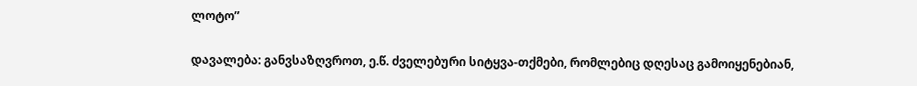ლოტო”

დავალება: განვსაზღვროთ, ე.წ. ძველებური სიტყვა-თქმები, რომლებიც დღესაც გამოიყენებიან,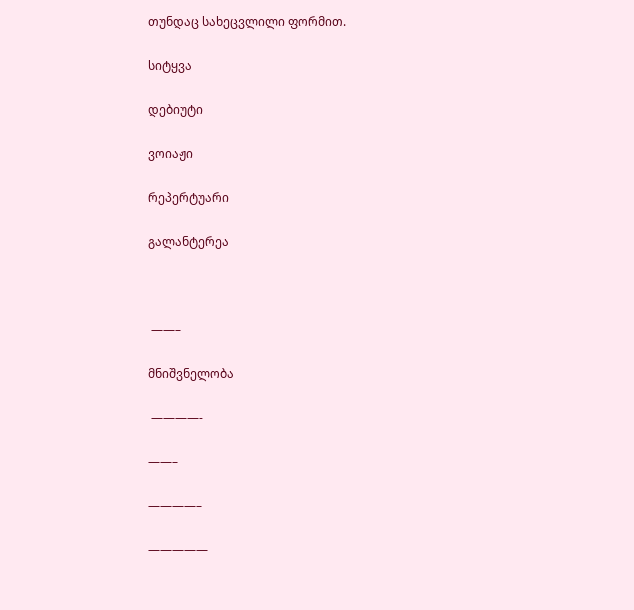თუნდაც სახეცვლილი ფორმით.

სიტყვა

დებიუტი

ვოიაჟი

რეპერტუარი

გალანტერეა



 ——–

მნიშვნელობა

 ————-

——–

————–

—————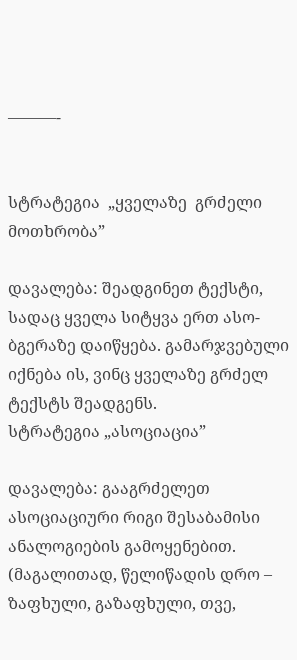———-


სტრატეგია  „ყველაზე  გრძელი  მოთხრობა”

დავალება: შეადგინეთ ტექსტი, სადაც ყველა სიტყვა ერთ ასო-ბგერაზე დაიწყება. გამარჯვებული იქნება ის, ვინც ყველაზე გრძელ ტექსტს შეადგენს.
სტრატეგია „ასოციაცია”

დავალება: გააგრძელეთ ასოციაციური რიგი შესაბამისი ანალოგიების გამოყენებით. (მაგალითად, წელიწადის დრო – ზაფხული, გაზაფხული, თვე,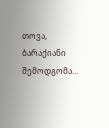თოვა, ბარაქიანი შემოდგომა…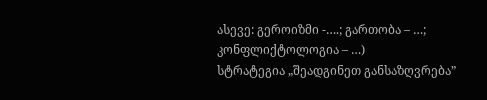ასევე: გეროიზმი -….; გართობა – …; კონფლიქტოლოგია – …)
სტრატეგია „შეადგინეთ განსაზღვრება”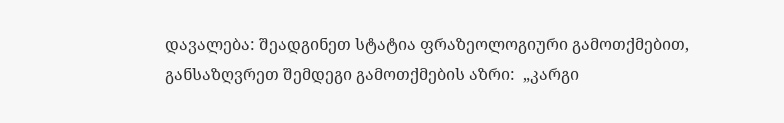დავალება: შეადგინეთ სტატია ფრაზეოლოგიური გამოთქმებით, განსაზღვრეთ შემდეგი გამოთქმების აზრი:  „კარგი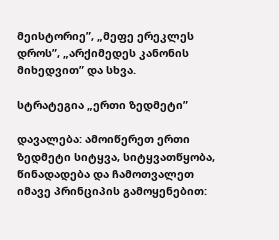მეისტორიე”, „მეფე ერეკლეს დროს”, „არქიმედეს კანონის მიხედვით” და სხვა.

სტრატეგია „ერთი ზედმეტი”

დავალება: ამოიწერეთ ერთი ზედმეტი სიტყვა, სიტყვათწყობა, წინადადება და ჩამოთვალეთ იმავე პრინციპის გამოყენებით: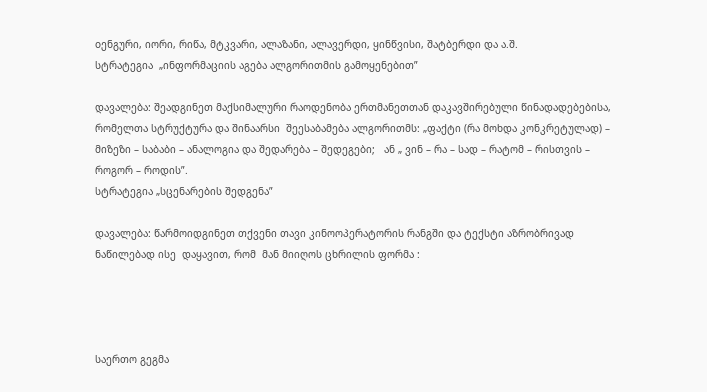oენგური, იორი, რიწა, მტკვარი, ალაზანი, ალავერდი, ყინწვისი, შატბერდი და ა.შ.
სტრატეგია  „ინფორმაციის აგება ალგორითმის გამოყენებით”

დავალება: შეადგინეთ მაქსიმალური რაოდენობა ერთმანეთთან დაკავშირებული წინადადებებისა, რომელთა სტრუქტურა და შინაარსი  შეესაბამება ალგორითმს: „ფაქტი (რა მოხდა კონკრეტულად) – მიზეზი – საბაბი – ანალოგია და შედარება – შედეგები;   ან „ ვინ – რა – სად – რატომ – რისთვის – როგორ – როდის”.
სტრატეგია „სცენარების შედგენა”

დავალება: წარმოიდგინეთ თქვენი თავი კინოოპერატორის რანგში და ტექსტი აზრობრივად ნაწილებად ისე  დაყავით, რომ  მან მიიღოს ცხრილის ფორმა :




საერთო გეგმა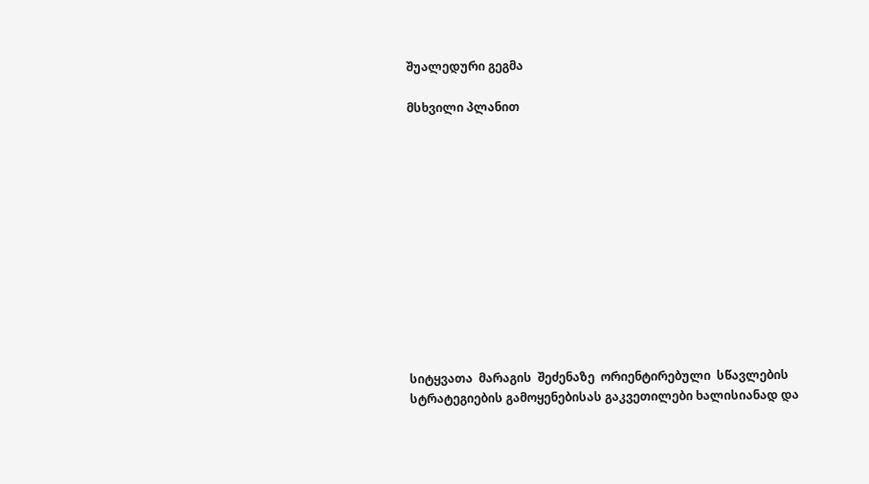შუალედური გეგმა

მსხვილი პლანით












სიტყვათა  მარაგის  შეძენაზე  ორიენტირებული  სწავლების  სტრატეგიების გამოყენებისას გაკვეთილები ხალისიანად და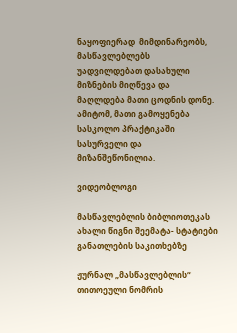ნაყოფიერად  მიმდინარეობს,   მასწავლებლებს   უადვილდებათ დასახული მიზნების მიღწევა და  მაღლდება მათი ცოდნის დონე. ამიტომ, მათი გამოყენება სასკოლო პრაქტიკაში სასურველი და მიზანშეწონილია.

ვიდეობლოგი

მასწავლებლის ბიბლიოთეკას ახალი წიგნი შეემატა- სტატიები განათლების საკითხებზე

ჟურნალ „მასწავლებლის“ თითოეული ნომრის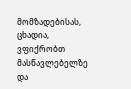მომზადებისას, ცხადია, ვფიქრობთ მასწავლებელზე და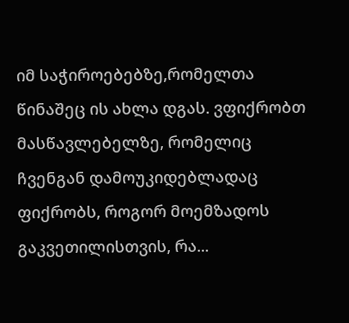იმ საჭიროებებზე,რომელთა წინაშეც ის ახლა დგას. ვფიქრობთ მასწავლებელზე, რომელიც ჩვენგან დამოუკიდებლადაც ფიქრობს, როგორ მოემზადოს გაკვეთილისთვის, რა...